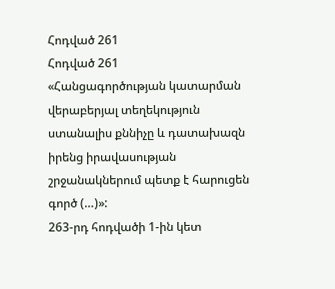Հոդված 261
Հոդված 261
«Հանցագործության կատարման վերաբերյալ տեղեկություն ստանալիս քննիչը և դատախազն իրենց իրավասության շրջանակներում պետք է հարուցեն գործ (…)»:
263-րդ հոդվածի 1-ին կետ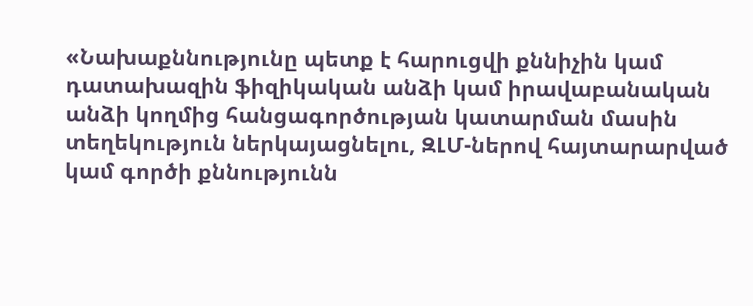«Նախաքննությունը պետք է հարուցվի քննիչին կամ դատախազին ֆիզիկական անձի կամ իրավաբանական անձի կողմից հանցագործության կատարման մասին տեղեկություն ներկայացնելու, ԶԼՄ-ներով հայտարարված կամ գործի քննությունն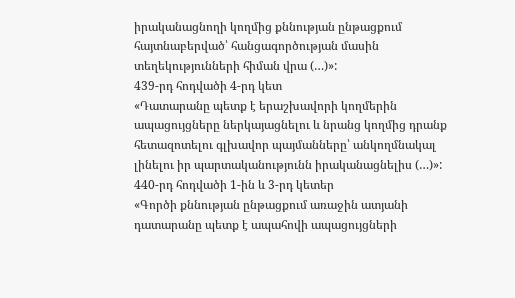իրականացնողի կողմից քննության ընթացքում հայտնաբերված՝ հանցագործության մասին տեղեկությունների հիման վրա (…)»:
439-րդ հոդվածի 4-րդ կետ
«Դատարանը պետք է երաշխավորի կողմերին ապացույցները ներկայացնելու և նրանց կողմից դրանք հետազոտելու գլխավոր պայմանները՝ անկողմնակալ լինելու իր պարտականությունն իրականացնելիս (…)»:
440-րդ հոդվածի 1-ին և 3-րդ կետեր
«Գործի քննության ընթացքում առաջին ատյանի դատարանը պետք է ապահովի ապացույցների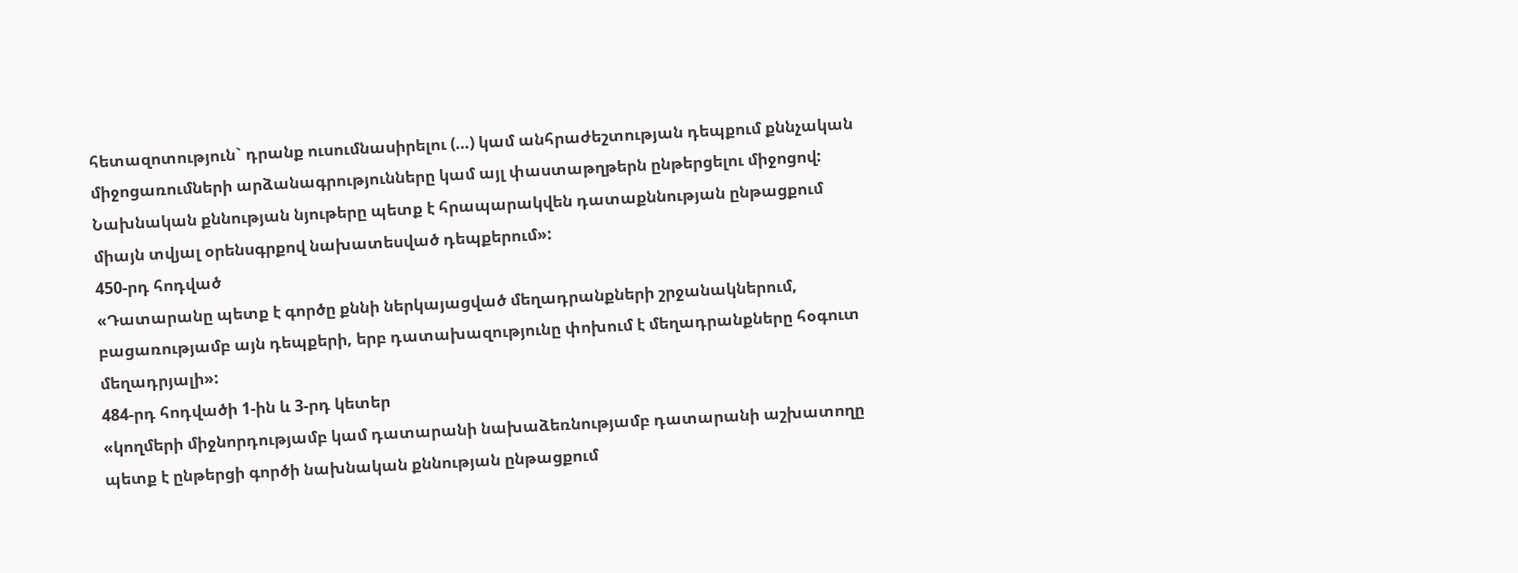հետազոտություն` դրանք ուսումնասիրելու (…) կամ անհրաժեշտության դեպքում քննչական միջոցառումների արձանագրությունները կամ այլ փաստաթղթերն ընթերցելու միջոցով:
Նախնական քննության նյութերը պետք է հրապարակվեն դատաքննության ընթացքում միայն տվյալ օրենսգրքով նախատեսված դեպքերում»:
450-րդ հոդված
«Դատարանը պետք է գործը քննի ներկայացված մեղադրանքների շրջանակներում, բացառությամբ այն դեպքերի, երբ դատախազությունը փոխում է մեղադրանքները հօգուտ մեղադրյալի»:
484-րդ հոդվածի 1-ին և 3-րդ կետեր
«կողմերի միջնորդությամբ կամ դատարանի նախաձեռնությամբ դատարանի աշխատողը պետք է ընթերցի գործի նախնական քննության ընթացքում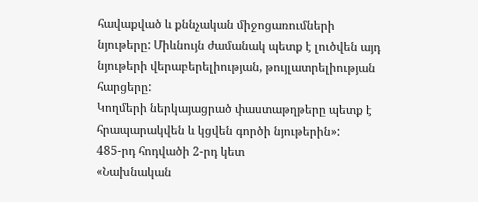հավաքված և քննչական միջոցառումների նյութերը: Միևնույն ժամանակ պետք է լուծվեն այդ նյութերի վերաբերելիության, թույլատրելիության հարցերը:
Կողմերի ներկայացրած փաստաթղթերը պետք է հրապարակվեն և կցվեն գործի նյութերին»:
485-րդ հոդվածի 2-րդ կետ
«Նախնական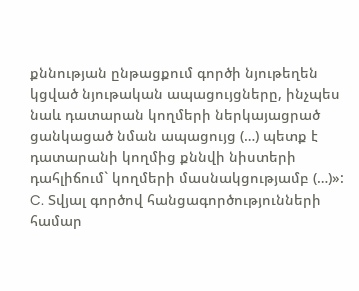քննության ընթացքում գործի նյութեղեն կցված նյութական ապացույցները, ինչպես նաև դատարան կողմերի ներկայացրած ցանկացած նման ապացույց (…) պետք է դատարանի կողմից քննվի նիստերի դահլիճում` կողմերի մասնակցությամբ (…)»:
C. Տվյալ գործով հանցագործությունների համար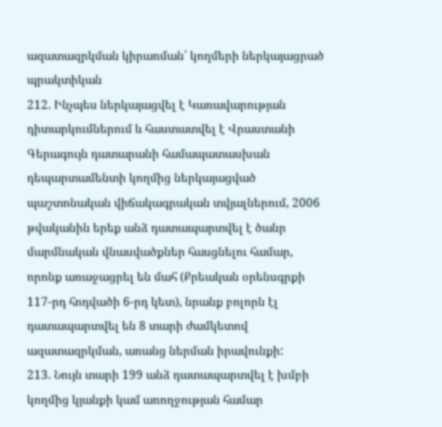ազատազրկման կիրառման՝ կողմերի ներկայացրած պրակտիկան
212. Ինչպես ներկայացվել է Կառավարության դիտարկումներում և հաստատվել է Վրաստանի Գերագույն դատարանի համապատասխան դեպարտամենտի կողմից ներկայացված պաշտոնական վիճակագրական տվյալներում, 2006 թվականին երեք անձ դատապարտվել է ծանր մարմնական վնասվածքներ հասցնելու համար, որոնք առաջացրել են մահ (Քրեական օրենսգրքի 117-րդ հոդվածի 6-րդ կետ), նրանք բոլորն էլ դատապարտվել են 8 տարի ժամկետով ազատազրկման, առանց ներման իրավունքի:
213. Նույն տարի 199 անձ դատապարտվել է խմբի կողմից կյանքի կամ առողջության համար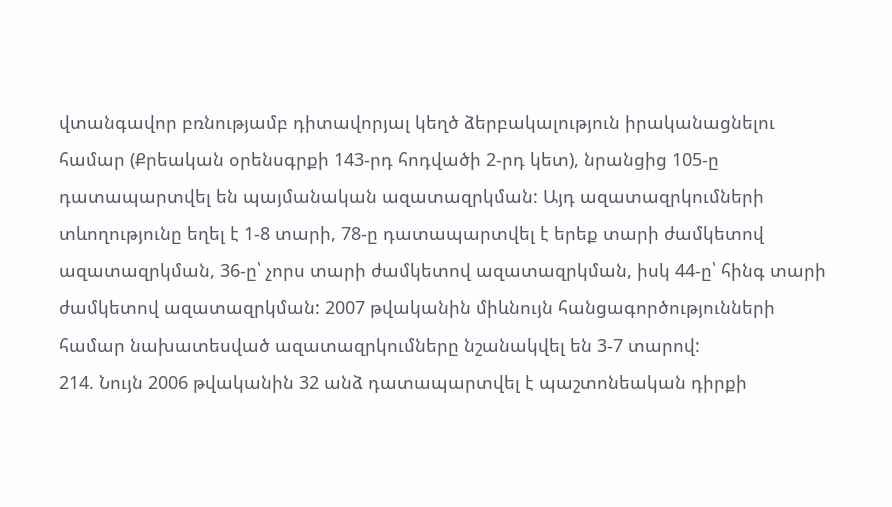վտանգավոր բռնությամբ դիտավորյալ կեղծ ձերբակալություն իրականացնելու համար (Քրեական օրենսգրքի 143-րդ հոդվածի 2-րդ կետ), նրանցից 105-ը դատապարտվել են պայմանական ազատազրկման: Այդ ազատազրկումների տևողությունը եղել է 1-8 տարի, 78-ը դատապարտվել է երեք տարի ժամկետով ազատազրկման, 36-ը՝ չորս տարի ժամկետով ազատազրկման, իսկ 44-ը՝ հինգ տարի ժամկետով ազատազրկման: 2007 թվականին միևնույն հանցագործությունների համար նախատեսված ազատազրկումները նշանակվել են 3-7 տարով:
214. Նույն 2006 թվականին 32 անձ դատապարտվել է պաշտոնեական դիրքի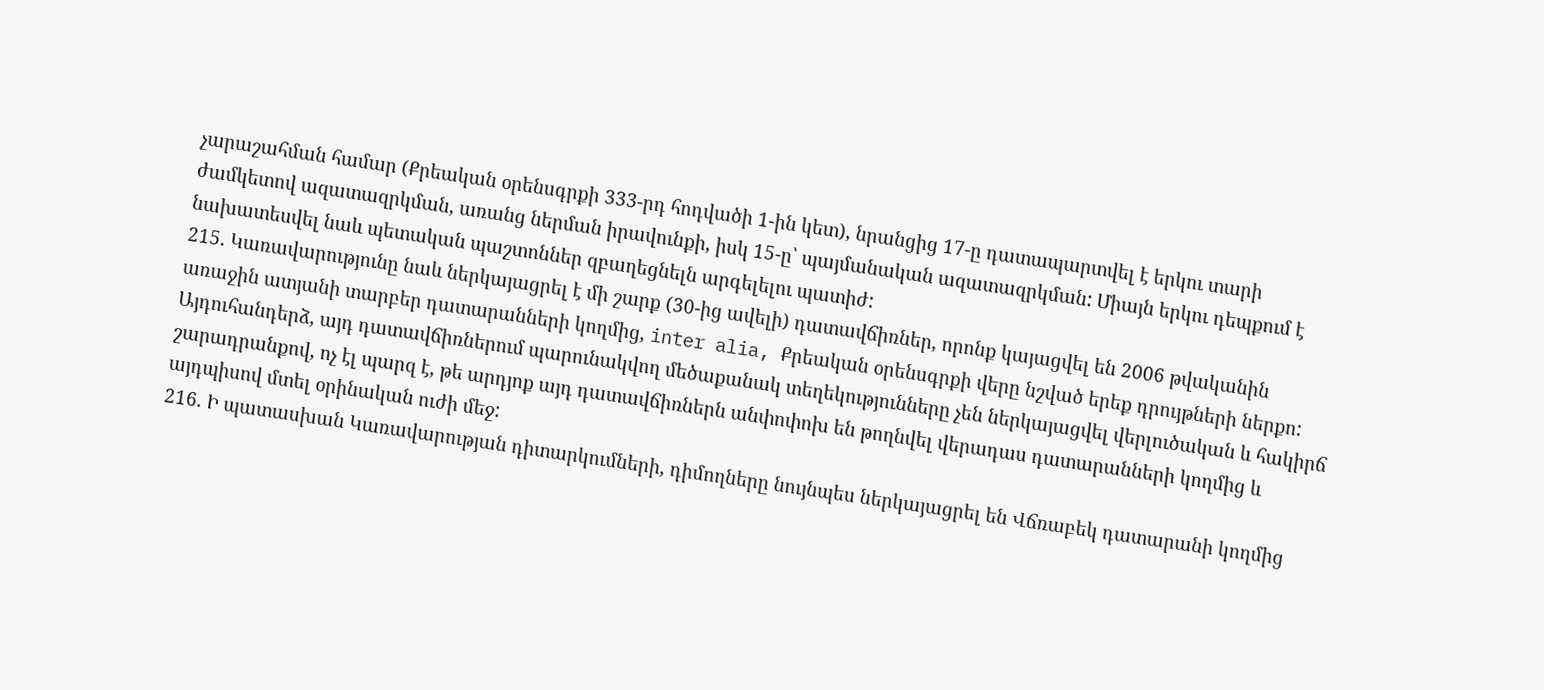չարաշահման համար (Քրեական օրենսգրքի 333-րդ հոդվածի 1-ին կետ), նրանցից 17-ը դատապարտվել է երկու տարի ժամկետով ազատազրկման, առանց ներման իրավունքի, իսկ 15-ը՝ պայմանական ազատազրկման: Միայն երկու դեպքում է նախատեսվել նաև պետական պաշտոններ զբաղեցնելն արգելելու պատիժ:
215. Կառավարությունը նաև ներկայացրել է մի շարք (30-ից ավելի) դատավճիռներ, որոնք կայացվել են 2006 թվականին առաջին ատյանի տարբեր դատարանների կողմից, inter alia, Քրեական օրենսգրքի վերը նշված երեք դրույթների ներքո: Այդուհանդերձ, այդ դատավճիռներում պարունակվող մեծաքանակ տեղեկությունները չեն ներկայացվել վերլուծական և հակիրճ շարադրանքով, ոչ էլ պարզ է, թե արդյոք այդ դատավճիռներն անփոփոխ են թողնվել վերադաս դատարանների կողմից և այդպիսով մտել օրինական ուժի մեջ:
216. Ի պատասխան Կառավարության դիտարկումների, դիմողները նույնպես ներկայացրել են Վճռաբեկ դատարանի կողմից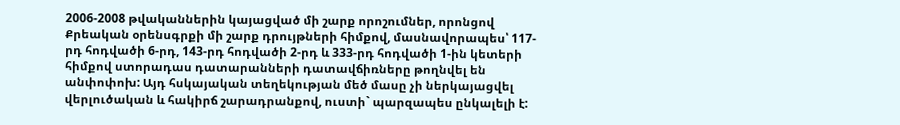2006-2008 թվականներին կայացված մի շարք որոշումներ, որոնցով Քրեական օրենսգրքի մի շարք դրույթների հիմքով, մասնավորապես՝ 117-րդ հոդվածի 6-րդ, 143-րդ հոդվածի 2-րդ և 333-րդ հոդվածի 1-ին կետերի հիմքով ստորադաս դատարանների դատավճիռները թողնվել են անփոփոխ: Այդ հսկայական տեղեկության մեծ մասը չի ներկայացվել վերլուծական և հակիրճ շարադրանքով, ուստի` պարզապես ընկալելի է: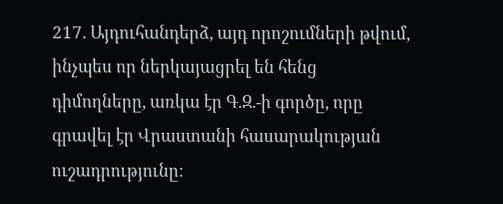217. Այդուհանդերձ, այդ որոշումների թվում, ինչպես որ ներկայացրել են հենց դիմողները, առկա էր Գ.Զ.-ի գործը, որը գրավել էր Վրաստանի հասարակության ուշադրությունը: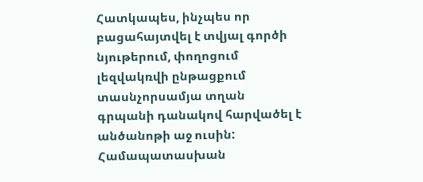Հատկապես, ինչպես որ բացահայտվել է տվյալ գործի նյութերում, փողոցում լեզվակռվի ընթացքում տասնչորսամյա տղան գրպանի դանակով հարվածել է անծանոթի աջ ուսին: Համապատասխան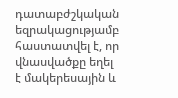դատաբժշկական եզրակացությամբ հաստատվել է, որ վնասվածքը եղել է մակերեսային և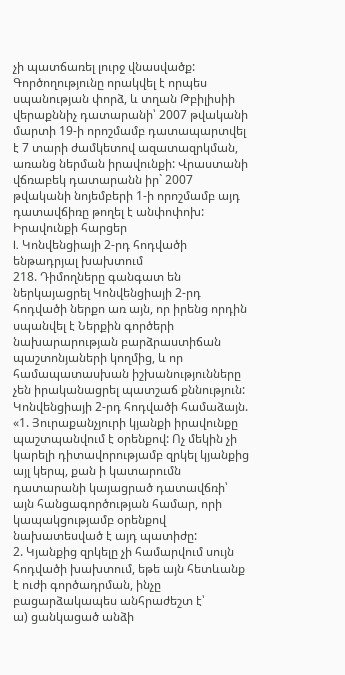չի պատճառել լուրջ վնասվածք: Գործողությունը որակվել է որպես սպանության փորձ, և տղան Թբիլիսիի վերաքննիչ դատարանի՝ 2007 թվականի մարտի 19-ի որոշմամբ դատապարտվել է 7 տարի ժամկետով ազատազրկման, առանց ներման իրավունքի: Վրաստանի վճռաբեկ դատարանն իր` 2007 թվականի նոյեմբերի 1-ի որոշմամբ այդ դատավճիռը թողել է անփոփոխ:
Իրավունքի հարցեր
I. Կոնվենցիայի 2-րդ հոդվածի ենթադրյալ խախտում
218. Դիմողները գանգատ են ներկայացրել Կոնվենցիայի 2-րդ հոդվածի ներքո առ այն, որ իրենց որդին սպանվել է Ներքին գործերի նախարարության բարձրաստիճան պաշտոնյաների կողմից, և որ համապատասխան իշխանությունները չեն իրականացրել պատշաճ քննություն: Կոնվենցիայի 2-րդ հոդվածի համաձայն.
«1. Յուրաքանչյուրի կյանքի իրավունքը պաշտպանվում է օրենքով: Ոչ մեկին չի կարելի դիտավորությամբ զրկել կյանքից այլ կերպ, քան ի կատարումն դատարանի կայացրած դատավճռի՝ այն հանցագործության համար, որի կապակցությամբ օրենքով նախատեսված է այդ պատիժը:
2. Կյանքից զրկելը չի համարվում սույն հոդվածի խախտում, եթե այն հետևանք է ուժի գործադրման, ինչը բացարձակապես անհրաժեշտ է՝
ա) ցանկացած անձի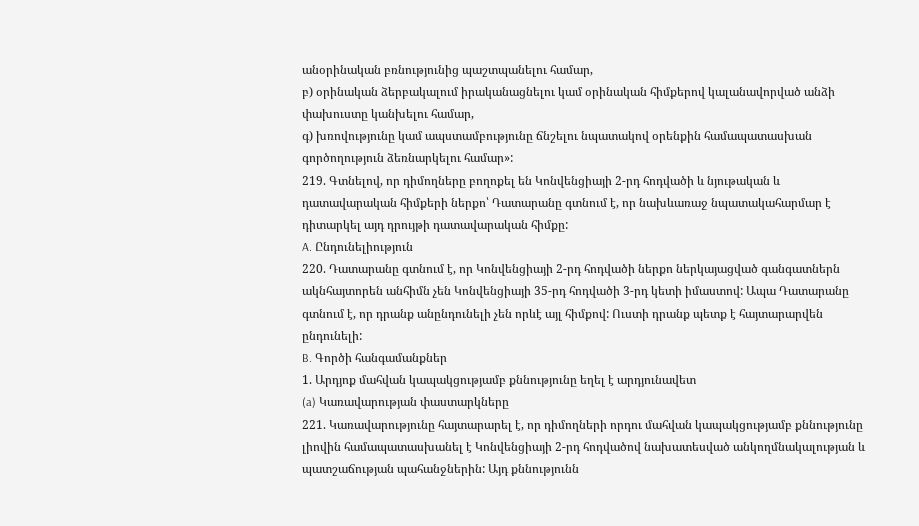անօրինական բռնությունից պաշտպանելու համար,
բ) օրինական ձերբակալում իրականացնելու կամ օրինական հիմքերով կալանավորված անձի փախուստը կանխելու համար,
գ) խռովությունը կամ ապստամբությունը ճնշելու նպատակով օրենքին համապատասխան գործողություն ձեռնարկելու համար»:
219. Գտնելով, որ դիմողները բողոքել են Կոնվենցիայի 2-րդ հոդվածի և նյութական և դատավարական հիմքերի ներքո՝ Դատարանը գտնում է, որ նախևառաջ նպատակահարմար է դիտարկել այդ դրույթի դատավարական հիմքը:
A. Ընդունելիություն
220. Դատարանը գտնում է, որ Կոնվենցիայի 2-րդ հոդվածի ներքո ներկայացված գանգատներն ակնհայտորեն անհիմն չեն Կոնվենցիայի 35-րդ հոդվածի 3-րդ կետի իմաստով: Ապա Դատարանը գտնում է, որ դրանք անընդունելի չեն որևէ այլ հիմքով: Ուստի դրանք պետք է հայտարարվեն ընդունելի:
B. Գործի հանգամանքներ
1. Արդյոք մահվան կապակցությամբ քննությունը եղել է արդյունավետ
(a) Կառավարության փաստարկները
221. Կառավարությունը հայտարարել է, որ դիմողների որդու մահվան կապակցությամբ քննությունը լիովին համապատասխանել է Կոնվենցիայի 2-րդ հոդվածով նախատեսված անկողմնակալության և պատշաճության պահանջներին: Այդ քննությունն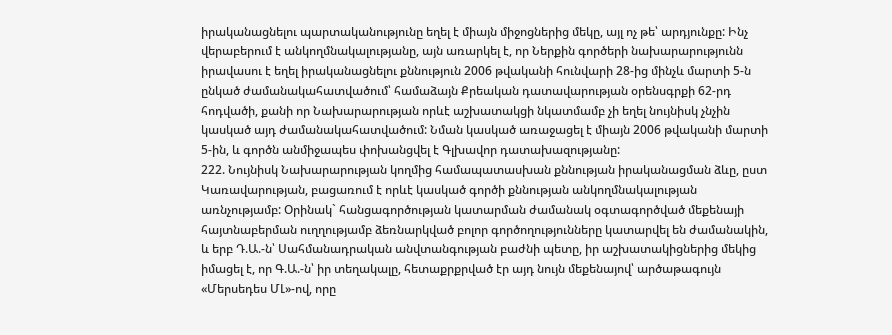իրականացնելու պարտականությունը եղել է միայն միջոցներից մեկը, այլ ոչ թե՝ արդյունքը: Ինչ վերաբերում է անկողմնակալությանը, այն առարկել է, որ Ներքին գործերի նախարարությունն իրավասու է եղել իրականացնելու քննություն 2006 թվականի հունվարի 28-ից մինչև մարտի 5-ն ընկած ժամանակահատվածում՝ համաձայն Քրեական դատավարության օրենսգրքի 62-րդ հոդվածի, քանի որ Նախարարության որևէ աշխատակցի նկատմամբ չի եղել նույնիսկ չնչին կասկած այդ ժամանակահատվածում: Նման կասկած առաջացել է միայն 2006 թվականի մարտի 5-ին, և գործն անմիջապես փոխանցվել է Գլխավոր դատախազությանը:
222. Նույնիսկ Նախարարության կողմից համապատասխան քննության իրականացման ձևը, ըստ Կառավարության, բացառում է որևէ կասկած գործի քննության անկողմնակալության առնչությամբ: Օրինակ` հանցագործության կատարման ժամանակ օգտագործված մեքենայի հայտնաբերման ուղղությամբ ձեռնարկված բոլոր գործողությունները կատարվել են ժամանակին, և երբ Դ.Ա.-ն՝ Սահմանադրական անվտանգության բաժնի պետը, իր աշխատակիցներից մեկից իմացել է, որ Գ.Ա.-ն՝ իր տեղակալը, հետաքրքրված էր այդ նույն մեքենայով՝ արծաթագույն «Մերսեդես ՄԼ»-ով, որը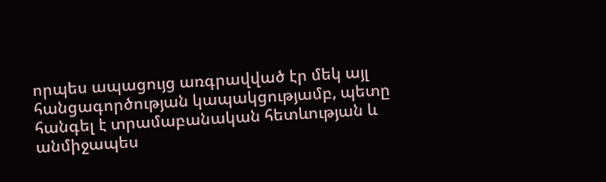որպես ապացույց առգրավված էր մեկ այլ հանցագործության կապակցությամբ, պետը հանգել է տրամաբանական հետևության և անմիջապես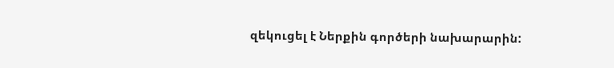զեկուցել է Ներքին գործերի նախարարին: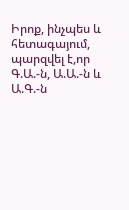Իրոք, ինչպես և հետագայում, պարզվել է,որ Գ.Ա.-ն, Ա.Ա.-ն և Ա.Գ.-ն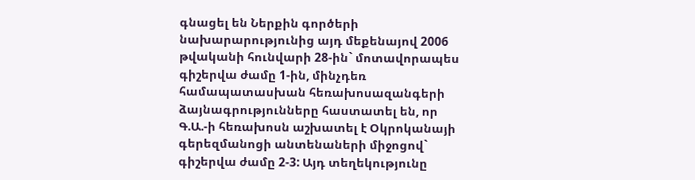գնացել են Ներքին գործերի նախարարությունից այդ մեքենայով 2006 թվականի հունվարի 28-ին` մոտավորապես գիշերվա ժամը 1-ին, մինչդեռ համապատասխան հեռախոսազանգերի ձայնագրությունները հաստատել են, որ Գ.Ա.-ի հեռախոսն աշխատել է Օկրոկանայի գերեզմանոցի անտենաների միջոցով` գիշերվա ժամը 2-3: Այդ տեղեկությունը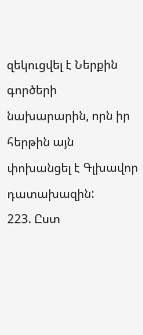զեկուցվել է Ներքին գործերի նախարարին, որն իր հերթին այն փոխանցել է Գլխավոր դատախազին:
223. Ըստ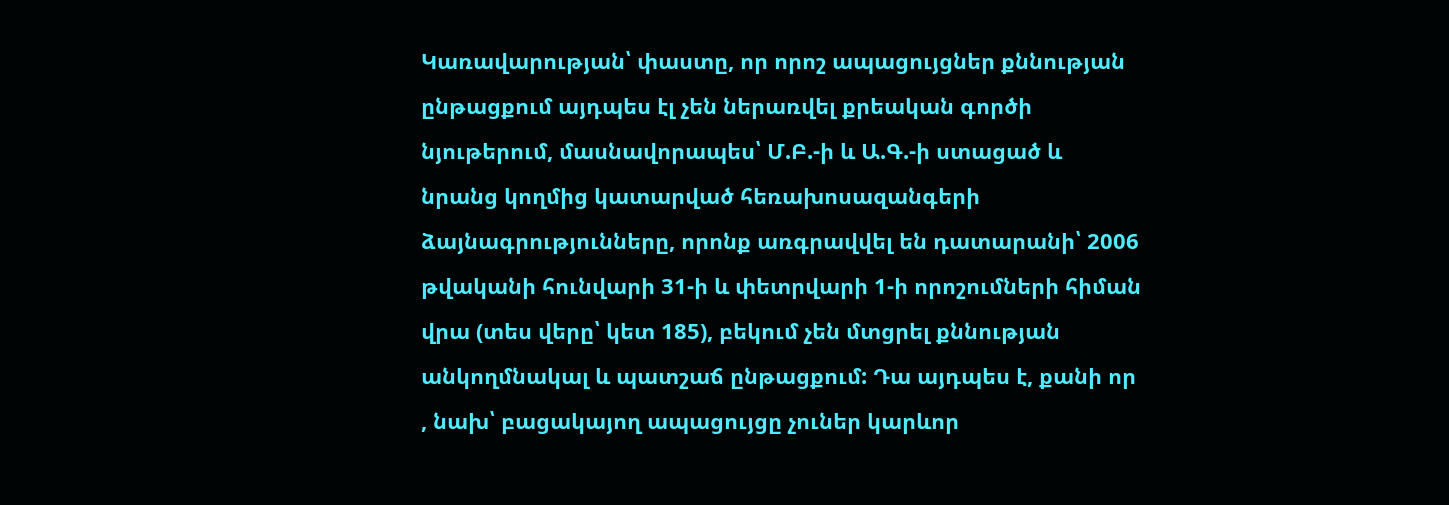Կառավարության՝ փաստը, որ որոշ ապացույցներ քննության ընթացքում այդպես էլ չեն ներառվել քրեական գործի նյութերում, մասնավորապես՝ Մ.Բ.-ի և Ա.Գ.-ի ստացած և նրանց կողմից կատարված հեռախոսազանգերի ձայնագրությունները, որոնք առգրավվել են դատարանի՝ 2006 թվականի հունվարի 31-ի և փետրվարի 1-ի որոշումների հիման վրա (տես վերը՝ կետ 185), բեկում չեն մտցրել քննության անկողմնակալ և պատշաճ ընթացքում: Դա այդպես է, քանի որ , նախ՝ բացակայող ապացույցը չուներ կարևոր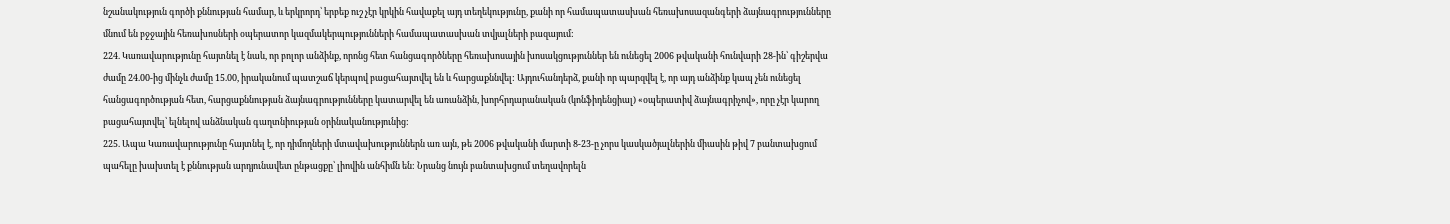նշանակություն գործի քննության համար, և երկրորդ՝ երբեք ուշ չէր կրկին հավաքել այդ տեղեկությունը, քանի որ համապատասխան հեռախոսազանգերի ձայնագրությունները մնում են բջջային հեռախոսների օպերատոր կազմակերպությունների համապատասխան տվյալների բազայում:
224. Կառավարությունը հայտնել է նաև, որ բոլոր անձինք, որոնց հետ հանցագործները հեռախոսային խոսակցություններ են ունեցել 2006 թվականի հունվարի 28-ին՝ գիշերվա ժամը 24.00-ից մինչև ժամը 15.00, իրականում պատշաճ կերպով բացահայտվել են և հարցաքննվել: Այդուհանդերձ, քանի որ պարզվել է, որ այդ անձինք կապ չեն ունեցել հանցագործության հետ, հարցաքննության ձայնագրությունները կատարվել են առանձին, խորհրդարանական (կոնֆիդենցիալ) «օպերատիվ ձայնագրիչով», որը չէր կարող բացահայտվել՝ ելնելով անձնական գաղտնիության օրինականությունից:
225. Ապա Կառավարությունը հայտնել է, որ դիմողների մտավախություններն առ այն, թե 2006 թվականի մարտի 8-23-ը չորս կասկածյալներին միասին թիվ 7 բանտախցում պահելը խախտել է քննության արդյունավետ ընթացքը՝ լիովին անհիմն են: Նրանց նույն բանտախցում տեղավորելն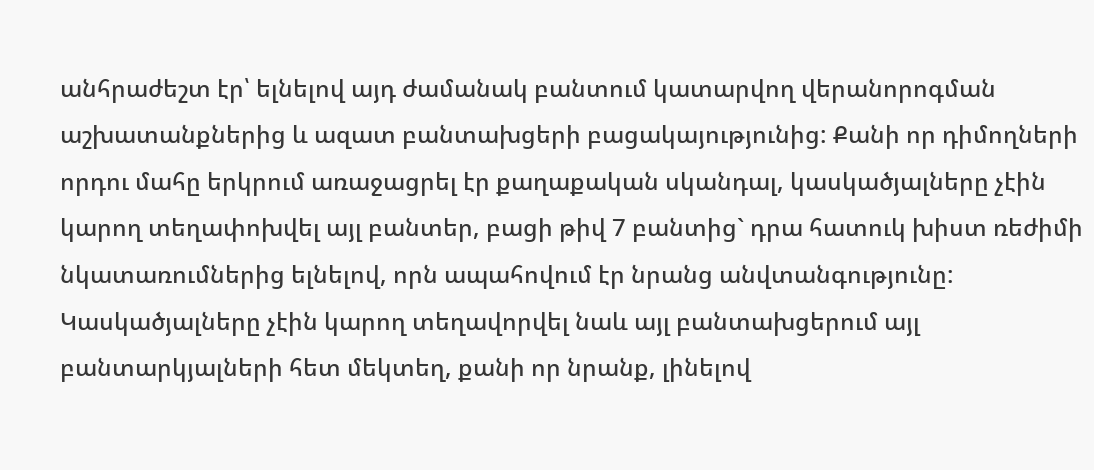անհրաժեշտ էր՝ ելնելով այդ ժամանակ բանտում կատարվող վերանորոգման աշխատանքներից և ազատ բանտախցերի բացակայությունից: Քանի որ դիմողների որդու մահը երկրում առաջացրել էր քաղաքական սկանդալ, կասկածյալները չէին կարող տեղափոխվել այլ բանտեր, բացի թիվ 7 բանտից` դրա հատուկ խիստ ռեժիմի նկատառումներից ելնելով, որն ապահովում էր նրանց անվտանգությունը: Կասկածյալները չէին կարող տեղավորվել նաև այլ բանտախցերում այլ բանտարկյալների հետ մեկտեղ, քանի որ նրանք, լինելով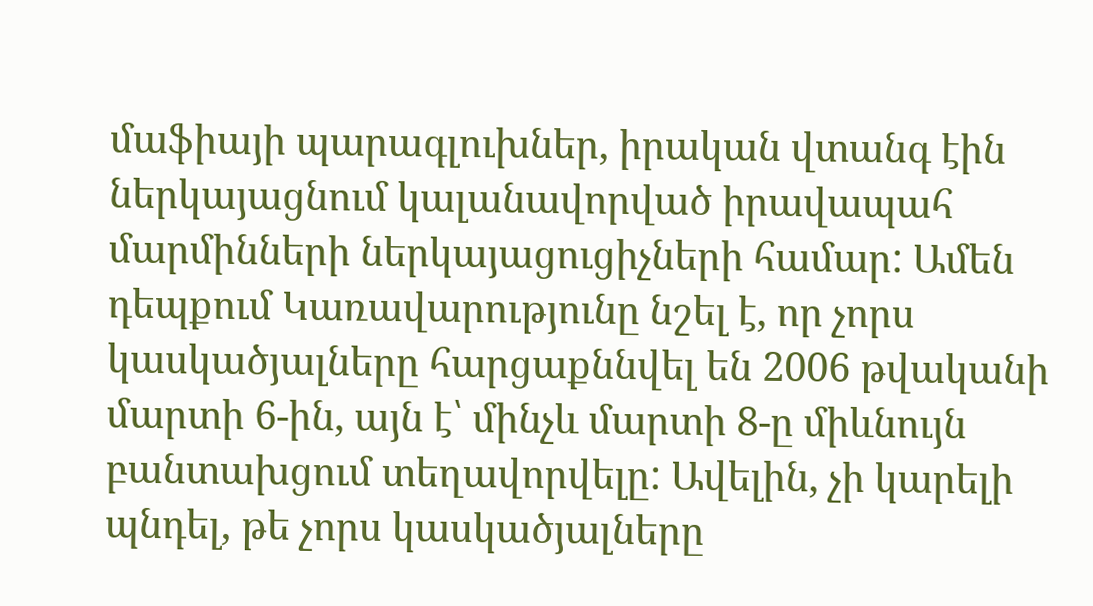մաֆիայի պարագլուխներ, իրական վտանգ էին ներկայացնում կալանավորված իրավապահ մարմինների ներկայացուցիչների համար: Ամեն դեպքում Կառավարությունը նշել է, որ չորս կասկածյալները հարցաքննվել են 2006 թվականի մարտի 6-ին, այն է՝ մինչև մարտի 8-ը միևնույն բանտախցում տեղավորվելը: Ավելին, չի կարելի պնդել, թե չորս կասկածյալները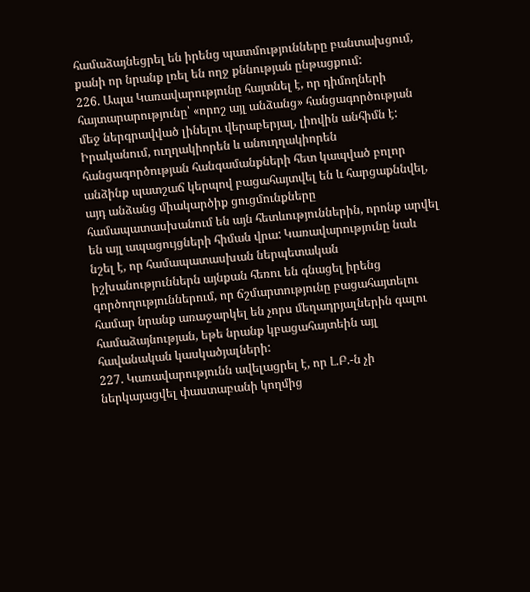համաձայնեցրել են իրենց պատմությունները բանտախցում, քանի որ նրանք լռել են ողջ քննության ընթացքում:
226. Ապա Կառավարությունը հայտնել է, որ դիմողների հայտարարությունը՝ «որոշ այլ անձանց» հանցագործության մեջ ներգրավված լինելու վերաբերյալ, լիովին անհիմն է: Իրականում, ուղղակիորեն և անուղղակիորեն հանցագործության հանգամանքների հետ կապված բոլոր անձինք պատշաճ կերպով բացահայտվել են և հարցաքննվել, այդ անձանց միակարծիք ցուցմունքները համապատասխանում են այն հետևություններին, որոնք արվել են այլ ապացույցների հիման վրա: Կառավարությունը նաև նշել է, որ համապատասխան ներպետական իշխանություններն այնքան հեռու են գնացել իրենց գործողություններում, որ ճշմարտությունը բացահայտելու համար նրանք առաջարկել են չորս մեղադրյալներին գալու համաձայնության, եթե նրանք կբացահայտեին այլ հավանական կասկածյալների:
227. Կառավարությունն ավելացրել է, որ Լ.Բ.-ն չի ներկայացվել փաստաբանի կողմից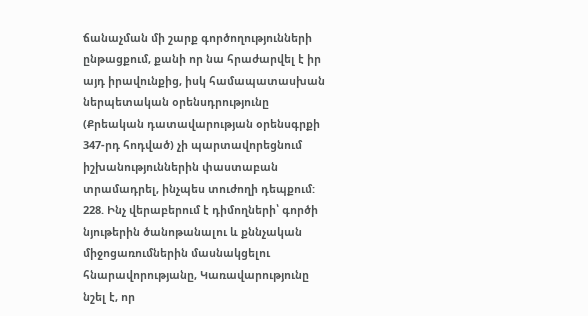ճանաչման մի շարք գործողությունների ընթացքում, քանի որ նա հրաժարվել է իր այդ իրավունքից, իսկ համապատասխան ներպետական օրենսդրությունը (Քրեական դատավարության օրենսգրքի 347-րդ հոդված) չի պարտավորեցնում իշխանություններին փաստաբան տրամադրել, ինչպես տուժողի դեպքում:
228. Ինչ վերաբերում է դիմողների՝ գործի նյութերին ծանոթանալու և քննչական միջոցառումներին մասնակցելու հնարավորությանը, Կառավարությունը նշել է, որ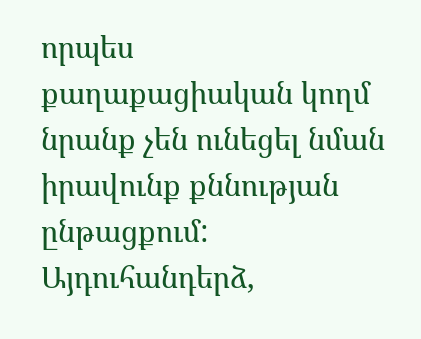որպես քաղաքացիական կողմ նրանք չեն ունեցել նման իրավունք քննության ընթացքում: Այդուհանդերձ,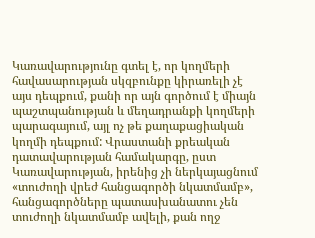Կառավարությունը գտել է, որ կողմերի հավասարության սկզբունքը կիրառելի չէ այս դեպքում, քանի որ այն գործում է միայն պաշտպանության և մեղադրանքի կողմերի պարագայում, այլ ոչ թե քաղաքացիական կողմի դեպքում: Վրաստանի քրեական դատավարության համակարգը, ըստ Կառավարության, իրենից չի ներկայացնում «տուժողի վրեժ հանցագործի նկատմամբ», հանցագործները պատասխանատու չեն տուժողի նկատմամբ ավելի, քան ողջ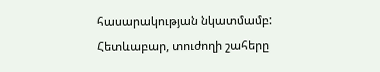հասարակության նկատմամբ: Հետևաբար, տուժողի շահերը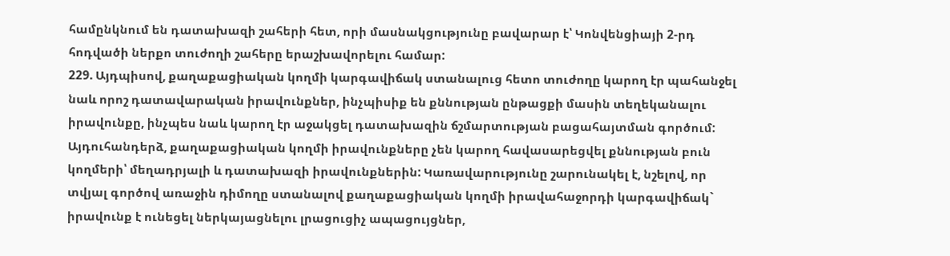համընկնում են դատախազի շահերի հետ, որի մասնակցությունը բավարար է՝ Կոնվենցիայի 2-րդ հոդվածի ներքո տուժողի շահերը երաշխավորելու համար:
229. Այդպիսով, քաղաքացիական կողմի կարգավիճակ ստանալուց հետո տուժողը կարող էր պահանջել նաև որոշ դատավարական իրավունքներ, ինչպիսիք են քննության ընթացքի մասին տեղեկանալու իրավունքը, ինչպես նաև կարող էր աջակցել դատախազին ճշմարտության բացահայտման գործում: Այդուհանդերձ, քաղաքացիական կողմի իրավունքները չեն կարող հավասարեցվել քննության բուն կողմերի՝ մեղադրյալի և դատախազի իրավունքներին: Կառավարությունը շարունակել է, նշելով, որ տվյալ գործով առաջին դիմողը ստանալով քաղաքացիական կողմի իրավահաջորդի կարգավիճակ` իրավունք է ունեցել ներկայացնելու լրացուցիչ ապացույցներ,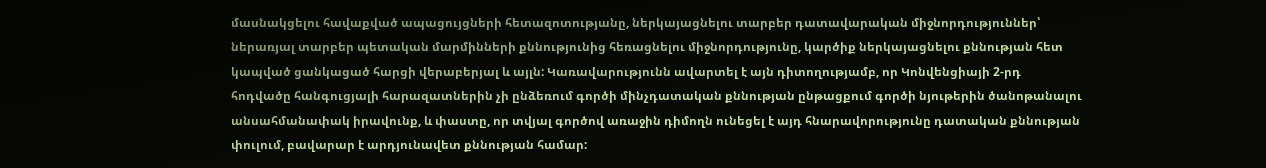մասնակցելու հավաքված ապացույցների հետազոտությանը, ներկայացնելու տարբեր դատավարական միջնորդություններ՝ ներառյալ տարբեր պետական մարմինների քննությունից հեռացնելու միջնորդությունը, կարծիք ներկայացնելու քննության հետ կապված ցանկացած հարցի վերաբերյալ և այլն: Կառավարությունն ավարտել է այն դիտողությամբ, որ Կոնվենցիայի 2-րդ հոդվածը հանգուցյալի հարազատներին չի ընձեռում գործի մինչդատական քննության ընթացքում գործի նյութերին ծանոթանալու անսահմանափակ իրավունք, և փաստը, որ տվյալ գործով առաջին դիմողն ունեցել է այդ հնարավորությունը դատական քննության փուլում, բավարար է արդյունավետ քննության համար: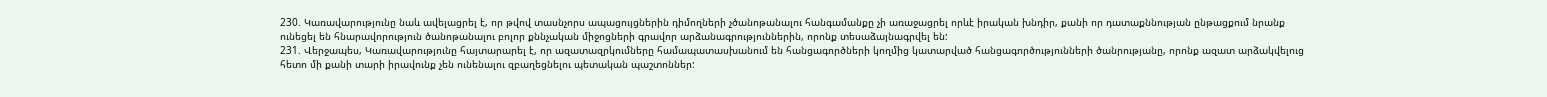230. Կառավարությունը նաև ավելացրել է, որ թվով տասնչորս ապացույցներին դիմողների չծանոթանալու հանգամանքը չի առաջացրել որևէ իրական խնդիր, քանի որ դատաքննության ընթացքում նրանք ունեցել են հնարավորություն ծանոթանալու բոլոր քննչական միջոցների գրավոր արձանագրություններին, որոնք տեսաձայնագրվել են:
231. Վերջապես, Կառավարությունը հայտարարել է, որ ազատազրկումները համապատասխանում են հանցագործների կողմից կատարված հանցագործությունների ծանրությանը, որոնք ազատ արձակվելուց հետո մի քանի տարի իրավունք չեն ունենալու զբաղեցնելու պետական պաշտոններ: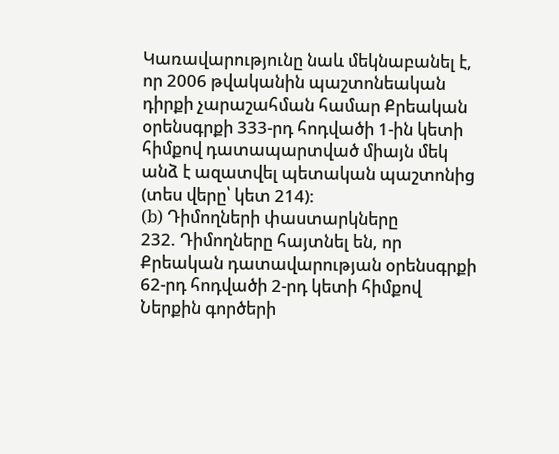Կառավարությունը նաև մեկնաբանել է, որ 2006 թվականին պաշտոնեական դիրքի չարաշահման համար Քրեական օրենսգրքի 333-րդ հոդվածի 1-ին կետի հիմքով դատապարտված միայն մեկ անձ է ազատվել պետական պաշտոնից (տես վերը՝ կետ 214):
(b) Դիմողների փաստարկները
232. Դիմողները հայտնել են, որ Քրեական դատավարության օրենսգրքի 62-րդ հոդվածի 2-րդ կետի հիմքով Ներքին գործերի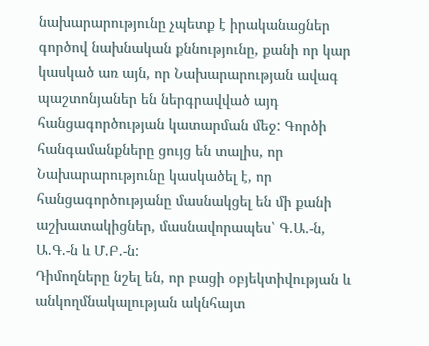նախարարությունը չպետք է իրականացներ գործով նախնական քննությունը, քանի որ կար կասկած առ այն, որ Նախարարության ավագ պաշտոնյաներ են ներգրավված այդ հանցագործության կատարման մեջ: Գործի հանգամանքները ցույց են տալիս, որ Նախարարությունը կասկածել է, որ հանցագործությանը մասնակցել են մի քանի աշխատակիցներ, մասնավորապես՝ Գ.Ա.-ն, Ա.Գ.-ն և Մ.Բ.-ն:
Դիմողները նշել են, որ բացի օբյեկտիվության և անկողմնակալության ակնհայտ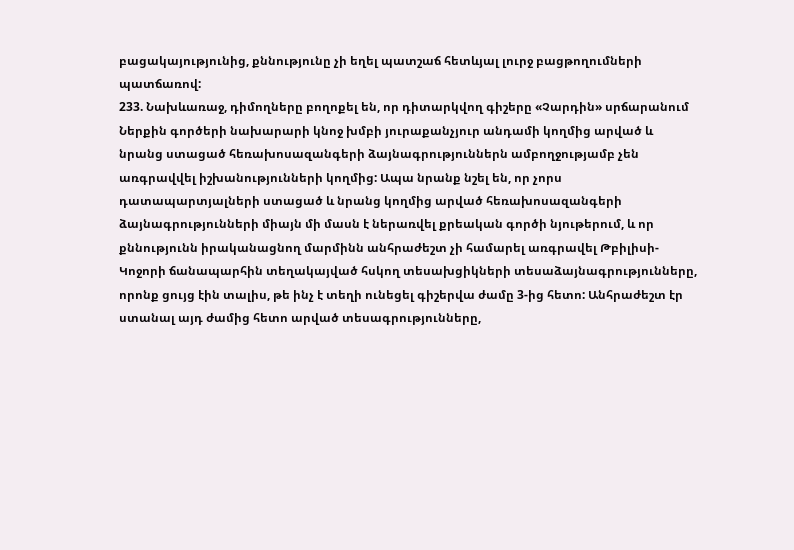բացակայությունից, քննությունը չի եղել պատշաճ հետևյալ լուրջ բացթողումների պատճառով:
233. Նախևառաջ, դիմողները բողոքել են, որ դիտարկվող գիշերը «Չարդին» սրճարանում Ներքին գործերի նախարարի կնոջ խմբի յուրաքանչյուր անդամի կողմից արված և նրանց ստացած հեռախոսազանգերի ձայնագրություններն ամբողջությամբ չեն առգրավվել իշխանությունների կողմից: Ապա նրանք նշել են, որ չորս դատապարտյալների ստացած և նրանց կողմից արված հեռախոսազանգերի ձայնագրությունների միայն մի մասն է ներառվել քրեական գործի նյութերում, և որ քննությունն իրականացնող մարմինն անհրաժեշտ չի համարել առգրավել Թբիլիսի-Կոջորի ճանապարհին տեղակայված հսկող տեսախցիկների տեսաձայնագրությունները, որոնք ցույց էին տալիս, թե ինչ է տեղի ունեցել գիշերվա ժամը 3-ից հետո: Անհրաժեշտ էր ստանալ այդ ժամից հետո արված տեսագրությունները,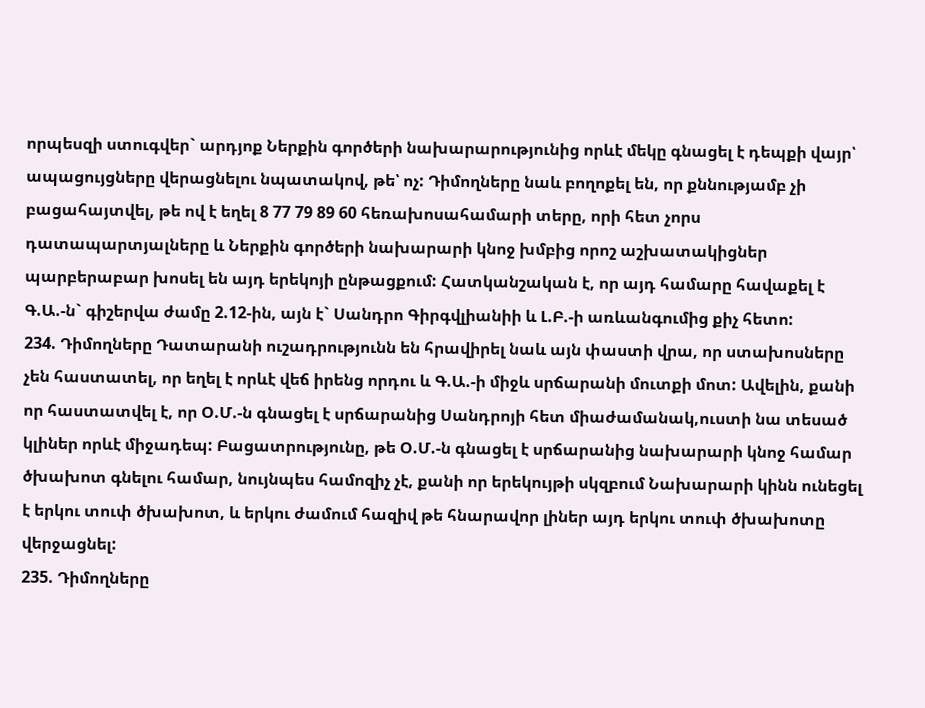որպեսզի ստուգվեր` արդյոք Ներքին գործերի նախարարությունից որևէ մեկը գնացել է դեպքի վայր՝ ապացույցները վերացնելու նպատակով, թե՝ ոչ: Դիմողները նաև բողոքել են, որ քննությամբ չի բացահայտվել, թե ով է եղել 8 77 79 89 60 հեռախոսահամարի տերը, որի հետ չորս դատապարտյալները և Ներքին գործերի նախարարի կնոջ խմբից որոշ աշխատակիցներ պարբերաբար խոսել են այդ երեկոյի ընթացքում: Հատկանշական է, որ այդ համարը հավաքել է Գ.Ա.-ն` գիշերվա ժամը 2.12-ին, այն է` Սանդրո Գիրգվլիանիի և Լ.Բ.-ի առևանգումից քիչ հետո:
234. Դիմողները Դատարանի ուշադրությունն են հրավիրել նաև այն փաստի վրա, որ ստախոսները չեն հաստատել, որ եղել է որևէ վեճ իրենց որդու և Գ.Ա.-ի միջև սրճարանի մուտքի մոտ: Ավելին, քանի որ հաստատվել է, որ Օ.Մ.-ն գնացել է սրճարանից Սանդրոյի հետ միաժամանակ,ուստի նա տեսած կլիներ որևէ միջադեպ: Բացատրությունը, թե Օ.Մ.-ն գնացել է սրճարանից նախարարի կնոջ համար ծխախոտ գնելու համար, նույնպես համոզիչ չէ, քանի որ երեկույթի սկզբում Նախարարի կինն ունեցել է երկու տուփ ծխախոտ, և երկու ժամում հազիվ թե հնարավոր լիներ այդ երկու տուփ ծխախոտը վերջացնել:
235. Դիմողները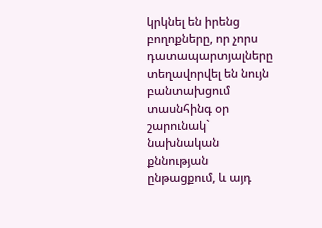կրկնել են իրենց բողոքները, որ չորս դատապարտյալները տեղավորվել են նույն բանտախցում տասնհինգ օր շարունակ` նախնական քննության ընթացքում, և այդ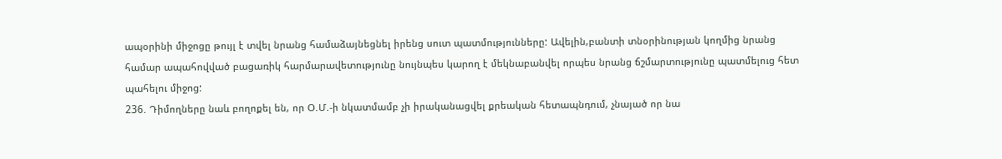ապօրինի միջոցը թույլ է տվել նրանց համաձայնեցնել իրենց սուտ պատմությունները: Ավելին,բանտի տնօրինության կողմից նրանց համար ապահովված բացառիկ հարմարավետությունը նույնպես կարող է մեկնաբանվել որպես նրանց ճշմարտությունը պատմելուց հետ պահելու միջոց:
236. Դիմողները նաև բողոքել են, որ Օ.Մ.-ի նկատմամբ չի իրականացվել քրեական հետապնդում, չնայած որ նա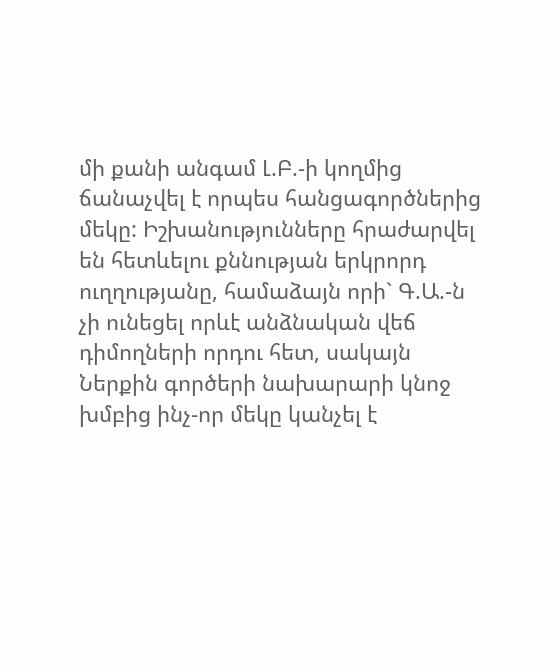մի քանի անգամ Լ.Բ.-ի կողմից ճանաչվել է որպես հանցագործներից մեկը: Իշխանությունները հրաժարվել են հետևելու քննության երկրորդ ուղղությանը, համաձայն որի` Գ.Ա.-ն չի ունեցել որևէ անձնական վեճ դիմողների որդու հետ, սակայն Ներքին գործերի նախարարի կնոջ խմբից ինչ-որ մեկը կանչել է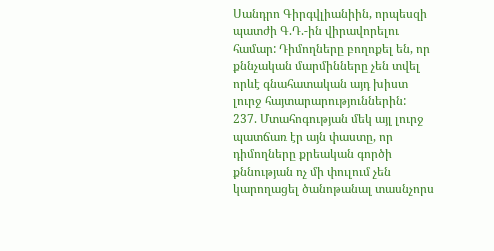Սանդրո Գիրգվլիանիին, որպեսզի պատժի Գ.Դ.-ին վիրավորելու համար: Դիմողները բողոքել են, որ քննչական մարմինները չեն տվել որևէ գնահատական այդ խիստ լուրջ հայտարարություններին:
237. Մտահոգության մեկ այլ լուրջ պատճառ էր այն փաստը, որ դիմողները քրեական գործի քննության ոչ մի փուլում չեն կարողացել ծանոթանալ տասնչորս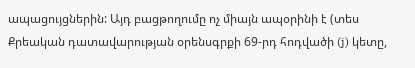ապացույցներին: Այդ բացթողումը ոչ միայն ապօրինի է (տես Քրեական դատավարության օրենսգրքի 69-րդ հոդվածի (j) կետը,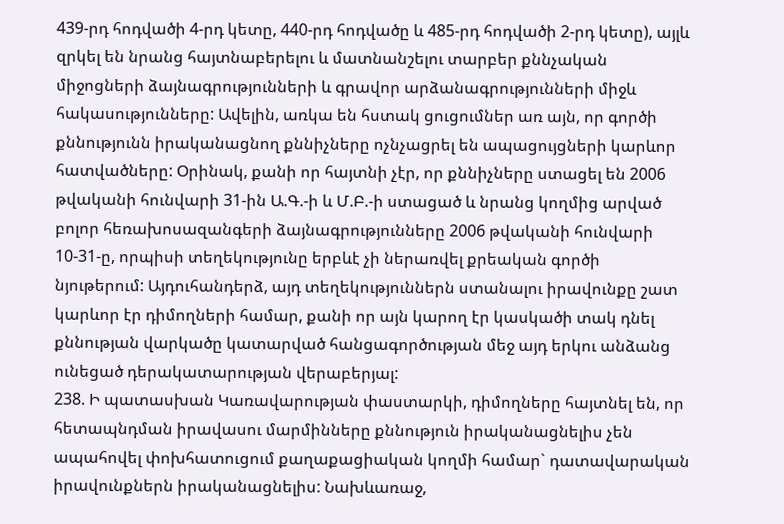439-րդ հոդվածի 4-րդ կետը, 440-րդ հոդվածը և 485-րդ հոդվածի 2-րդ կետը), այլև զրկել են նրանց հայտնաբերելու և մատնանշելու տարբեր քննչական միջոցների ձայնագրությունների և գրավոր արձանագրությունների միջև հակասությունները: Ավելին, առկա են հստակ ցուցումներ առ այն, որ գործի քննությունն իրականացնող քննիչները ոչնչացրել են ապացույցների կարևոր հատվածները: Օրինակ, քանի որ հայտնի չէր, որ քննիչները ստացել են 2006 թվականի հունվարի 31-ին Ա.Գ.-ի և Մ.Բ.-ի ստացած և նրանց կողմից արված բոլոր հեռախոսազանգերի ձայնագրությունները 2006 թվականի հունվարի 10-31-ը, որպիսի տեղեկությունը երբևէ չի ներառվել քրեական գործի նյութերում: Այդուհանդերձ, այդ տեղեկություններն ստանալու իրավունքը շատ կարևոր էր դիմողների համար, քանի որ այն կարող էր կասկածի տակ դնել քննության վարկածը կատարված հանցագործության մեջ այդ երկու անձանց ունեցած դերակատարության վերաբերյալ:
238. Ի պատասխան Կառավարության փաստարկի, դիմողները հայտնել են, որ հետապնդման իրավասու մարմինները քննություն իրականացնելիս չեն ապահովել փոխհատուցում քաղաքացիական կողմի համար` դատավարական իրավունքներն իրականացնելիս: Նախևառաջ,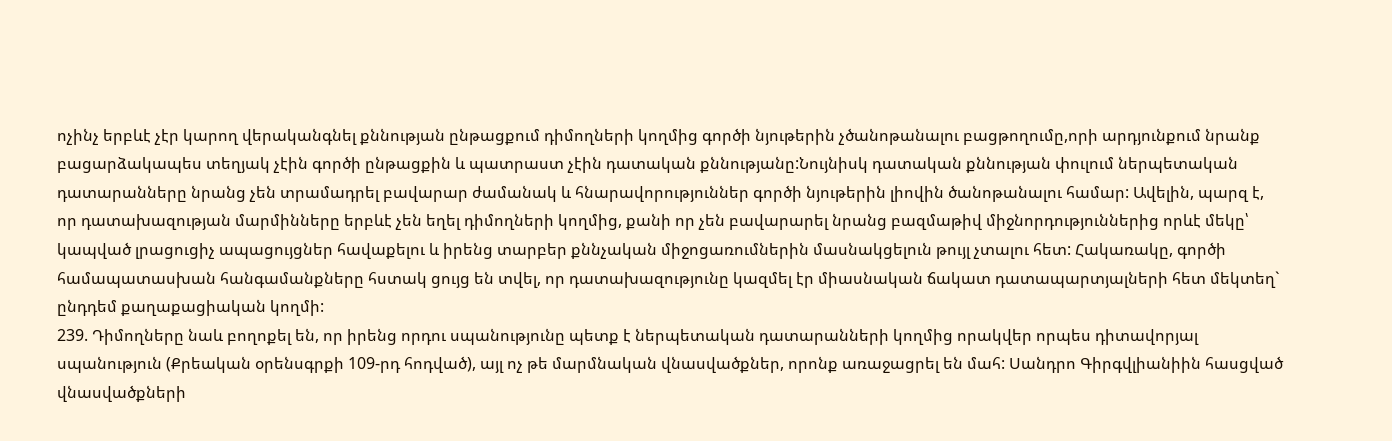ոչինչ երբևէ չէր կարող վերականգնել քննության ընթացքում դիմողների կողմից գործի նյութերին չծանոթանալու բացթողումը,որի արդյունքում նրանք բացարձակապես տեղյակ չէին գործի ընթացքին և պատրաստ չէին դատական քննությանը:Նույնիսկ դատական քննության փուլում ներպետական դատարանները նրանց չեն տրամադրել բավարար ժամանակ և հնարավորություններ գործի նյութերին լիովին ծանոթանալու համար: Ավելին, պարզ է, որ դատախազության մարմինները երբևէ չեն եղել դիմողների կողմից, քանի որ չեն բավարարել նրանց բազմաթիվ միջնորդություններից որևէ մեկը՝ կապված լրացուցիչ ապացույցներ հավաքելու և իրենց տարբեր քննչական միջոցառումներին մասնակցելուն թույլ չտալու հետ: Հակառակը, գործի համապատասխան հանգամանքները հստակ ցույց են տվել, որ դատախազությունը կազմել էր միասնական ճակատ դատապարտյալների հետ մեկտեղ` ընդդեմ քաղաքացիական կողմի:
239. Դիմողները նաև բողոքել են, որ իրենց որդու սպանությունը պետք է ներպետական դատարանների կողմից որակվեր որպես դիտավորյալ սպանություն (Քրեական օրենսգրքի 109-րդ հոդված), այլ ոչ թե մարմնական վնասվածքներ, որոնք առաջացրել են մահ: Սանդրո Գիրգվլիանիին հասցված վնասվածքների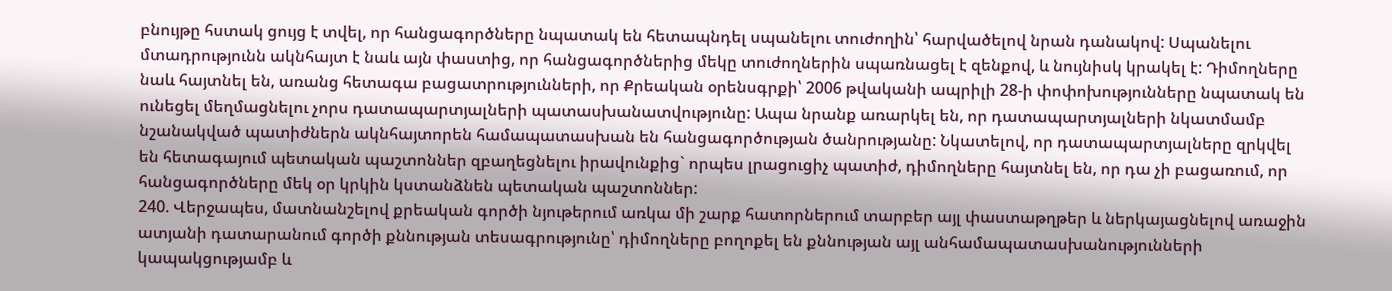բնույթը հստակ ցույց է տվել, որ հանցագործները նպատակ են հետապնդել սպանելու տուժողին՝ հարվածելով նրան դանակով: Սպանելու մտադրությունն ակնհայտ է նաև այն փաստից, որ հանցագործներից մեկը տուժողներին սպառնացել է զենքով, և նույնիսկ կրակել է: Դիմողները նաև հայտնել են, առանց հետագա բացատրությունների, որ Քրեական օրենսգրքի՝ 2006 թվականի ապրիլի 28-ի փոփոխությունները նպատակ են ունեցել մեղմացնելու չորս դատապարտյալների պատասխանատվությունը: Ապա նրանք առարկել են, որ դատապարտյալների նկատմամբ նշանակված պատիժներն ակնհայտորեն համապատասխան են հանցագործության ծանրությանը: Նկատելով, որ դատապարտյալները զրկվել են հետագայում պետական պաշտոններ զբաղեցնելու իրավունքից` որպես լրացուցիչ պատիժ, դիմողները հայտնել են, որ դա չի բացառում, որ հանցագործները մեկ օր կրկին կստանձնեն պետական պաշտոններ:
240. Վերջապես, մատնանշելով քրեական գործի նյութերում առկա մի շարք հատորներում տարբեր այլ փաստաթղթեր և ներկայացնելով առաջին ատյանի դատարանում գործի քննության տեսագրությունը՝ դիմողները բողոքել են քննության այլ անհամապատասխանությունների կապակցությամբ և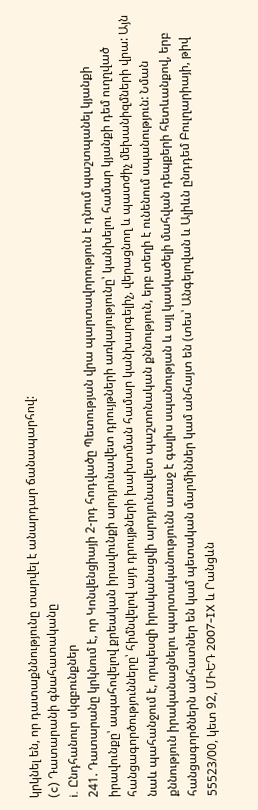կրկնել են, որ դատաքննությունը տարվել է անարդար ճանապարհով:
(c) Դատարանի գնահատականը
i. Ընդհանուր սկզբունքներ
241. Դատարանը կրկնում է, որ Կոնվենցիայի 2-րդ հոդվածը Պետության վրա պարտավորություն է դնում պաշտպանել կյանքի իրավունքը՝ ապահովելով քրեական իրավունքի արդյունավետ դրույթների առկայությունը՝ կանխելու համար կյանքի դեմ ուղղված հանցագործությունները՝ հիմնվելով այդ դրույթների խախտման համար կանխարգելիչ, վերացնող և պատժիչ մեխանիզմների վրա: Այն նաև պահանջում է, որպեսզի իրականացվի արդյունավետ պաշտոնական քննություն, երբ տեղի է ունենում սպանություն: Նման քննություն իրականացնելու պարտականությունն առաջ է գալիս սպանության և այլ կասկածելի մահվան դեպքերի հետևանքով, երբ հանցագործներն անհատներ են կամ պետական մարմիններ կամ անհայտ են (տես՝ Անգելովան և Ալիևն ընդդեմ Բուլղարիայի, թիվ 55523/00, կետ 92, ՄԻԵԴ 2007‑IX և Րանցևն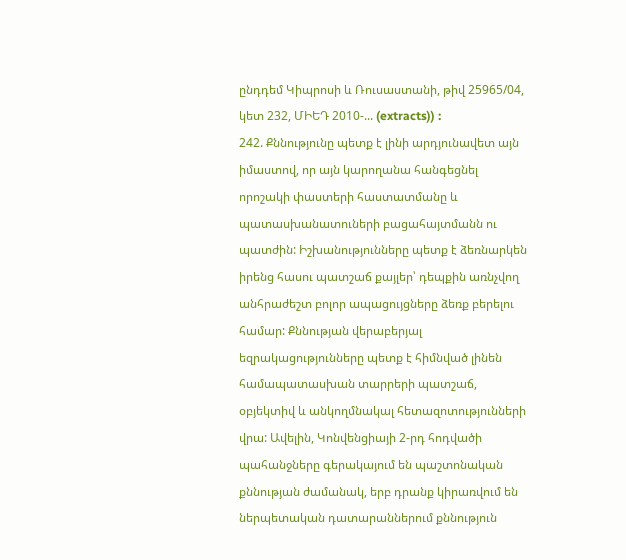ընդդեմ Կիպրոսի և Ռուսաստանի, թիվ 25965/04, կետ 232, ՄԻԵԴ 2010‑... (extracts)) :
242. Քննությունը պետք է լինի արդյունավետ այն իմաստով, որ այն կարողանա հանգեցնել որոշակի փաստերի հաստատմանը և պատասխանատուների բացահայտմանն ու պատժին: Իշխանությունները պետք է ձեռնարկեն իրենց հասու պատշաճ քայլեր՝ դեպքին առնչվող անհրաժեշտ բոլոր ապացույցները ձեռք բերելու համար: Քննության վերաբերյալ եզրակացությունները պետք է հիմնված լինեն համապատասխան տարրերի պատշաճ, օբյեկտիվ և անկողմնակալ հետազոտությունների վրա: Ավելին, Կոնվենցիայի 2-րդ հոդվածի պահանջները գերակայում են պաշտոնական քննության ժամանակ, երբ դրանք կիրառվում են ներպետական դատարաններում քննություն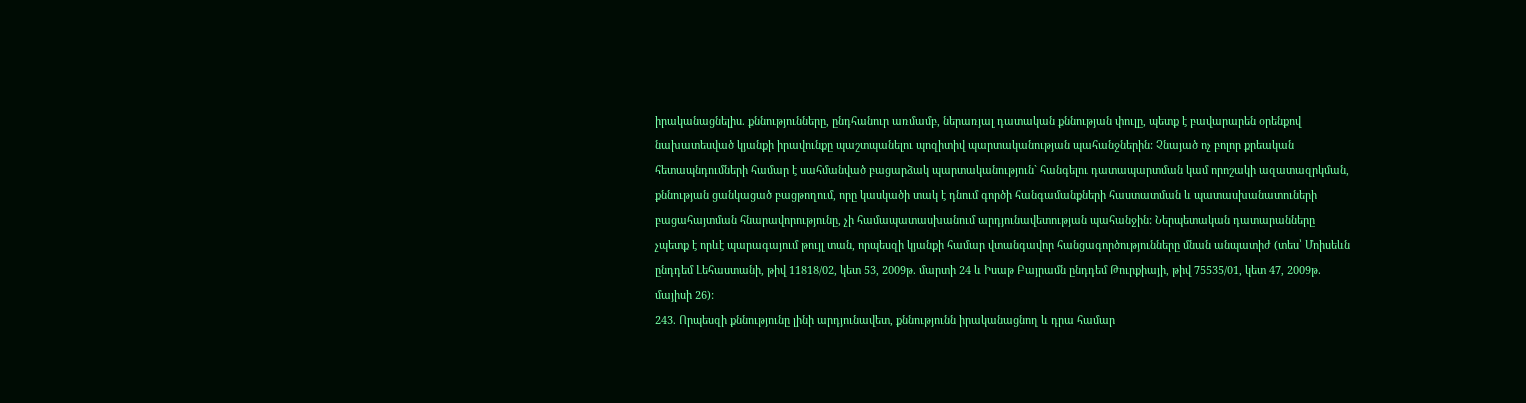իրականացնելիս. քննությունները, ընդհանուր առմամբ, ներառյալ դատական քննության փուլը, պետք է բավարարեն օրենքով նախատեսված կյանքի իրավունքը պաշտպանելու պոզիտիվ պարտականության պահանջներին: Չնայած ոչ բոլոր քրեական հետապնդումների համար է սահմանված բացարձակ պարտականություն` հանգելու դատապարտման կամ որոշակի ազատազրկման, քննության ցանկացած բացթողում, որը կասկածի տակ է դնում գործի հանգամանքների հաստատման և պատասխանատուների բացահայտման հնարավորությունը, չի համապատասխանում արդյունավետության պահանջին: Ներպետական դատարանները չպետք է որևէ պարագայում թույլ տան, որպեսզի կյանքի համար վտանգավոր հանցագործությունները մնան անպատիժ (տես՝ Մոիսեևն ընդդեմ Լեհաստանի, թիվ 11818/02, կետ 53, 2009թ. մարտի 24 և Իսաթ Բայրամն ընդդեմ Թուրքիայի, թիվ 75535/01, կետ 47, 2009թ. մայիսի 26):
243. Որպեսզի քննությունը լինի արդյունավետ, քննությունն իրականացնող և դրա համար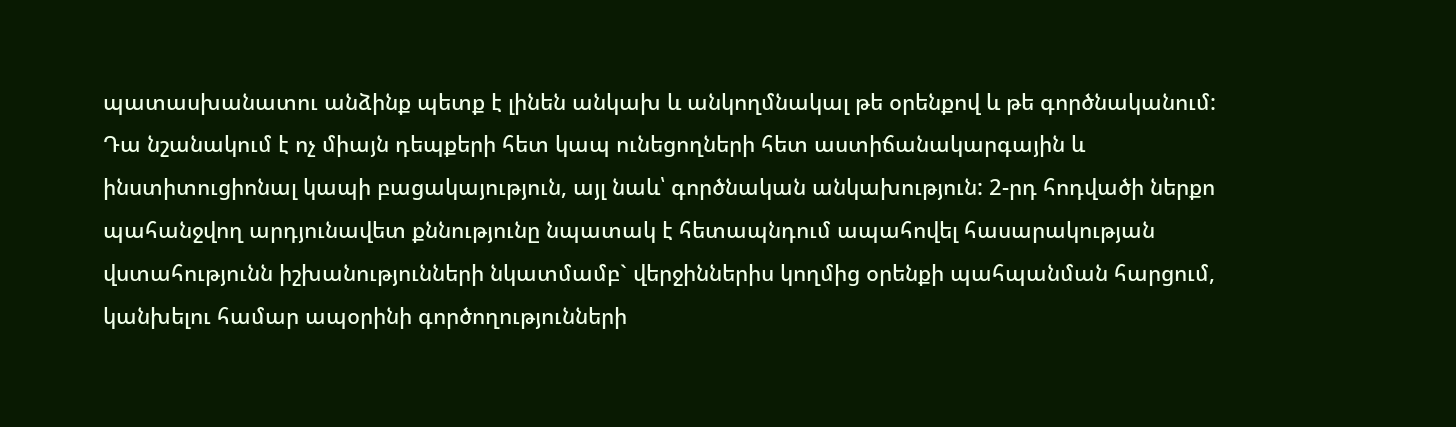պատասխանատու անձինք պետք է լինեն անկախ և անկողմնակալ թե օրենքով և թե գործնականում: Դա նշանակում է ոչ միայն դեպքերի հետ կապ ունեցողների հետ աստիճանակարգային և ինստիտուցիոնալ կապի բացակայություն, այլ նաև՝ գործնական անկախություն: 2-րդ հոդվածի ներքո պահանջվող արդյունավետ քննությունը նպատակ է հետապնդում ապահովել հասարակության վստահությունն իշխանությունների նկատմամբ` վերջիններիս կողմից օրենքի պահպանման հարցում, կանխելու համար ապօրինի գործողությունների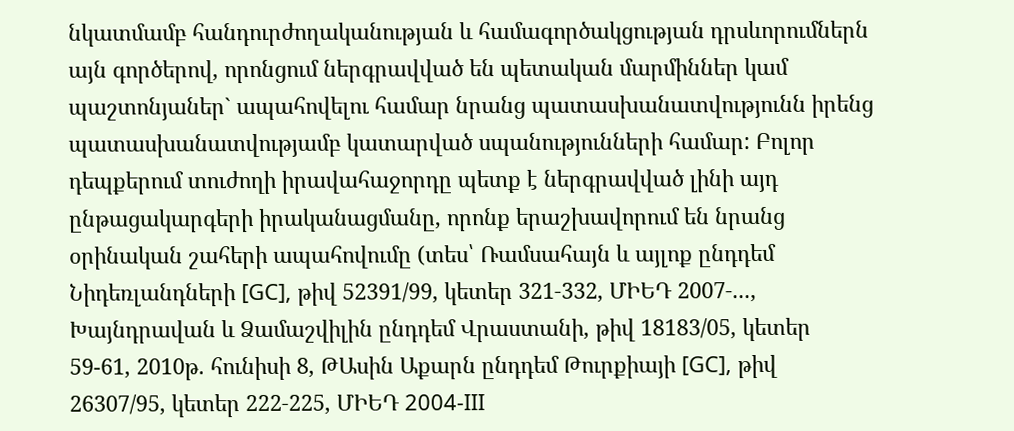նկատմամբ հանդուրժողականության և համագործակցության դրսևորումներն այն գործերով, որոնցում ներգրավված են պետական մարմիններ կամ պաշտոնյաներ` ապահովելու համար նրանց պատասխանատվությունն իրենց պատասխանատվությամբ կատարված սպանությունների համար: Բոլոր դեպքերում տուժողի իրավահաջորդը պետք է ներգրավված լինի այդ ընթացակարգերի իրականացմանը, որոնք երաշխավորում են նրանց օրինական շահերի ապահովումը (տես՝ Ռամսահայն և այլոք ընդդեմ Նիդեռլանդների [GC], թիվ 52391/99, կետեր 321‑332, ՄԻԵԴ 2007‑..., Խայնդրավան և Ձամաշվիլին ընդդեմ Վրաստանի, թիվ 18183/05, կետեր 59-61, 2010թ. հունիսի 8, ԹԱսին Աքարն ընդդեմ Թուրքիայի [GC], թիվ 26307/95, կետեր 222‑225, ՄԻԵԴ 2004‑III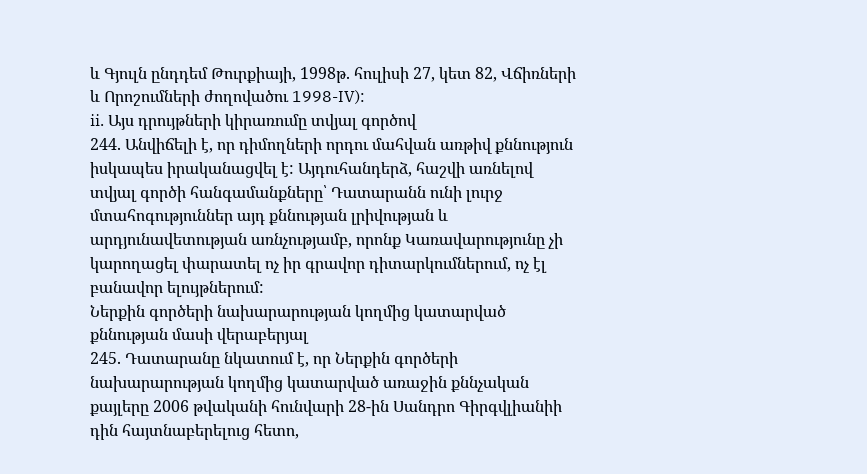և Գյուլն ընդդեմ Թուրքիայի, 1998թ. հուլիսի 27, կետ 82, Վճիռների և Որոշումների ժողովածու 1998-IV):
ii. Այս դրույթների կիրառումը տվյալ գործով
244. Անվիճելի է, որ դիմողների որդու մահվան առթիվ քննություն իսկապես իրականացվել է: Այդուհանդերձ, հաշվի առնելով տվյալ գործի հանգամանքները՝ Դատարանն ունի լուրջ մտահոգություններ այդ քննության լրիվության և արդյունավետության առնչությամբ, որոնք Կառավարությունը չի կարողացել փարատել ոչ իր գրավոր դիտարկումներում, ոչ էլ բանավոր ելույթներում:
Ներքին գործերի նախարարության կողմից կատարված քննության մասի վերաբերյալ
245. Դատարանը նկատում է, որ Ներքին գործերի նախարարության կողմից կատարված առաջին քննչական քայլերը 2006 թվականի հունվարի 28-ին Սանդրո Գիրգվլիանիի դին հայտնաբերելուց հետո,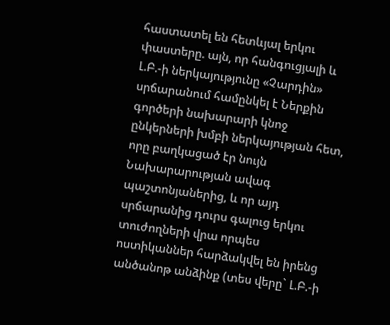հաստատել են հետևյալ երկու փաստերը. այն, որ հանգուցյալի և Լ.Բ.-ի ներկայությունը «Չարդին» սրճարանում համընկել է Ներքին գործերի նախարարի կնոջ ընկերների խմբի ներկայության հետ, որը բաղկացած էր նույն Նախարարության ավագ պաշտոնյաներից, և որ այդ սրճարանից դուրս գալուց երկու տուժողների վրա որպես ոստիկաններ հարձակվել են իրենց անծանոթ անձինք (տես վերը` Լ.Բ.-ի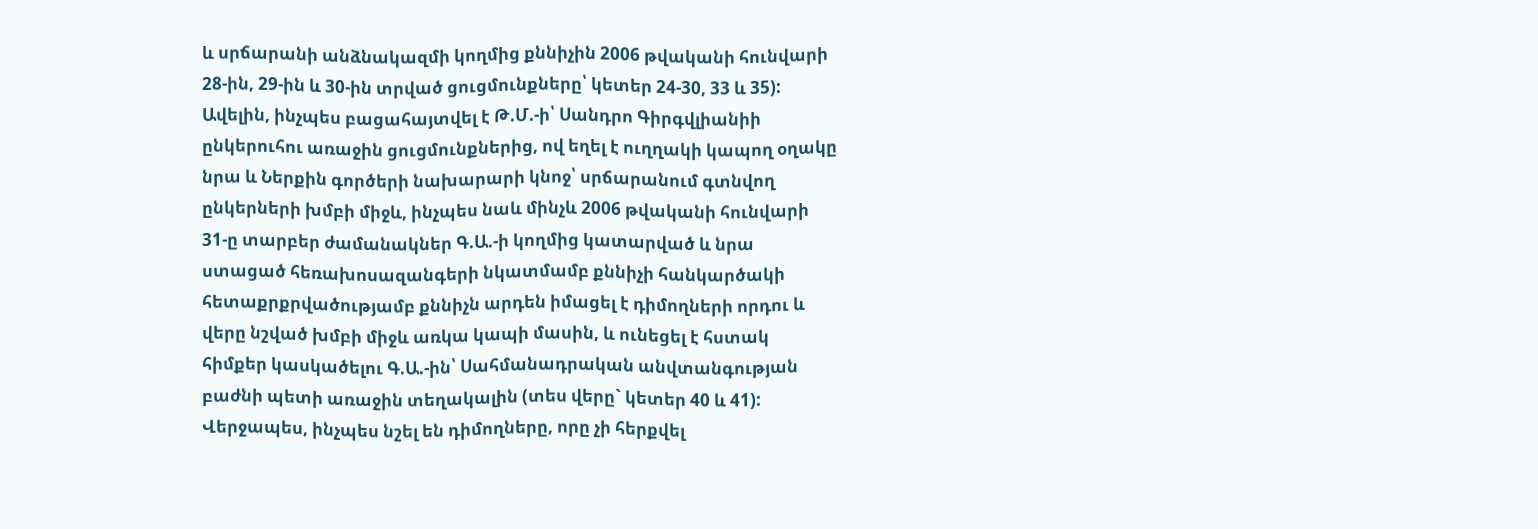և սրճարանի անձնակազմի կողմից քննիչին 2006 թվականի հունվարի 28-ին, 29-ին և 30-ին տրված ցուցմունքները՝ կետեր 24-30, 33 և 35): Ավելին, ինչպես բացահայտվել է Թ.Մ.-ի՝ Սանդրո Գիրգվլիանիի ընկերուհու առաջին ցուցմունքներից, ով եղել է ուղղակի կապող օղակը նրա և Ներքին գործերի նախարարի կնոջ՝ սրճարանում գտնվող ընկերների խմբի միջև, ինչպես նաև մինչև 2006 թվականի հունվարի 31-ը տարբեր ժամանակներ Գ.Ա.-ի կողմից կատարված և նրա ստացած հեռախոսազանգերի նկատմամբ քննիչի հանկարծակի հետաքրքրվածությամբ քննիչն արդեն իմացել է դիմողների որդու և վերը նշված խմբի միջև առկա կապի մասին, և ունեցել է հստակ հիմքեր կասկածելու Գ.Ա.-ին՝ Սահմանադրական անվտանգության բաժնի պետի առաջին տեղակալին (տես վերը` կետեր 40 և 41): Վերջապես, ինչպես նշել են դիմողները, որը չի հերքվել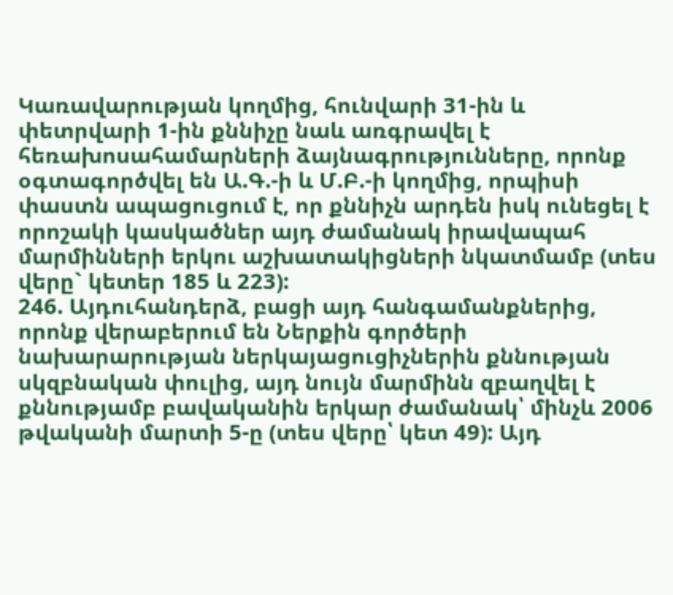Կառավարության կողմից, հունվարի 31-ին և փետրվարի 1-ին քննիչը նաև առգրավել է հեռախոսահամարների ձայնագրությունները, որոնք օգտագործվել են Ա.Գ.-ի և Մ.Բ.-ի կողմից, որպիսի փաստն ապացուցում է, որ քննիչն արդեն իսկ ունեցել է որոշակի կասկածներ այդ ժամանակ իրավապահ մարմինների երկու աշխատակիցների նկատմամբ (տես վերը` կետեր 185 և 223):
246. Այդուհանդերձ, բացի այդ հանգամանքներից, որոնք վերաբերում են Ներքին գործերի նախարարության ներկայացուցիչներին քննության սկզբնական փուլից, այդ նույն մարմինն զբաղվել է քննությամբ բավականին երկար ժամանակ՝ մինչև 2006 թվականի մարտի 5-ը (տես վերը՝ կետ 49): Այդ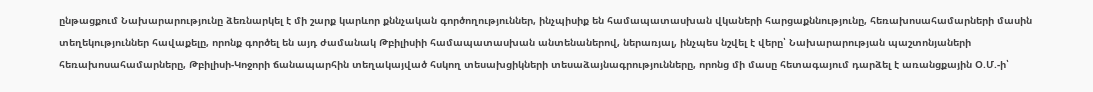ընթացքում Նախարարությունը ձեռնարկել է մի շարք կարևոր քննչական գործողություններ, ինչպիսիք են համապատասխան վկաների հարցաքննությունը, հեռախոսահամարների մասին տեղեկություններ հավաքելը, որոնք գործել են այդ ժամանակ Թբիլիսիի համապատասխան անտենաներով, ներառյալ, ինչպես նշվել է վերը՝ Նախարարության պաշտոնյաների հեռախոսահամարները, Թբիլիսի-Կոջորի ճանապարհին տեղակայված հսկող տեսախցիկների տեսաձայնագրությունները, որոնց մի մասը հետագայում դարձել է առանցքային Օ.Մ.-ի՝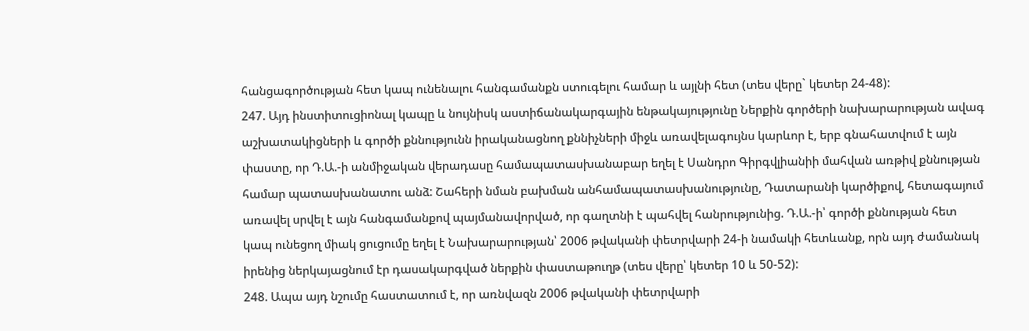հանցագործության հետ կապ ունենալու հանգամանքն ստուգելու համար և այլնի հետ (տես վերը` կետեր 24-48):
247. Այդ ինստիտուցիոնալ կապը և նույնիսկ աստիճանակարգային ենթակայությունը Ներքին գործերի նախարարության ավագ աշխատակիցների և գործի քննությունն իրականացնող քննիչների միջև առավելագույնս կարևոր է, երբ գնահատվում է այն փաստը, որ Դ.Ա.-ի անմիջական վերադասը համապատասխանաբար եղել է Սանդրո Գիրգվլիանիի մահվան առթիվ քննության համար պատասխանատու անձ: Շահերի նման բախման անհամապատասխանությունը, Դատարանի կարծիքով, հետագայում առավել սրվել է այն հանգամանքով պայմանավորված, որ գաղտնի է պահվել հանրությունից. Դ.Ա.-ի՝ գործի քննության հետ կապ ունեցող միակ ցուցումը եղել է Նախարարության՝ 2006 թվականի փետրվարի 24-ի նամակի հետևանք, որն այդ ժամանակ իրենից ներկայացնում էր դասակարգված ներքին փաստաթուղթ (տես վերը՝ կետեր 10 և 50-52):
248. Ապա այդ նշումը հաստատում է, որ առնվազն 2006 թվականի փետրվարի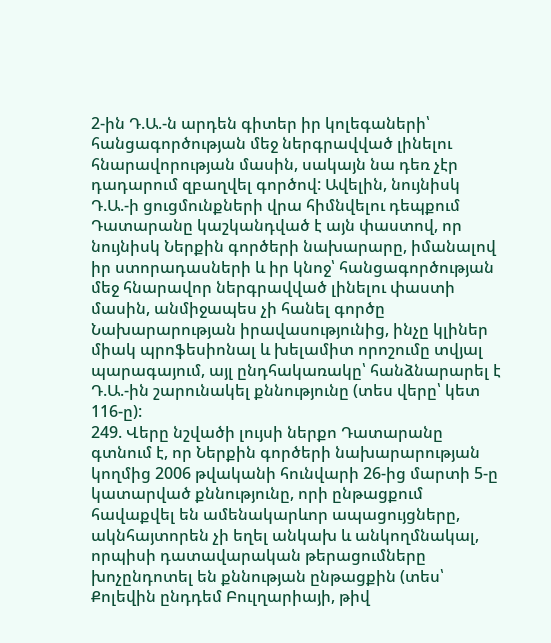2-ին Դ.Ա.-ն արդեն գիտեր իր կոլեգաների՝ հանցագործության մեջ ներգրավված լինելու հնարավորության մասին, սակայն նա դեռ չէր դադարում զբաղվել գործով: Ավելին, նույնիսկ Դ.Ա.-ի ցուցմունքների վրա հիմնվելու դեպքում Դատարանը կաշկանդված է այն փաստով, որ նույնիսկ Ներքին գործերի նախարարը, իմանալով իր ստորադասների և իր կնոջ՝ հանցագործության մեջ հնարավոր ներգրավված լինելու փաստի մասին, անմիջապես չի հանել գործը Նախարարության իրավասությունից, ինչը կլիներ միակ պրոֆեսիոնալ և խելամիտ որոշումը տվյալ պարագայում, այլ ընդհակառակը՝ հանձնարարել է Դ.Ա.-ին շարունակել քննությունը (տես վերը՝ կետ 116-ը):
249. Վերը նշվածի լույսի ներքո Դատարանը գտնում է, որ Ներքին գործերի նախարարության կողմից 2006 թվականի հունվարի 26-ից մարտի 5-ը կատարված քննությունը, որի ընթացքում հավաքվել են ամենակարևոր ապացույցները, ակնհայտորեն չի եղել անկախ և անկողմնակալ, որպիսի դատավարական թերացումները խոչընդոտել են քննության ընթացքին (տես՝ Քոլեվին ընդդեմ Բուլղարիայի, թիվ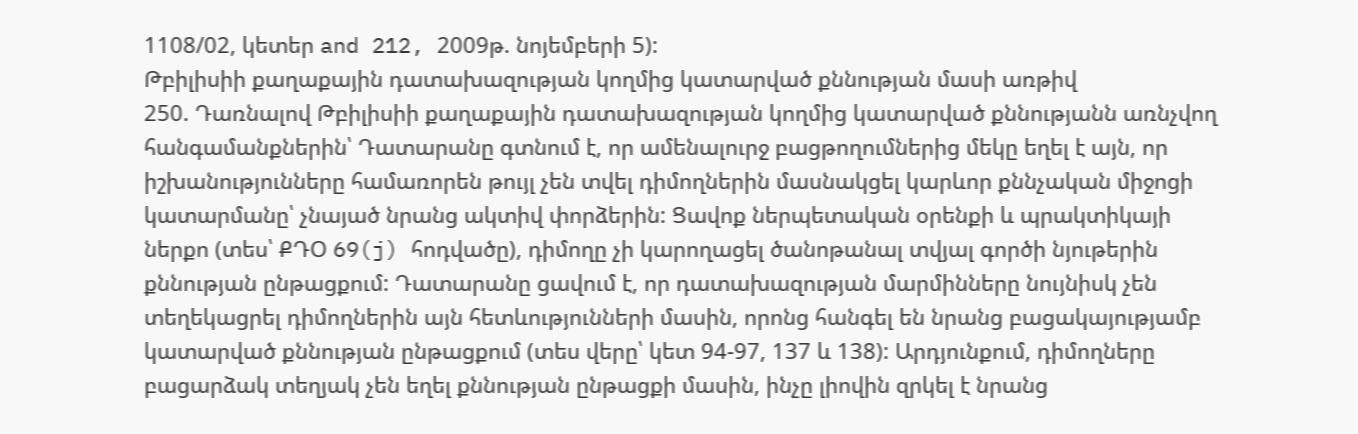1108/02, կետեր and 212, 2009թ. նոյեմբերի 5):
Թբիլիսիի քաղաքային դատախազության կողմից կատարված քննության մասի առթիվ
250. Դառնալով Թբիլիսիի քաղաքային դատախազության կողմից կատարված քննությանն առնչվող հանգամանքներին՝ Դատարանը գտնում է, որ ամենալուրջ բացթողումներից մեկը եղել է այն, որ իշխանությունները համառորեն թույլ չեն տվել դիմողներին մասնակցել կարևոր քննչական միջոցի կատարմանը՝ չնայած նրանց ակտիվ փորձերին: Ցավոք ներպետական օրենքի և պրակտիկայի ներքո (տես՝ ՔԴՕ 69(j) հոդվածը), դիմողը չի կարողացել ծանոթանալ տվյալ գործի նյութերին քննության ընթացքում: Դատարանը ցավում է, որ դատախազության մարմինները նույնիսկ չեն տեղեկացրել դիմողներին այն հետևությունների մասին, որոնց հանգել են նրանց բացակայությամբ կատարված քննության ընթացքում (տես վերը՝ կետ 94-97, 137 և 138): Արդյունքում, դիմողները բացարձակ տեղյակ չեն եղել քննության ընթացքի մասին, ինչը լիովին զրկել է նրանց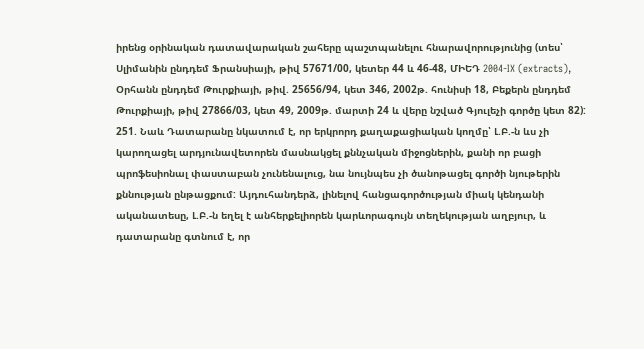իրենց օրինական դատավարական շահերը պաշտպանելու հնարավորությունից (տես՝ Սլիմանին ընդդեմ Ֆրանսիայի, թիվ 57671/00, կետեր 44 և 46-48, ՄԻԵԴ 2004‑IX (extracts), Օրհանն ընդդեմ Թուրքիայի, թիվ. 25656/94, կետ 346, 2002թ. հունիսի 18, Բեքերն ընդդեմ Թուրքիայի, թիվ 27866/03, կետ 49, 2009թ. մարտի 24 և վերը նշված Գյուլեչի գործը կետ 82):
251. Նաև Դատարանը նկատում է, որ երկրորդ քաղաքացիական կողմը՝ Լ.Բ.-ն ևս չի կարողացել արդյունավետորեն մասնակցել քննչական միջոցներին, քանի որ բացի պրոֆեսիոնալ փաստաբան չունենալուց, նա նույնպես չի ծանոթացել գործի նյութերին քննության ընթացքում: Այդուհանդերձ, լինելով հանցագործության միակ կենդանի ականատեսը, Լ.Բ.-ն եղել է անհերքելիորեն կարևորագույն տեղեկության աղբյուր, և դատարանը գտնում է, որ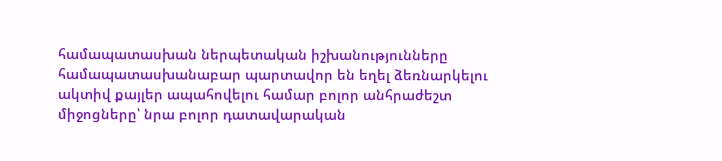համապատասխան ներպետական իշխանությունները համապատասխանաբար պարտավոր են եղել ձեռնարկելու ակտիվ քայլեր ապահովելու համար բոլոր անհրաժեշտ միջոցները՝ նրա բոլոր դատավարական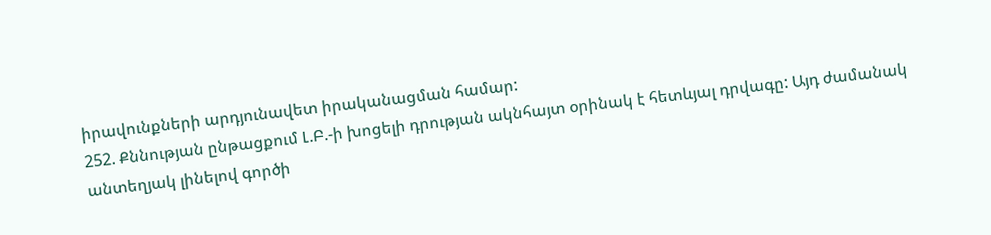իրավունքների արդյունավետ իրականացման համար:
252. Քննության ընթացքում Լ.Բ.-ի խոցելի դրության ակնհայտ օրինակ է հետևյալ դրվագը: Այդ ժամանակ անտեղյակ լինելով գործի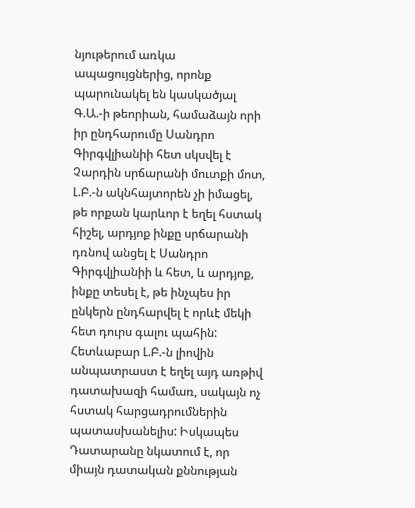նյութերում առկա ապացույցներից, որոնք պարունակել են կասկածյալ Գ.Ա.-ի թեորիան, համաձայն որի իր ընդհարումը Սանդրո Գիրգվլիանիի հետ սկսվել է Չարդին սրճարանի մուտքի մոտ, Լ.Բ.-ն ակնհայտորեն չի իմացել, թե որքան կարևոր է եղել հստակ հիշել, արդյոք ինքը սրճարանի դռնով անցել է Սանդրո Գիրգվլիանիի և հետ, և արդյոք, ինքը տեսել է, թե ինչպես իր ընկերն ընդհարվել է որևէ մեկի հետ դուրս գալու պահին: Հետևաբար Լ.Բ.-ն լիովին անպատրաստ է եղել այդ առթիվ դատախազի համառ, սակայն ոչ հստակ հարցադրումներին պատասխանելիս: Իսկապես Դատարանը նկատում է, որ միայն դատական քննության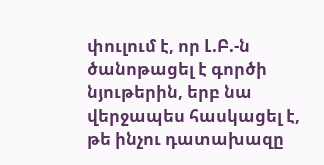փուլում է, որ Լ.Բ.-ն ծանոթացել է գործի նյութերին, երբ նա վերջապես հասկացել է, թե ինչու դատախազը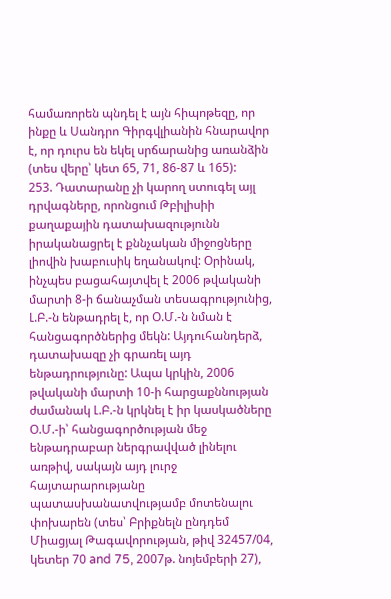համառորեն պնդել է այն հիպոթեզը, որ ինքը և Սանդրո Գիրգվլիանին հնարավոր է, որ դուրս են եկել սրճարանից առանձին (տես վերը՝ կետ 65, 71, 86-87 և 165):
253. Դատարանը չի կարող ստուգել այլ դրվագները, որոնցում Թբիլիսիի քաղաքային դատախազությունն իրականացրել է քննչական միջոցները լիովին խաբուսիկ եղանակով: Օրինակ, ինչպես բացահայտվել է 2006 թվականի մարտի 8-ի ճանաչման տեսագրությունից, Լ.Բ.-ն ենթադրել է, որ Օ.Մ.-ն նման է հանցագործներից մեկն: Այդուհանդերձ, դատախազը չի գրառել այդ ենթադրությունը: Ապա կրկին, 2006 թվականի մարտի 10-ի հարցաքննության ժամանակ Լ.Բ.-ն կրկնել է իր կասկածները Օ.Մ.-ի՝ հանցագործության մեջ ենթադրաբար ներգրավված լինելու առթիվ, սակայն այդ լուրջ հայտարարությանը պատասխանատվությամբ մոտենալու փոխարեն (տես՝ Բրիքնելն ընդդեմ Միացյալ Թագավորության, թիվ 32457/04, կետեր 70 and 75, 2007թ. նոյեմբերի 27),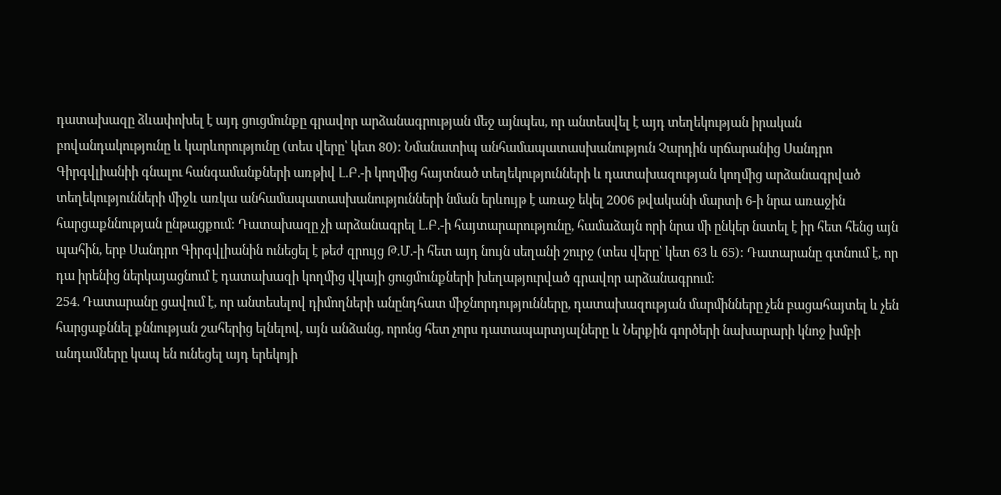դատախազը ձևափոխել է այդ ցուցմունքը գրավոր արձանագրության մեջ այնպես, որ անտեսվել է այդ տեղեկության իրական բովանդակությունը և կարևորությունը (տես վերը՝ կետ 80): Նմանատիպ անհամապատասխանություն Չարդին սրճարանից Սանդրո Գիրգվլիանիի գնալու հանգամանքների առթիվ Լ.Բ.-ի կողմից հայտնած տեղեկությունների և դատախազության կողմից արձանագրված տեղեկությունների միջև առկա անհամապատասխանությունների նման երևույթ է առաջ եկել 2006 թվականի մարտի 6-ի նրա առաջին հարցաքննության ընթացքում: Դատախազը չի արձանագրել Լ.Բ.-ի հայտարարությունը, համաձայն որի նրա մի ընկեր նստել է իր հետ հենց այն պահին, երբ Սանդրո Գիրգվլիանին ունեցել է թեժ զրույց Թ.Մ.-ի հետ այդ նույն սեղանի շուրջ (տես վերը՝ կետ 63 և 65): Դատարանը գտնում է, որ դա իրենից ներկայացնում է դատախազի կողմից վկայի ցուցմունքների խեղաթյուրված գրավոր արձանագրում:
254. Դատարանը ցավում է, որ անտեսելով դիմողների անընդհատ միջնորդությունները, դատախազության մարմինները չեն բացահայտել և չեն հարցաքննել քննության շահերից ելնելով, այն անձանց, որոնց հետ չորս դատապարտյալները և Ներքին գործերի նախարարի կնոջ խմբի անդամները կապ են ունեցել այդ երեկոյի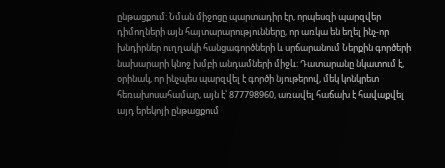ընթացքում: Նման միջոցը պարտադիր էր, որպեսզի պարզվեր դիմողների այն հայտարարությունները, որ առկա են եղել ինչ-որ խնդիրներ ուղղակի հանցագործների և սրճարանում Ներքին գործերի նախարարի կնոջ խմբի անդամների միջև: Դատարանը նկատում է, օրինակ, որ ինչպես պարզվել է գործի նյութերով, մեկ կոնկրետ հեռախոսահամար, այն է՝ 877798960, առավել հաճախ է հավաքվել այդ երեկոյի ընթացքում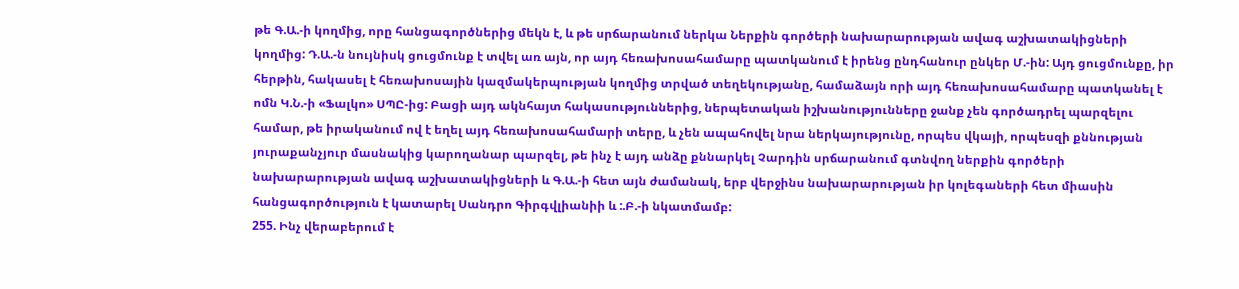թե Գ.Ա.-ի կողմից, որը հանցագործներից մեկն է, և թե սրճարանում ներկա Ներքին գործերի նախարարության ավագ աշխատակիցների կողմից: Դ.Ա.-ն նույնիսկ ցուցմունք է տվել առ այն, որ այդ հեռախոսահամարը պատկանում է իրենց ընդհանուր ընկեր Մ.-ին: Այդ ցուցմունքը, իր հերթին, հակասել է հեռախոսային կազմակերպության կողմից տրված տեղեկությանը, համաձայն որի այդ հեռախոսահամարը պատկանել է ոմն Կ.Ն.-ի «Ֆալկո» ՍՊԸ-ից: Բացի այդ ակնհայտ հակասություններից, ներպետական իշխանությունները ջանք չեն գործադրել պարզելու համար, թե իրականում ով է եղել այդ հեռախոսահամարի տերը, և չեն ապահովել նրա ներկայությունը, որպես վկայի, որպեսզի քննության յուրաքանչյուր մասնակից կարողանար պարզել, թե ինչ է այդ անձը քննարկել Չարդին սրճարանում գտնվող ներքին գործերի նախարարության ավագ աշխատակիցների և Գ.Ա.-ի հետ այն ժամանակ, երբ վերջինս նախարարության իր կոլեգաների հետ միասին հանցագործություն է կատարել Սանդրո Գիրգվլիանիի և :.Բ.-ի նկատմամբ:
255. Ինչ վերաբերում է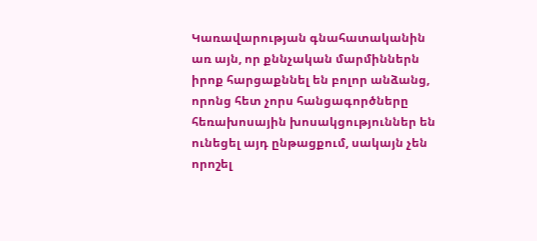Կառավարության գնահատականին առ այն, որ քննչական մարմիններն իրոք հարցաքննել են բոլոր անձանց, որոնց հետ չորս հանցագործները հեռախոսային խոսակցություններ են ունեցել այդ ընթացքում, սակայն չեն որոշել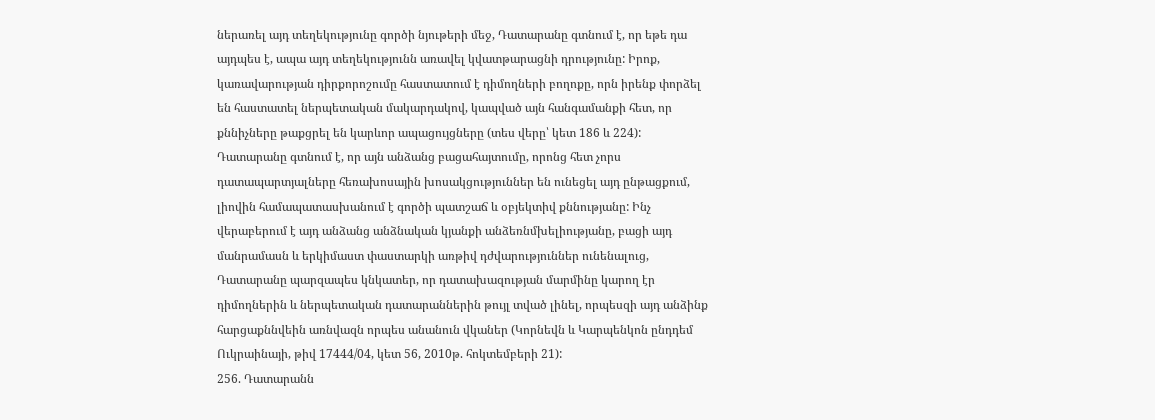ներառել այդ տեղեկությունը գործի նյութերի մեջ, Դատարանը գտնում է, որ եթե դա այդպես է, ապա այդ տեղեկությունն առավել կվատթարացնի դրությունը: Իրոք, կառավարության դիրքորոշումը հաստատում է դիմողների բողոքը, որն իրենք փորձել են հաստատել ներպետական մակարդակով, կապված այն հանգամանքի հետ, որ քննիչները թաքցրել են կարևոր ապացույցները (տես վերը՝ կետ 186 և 224): Դատարանը գտնում է, որ այն անձանց բացահայտումը, որոնց հետ չորս դատապարտյալները հեռախոսային խոսակցություններ են ունեցել այդ ընթացքում, լիովին համապատասխանում է գործի պատշաճ և օբյեկտիվ քննությանը: Ինչ վերաբերում է այդ անձանց անձնական կյանքի անձեռնմխելիությանը, բացի այդ մանրամասն և երկիմաստ փաստարկի առթիվ դժվարություններ ունենալուց, Դատարանը պարզապես կնկատեր, որ դատախազության մարմինը կարող էր դիմողներին և ներպետական դատարաններին թույլ տված լինել, որպեսզի այդ անձինք հարցաքննվեին առնվազն որպես անանուն վկաներ (Կորնեվն և Կարպենկոն ընդդեմ Ուկրաինայի, թիվ 17444/04, կետ 56, 2010թ. հոկտեմբերի 21):
256. Դատարանն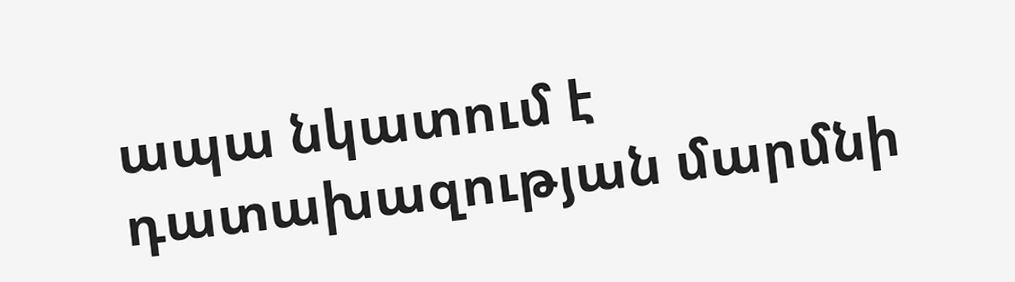ապա նկատում է դատախազության մարմնի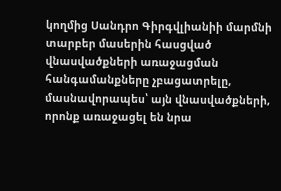կողմից Սանդրո Գիրգվլիանիի մարմնի տարբեր մասերին հասցված վնասվածքների առաջացման հանգամանքները չբացատրելը, մասնավորապես՝ այն վնասվածքների, որոնք առաջացել են նրա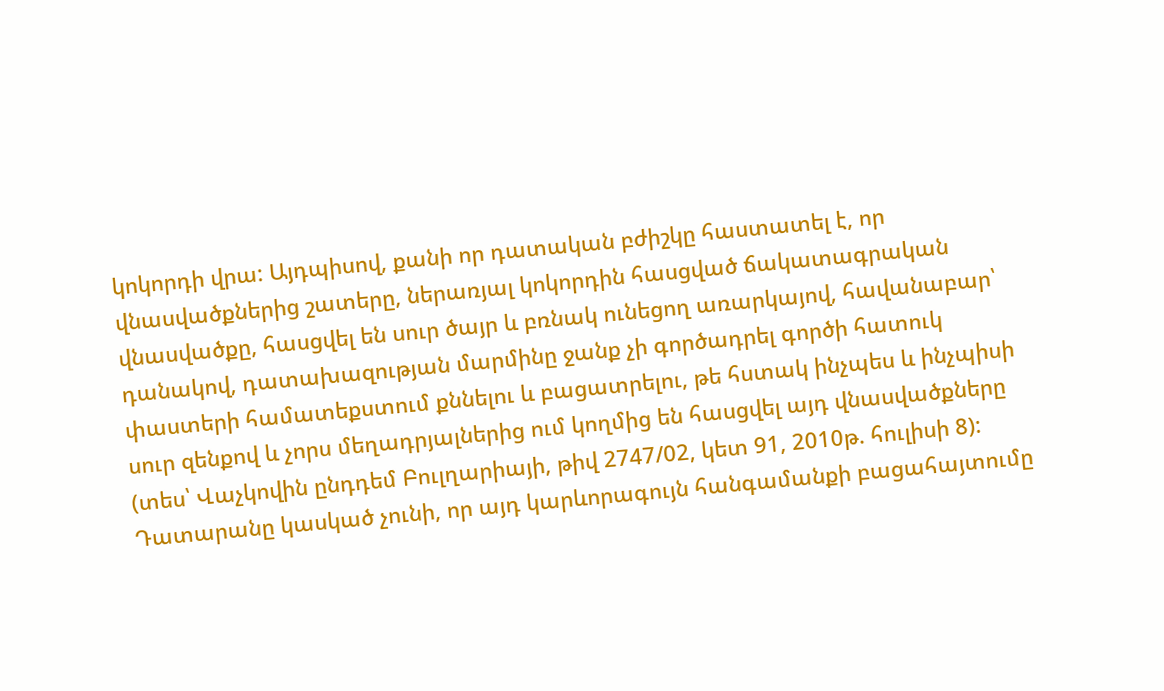կոկորդի վրա: Այդպիսով, քանի որ դատական բժիշկը հաստատել է, որ վնասվածքներից շատերը, ներառյալ կոկորդին հասցված ճակատագրական վնասվածքը, հասցվել են սուր ծայր և բռնակ ունեցող առարկայով, հավանաբար՝ դանակով, դատախազության մարմինը ջանք չի գործադրել գործի հատուկ փաստերի համատեքստում քննելու և բացատրելու, թե հստակ ինչպես և ինչպիսի սուր զենքով և չորս մեղադրյալներից ում կողմից են հասցվել այդ վնասվածքները (տես՝ Վաչկովին ընդդեմ Բուլղարիայի, թիվ 2747/02, կետ 91, 2010թ. հուլիսի 8): Դատարանը կասկած չունի, որ այդ կարևորագույն հանգամանքի բացահայտումը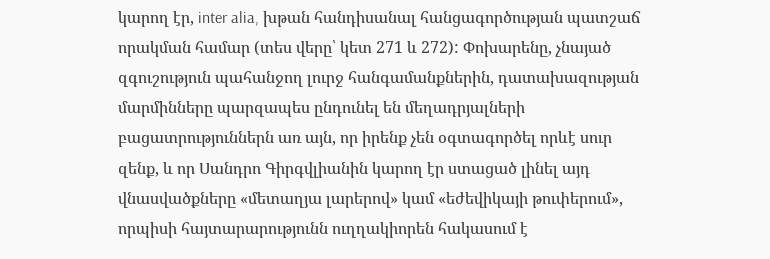կարող էր, inter alia, խթան հանդիսանալ հանցագործության պատշաճ որակման համար (տես վերը՝ կետ 271 և 272): Փոխարենը, չնայած զգուշություն պահանջող լուրջ հանգամանքներին, դատախազության մարմինները պարզապես ընդունել են մեղադրյալների բացատրություններն առ այն, որ իրենք չեն օգտագործել որևէ սուր զենք, և որ Սանդրո Գիրգվլիանին կարող էր ստացած լինել այդ վնասվածքները «մետաղյա լարերով» կամ «եժեվիկայի թուփերում», որպիսի հայտարարությունն ուղղակիորեն հակասում է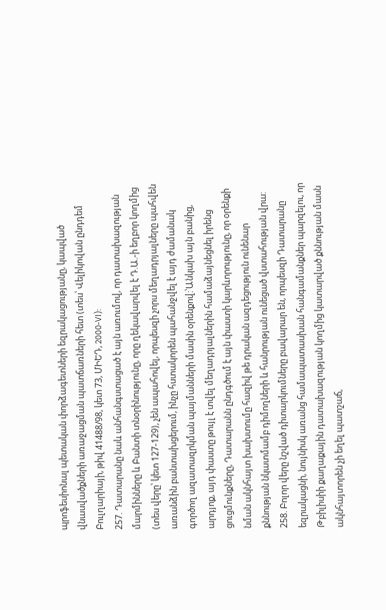պրոֆեսիոնալ պետական փորձագետների եզրակացությանը, կապված վնասվածքների առաջացման պատճառների հետ (տես՝ Վելիկովան ընդդեմ Բուլղարիայի, թիվ 41488/98, կետ 73, ՄԻԵԴ, 2000‑VI):
257. Դատարանը նաև անհանգստացած է այն առումով, որ դատախազության մարմինները և Բանտի տնօրինությունը, որը ղեկավարվել է Դ.Ա.-ի եղբոր կողմից (տես վերը՝ կետ 127-129), չեն ապահովել, որպեսզի չորս մեղադրյալները պահվեն առանձին բանտախցերում, ինչը հստակորեն պահանջվել է այդ ժամանակ գործող ազատազրկման պայմանների մասին օրենքով:՝Անկախ այն բանից, արդյոք, այդ փաստը թույլ է տվել մեղադրյալներին համաձայնեցնել իրենց ցուցմունքները, Դատարանն ընդգծում է այն փաստի կարևորությունը, որ օրենքի նման ակնհայտ խախտումը հազիվ թե դրական ազդեցություն ունենար քննության նկատմամբ դիմողների և հանրության ունեցած վստահության վրա:
258. Բոլոր վերը նշված դիտարկումները բավարար են, որպեսզի Դատարանը եզրակացնի, նույնիսկ առանց համապատասխան հանգամանքներ պարզելու, որ Թբիլիսիի քաղաքային դատախազության կողմից կատարված քննության մասն ակնհայտորեն չի եղել պատշաճ,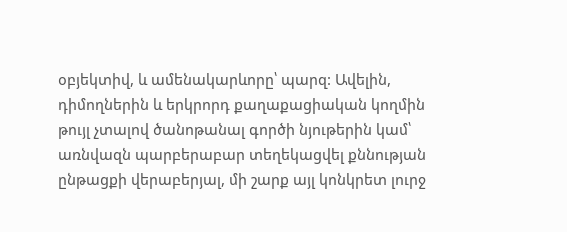օբյեկտիվ, և ամենակարևորը՝ պարզ: Ավելին, դիմողներին և երկրորդ քաղաքացիական կողմին թույլ չտալով ծանոթանալ գործի նյութերին կամ՝ առնվազն պարբերաբար տեղեկացվել քննության ընթացքի վերաբերյալ, մի շարք այլ կոնկրետ լուրջ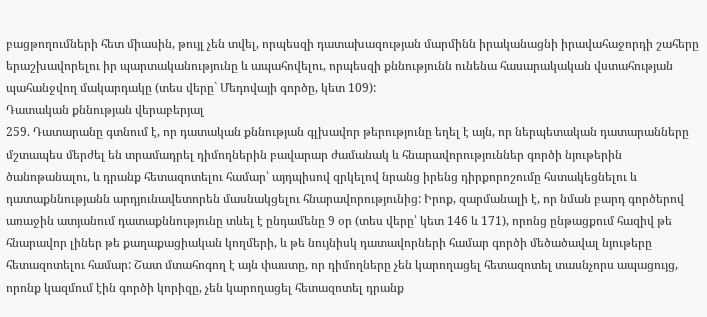բացթողումների հետ միասին, թույլ չեն տվել, որպեսզի դատախազության մարմինն իրականացնի իրավահաջորդի շահերը երաշխավորելու իր պարտականությունը և ապահովելու, որպեսզի քննությունն ունենա հասարակական վստահության պահանջվող մակարդակը (տես վերը` Մեդովայի գործը, կետ 109):
Դատական քննության վերաբերյալ
259. Դատարանը գտնում է, որ դատական քննության գլխավոր թերությունը եղել է այն, որ ներպետական դատարանները մշտապես մերժել են տրամադրել դիմողներին բավարար ժամանակ և հնարավորություններ գործի նյութերին ծանոթանալու, և դրանք հետազոտելու համար՝ այդպիսով զրկելով նրանց իրենց դիրքորոշումը հստակեցնելու և դատաքննությանն արդյունավետորեն մասնակցելու հնարավորությունից: Իրոք, զարմանալի է, որ նման բարդ գործերով առաջին ատյանում դատաքննությունը տևել է ընդամենը 9 օր (տես վերը՝ կետ 146 և 171), որոնց ընթացքում հազիվ թե հնարավոր լիներ թե քաղաքացիական կողմերի, և թե նույնիսկ դատավորների համար գործի մեծածավալ նյութերը հետազոտելու համար: Շատ մտահոգող է այն փաստը, որ դիմողները չեն կարողացել հետազոտել տասնչորս ապացույց, որոնք կազմում էին գործի կորիզը, չեն կարողացել հետազոտել դրանք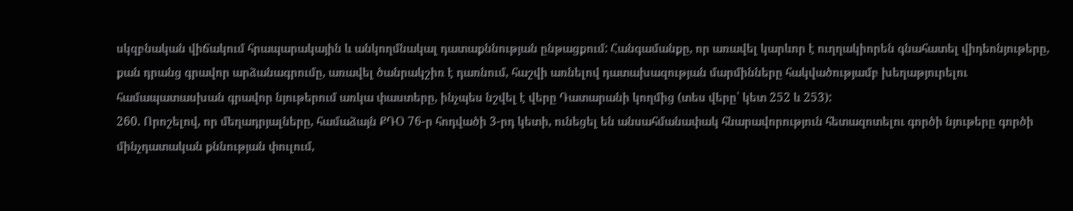սկզբնական վիճակում հրապարակային և անկողմնակալ դատաքննության ընթացքում: Հանգամանքը, որ առավել կարևոր է ուղղակիորեն գնահատել վիդեոնյութերը, քան դրանց գրավոր արձանագրումը, առավել ծանրակշիռ է դառնում, հաշվի առնելով դատախազության մարմինները հակվածությամբ խեղաթյուրելու համապատասխան գրավոր նյութերում առկա փաստերը, ինչպես նշվել է վերը Դատարանի կողմից (տես վերը՝ կետ 252 և 253):
260. Որոշելով, որ մեղադրյալները, համաձայն ՔԴՕ 76-ր հոդվածի 3-րդ կետի, ունեցել են անսահմանափակ հնարավորություն հետազոտելու գործի նյութերը գործի մինչդատական քննության փուլում,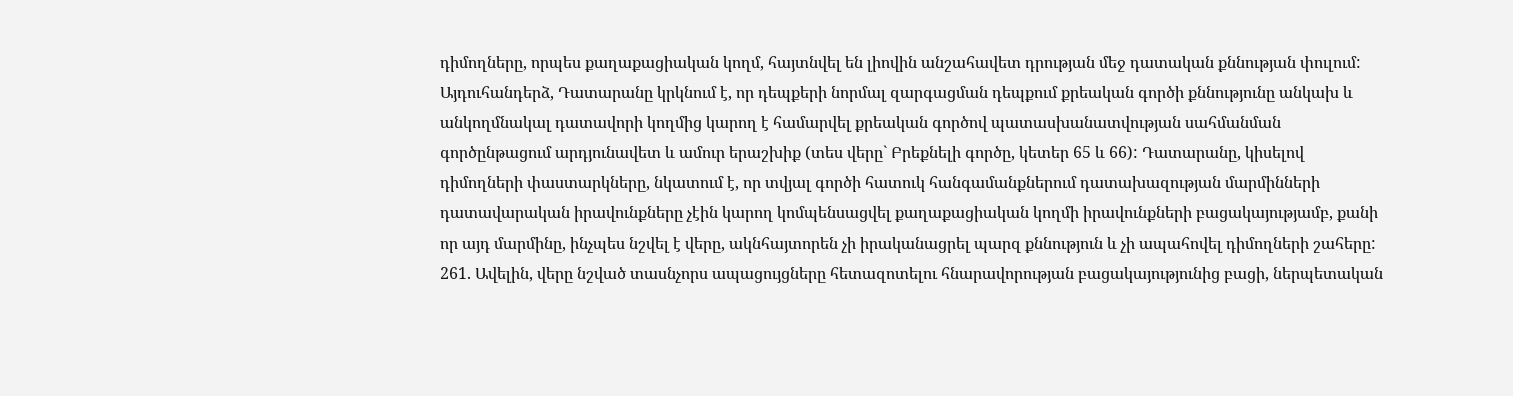դիմողները, որպես քաղաքացիական կողմ, հայտնվել են լիովին անշահավետ դրության մեջ դատական քննության փուլում: Այդուհանդերձ, Դատարանը կրկնում է, որ դեպքերի նորմալ զարգացման դեպքում քրեական գործի քննությունը անկախ և անկողմնակալ դատավորի կողմից կարող է համարվել քրեական գործով պատասխանատվության սահմանման գործընթացում արդյունավետ և ամուր երաշխիք (տես վերը` Բրեքնելի գործը, կետեր 65 և 66): Դատարանը, կիսելով դիմողների փաստարկները, նկատում է, որ տվյալ գործի հատուկ հանգամանքներում դատախազության մարմինների դատավարական իրավունքները չէին կարող կոմպենսացվել քաղաքացիական կողմի իրավունքների բացակայությամբ, քանի որ այդ մարմինը, ինչպես նշվել է վերը, ակնհայտորեն չի իրականացրել պարզ քննություն և չի ապահովել դիմողների շահերը:
261. Ավելին, վերը նշված տասնչորս ապացույցները հետազոտելու հնարավորության բացակայությունից բացի, ներպետական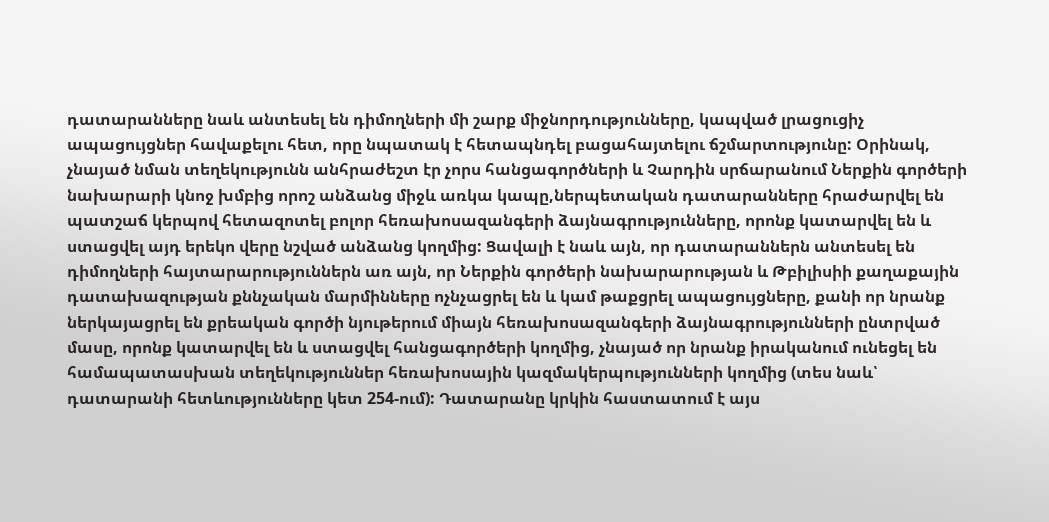դատարանները նաև անտեսել են դիմողների մի շարք միջնորդությունները, կապված լրացուցիչ ապացույցներ հավաքելու հետ, որը նպատակ է հետապնդել բացահայտելու ճշմարտությունը: Օրինակ, չնայած նման տեղեկությունն անհրաժեշտ էր չորս հանցագործների և Չարդին սրճարանում Ներքին գործերի նախարարի կնոջ խմբից որոշ անձանց միջև առկա կապը,ներպետական դատարանները հրաժարվել են պատշաճ կերպով հետազոտել բոլոր հեռախոսազանգերի ձայնագրությունները, որոնք կատարվել են և ստացվել այդ երեկո վերը նշված անձանց կողմից: Ցավալի է նաև այն, որ դատարաններն անտեսել են դիմողների հայտարարություններն առ այն, որ Ներքին գործերի նախարարության և Թբիլիսիի քաղաքային դատախազության քննչական մարմինները ոչնչացրել են և կամ թաքցրել ապացույցները, քանի որ նրանք ներկայացրել են քրեական գործի նյութերում միայն հեռախոսազանգերի ձայնագրությունների ընտրված մասը, որոնք կատարվել են և ստացվել հանցագործերի կողմից, չնայած որ նրանք իրականում ունեցել են համապատասխան տեղեկություններ հեռախոսային կազմակերպությունների կողմից (տես նաև՝ դատարանի հետևությունները կետ 254-ում): Դատարանը կրկին հաստատում է այս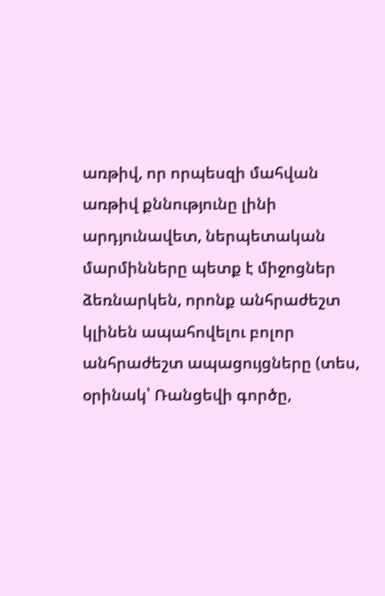առթիվ, որ որպեսզի մահվան առթիվ քննությունը լինի արդյունավետ, ներպետական մարմինները պետք է միջոցներ ձեռնարկեն, որոնք անհրաժեշտ կլինեն ապահովելու բոլոր անհրաժեշտ ապացույցները (տես, օրինակ՝ Ռանցեվի գործը,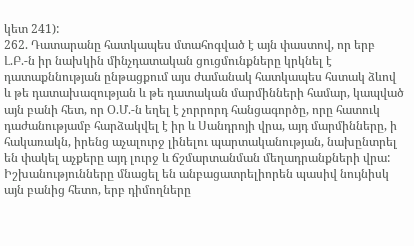կետ 241):
262. Դատարանը հատկապես մտահոգված է այն փաստով, որ երբ Լ.Բ.-ն իր նախկին մինչդատական ցուցմունքները կրկնել է դատաքննության ընթացքում այս ժամանակ հատկապես հստակ ձևով և թե դատախազության և թե դատական մարմինների համար, կապված այն բանի հետ, որ Օ.Մ.-ն եղել է չորրորդ հանցագործը, որը հատուկ դաժանությամբ հարձակվել է իր և Սանդրոյի վրա, այդ մարմինները, ի հակառակն, իրենց աչալուրջ լինելու պարտականության, նախընտրել են փակել աչքերը այդ լուրջ և ճշմարտանման մեղադրանքների վրա: Իշխանությունները մնացել են անբացատրելիորեն պասիվ նույնիսկ այն բանից հետո, երբ դիմողները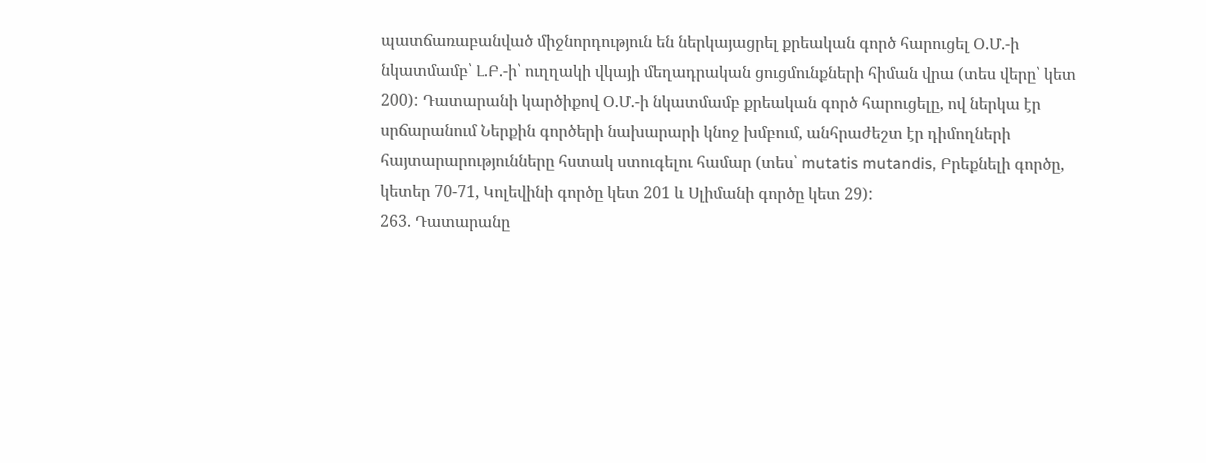պատճառաբանված միջնորդություն են ներկայացրել քրեական գործ հարուցել Օ.Մ.-ի նկատմամբ՝ Լ.Բ.-ի՝ ուղղակի վկայի մեղադրական ցուցմունքների հիման վրա (տես վերը՝ կետ 200): Դատարանի կարծիքով Օ.Մ.-ի նկատմամբ քրեական գործ հարուցելը, ով ներկա էր սրճարանում Ներքին գործերի նախարարի կնոջ խմբում, անհրաժեշտ էր դիմողների հայտարարությունները հստակ ստուգելու համար (տես՝ mutatis mutandis, Բրեքնելի գործը, կետեր 70-71, Կոլեվինի գործը կետ 201 և Սլիմանի գործը կետ 29):
263. Դատարանը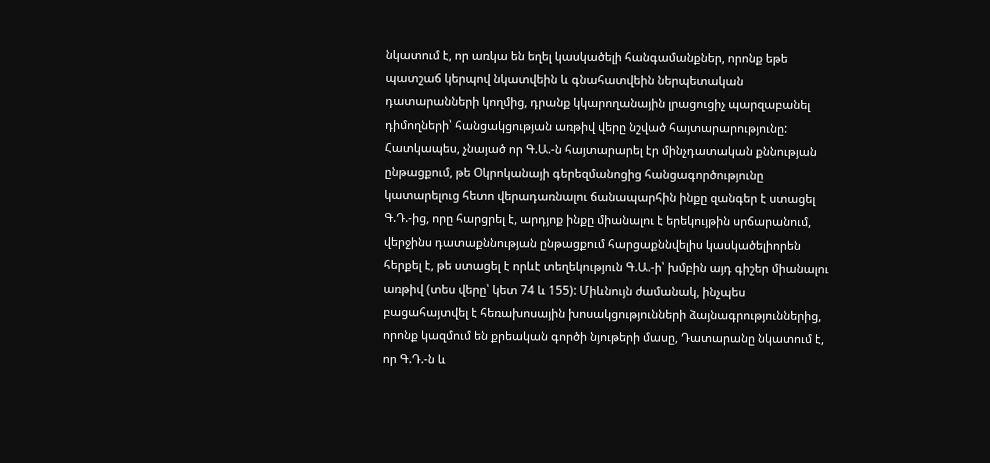նկատում է, որ առկա են եղել կասկածելի հանգամանքներ, որոնք եթե պատշաճ կերպով նկատվեին և գնահատվեին ներպետական դատարանների կողմից, դրանք կկարողանային լրացուցիչ պարզաբանել դիմողների՝ հանցակցության առթիվ վերը նշված հայտարարությունը: Հատկապես, չնայած որ Գ.Ա.-ն հայտարարել էր մինչդատական քննության ընթացքում, թե Օկրոկանայի գերեզմանոցից հանցագործությունը կատարելուց հետո վերադառնալու ճանապարհին ինքը զանգեր է ստացել Գ.Դ.-ից, որը հարցրել է, արդյոք ինքը միանալու է երեկույթին սրճարանում, վերջինս դատաքննության ընթացքում հարցաքննվելիս կասկածելիորեն հերքել է, թե ստացել է որևէ տեղեկություն Գ.Ա.-ի՝ խմբին այդ գիշեր միանալու առթիվ (տես վերը՝ կետ 74 և 155): Միևնույն ժամանակ, ինչպես բացահայտվել է հեռախոսային խոսակցությունների ձայնագրություններից, որոնք կազմում են քրեական գործի նյութերի մասը, Դատարանը նկատում է, որ Գ.Դ.-ն և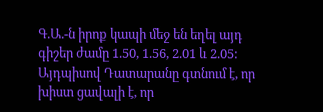Գ.Ա.-ն իրոք կապի մեջ են եղել այդ գիշեր ժամը 1.50, 1.56, 2.01 և 2.05: Այդպիսով Դատարանը գտնում է, որ խիստ ցավալի է, որ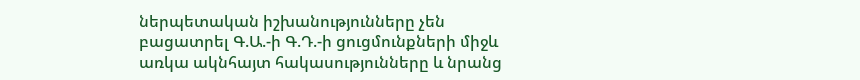ներպետական իշխանությունները չեն բացատրել Գ.Ա.-ի Գ.Դ.-ի ցուցմունքների միջև առկա ակնհայտ հակասությունները և նրանց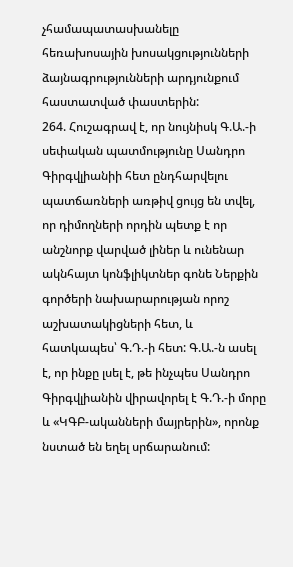չհամապատասխանելը հեռախոսային խոսակցությունների ձայնագրությունների արդյունքում հաստատված փաստերին:
264. Հուշագրավ է, որ նույնիսկ Գ.Ա.-ի սեփական պատմությունը Սանդրո Գիրգվլիանիի հետ ընդհարվելու պատճառների առթիվ ցույց են տվել, որ դիմողների որդին պետք է որ անշնորք վարված լիներ և ունենար ակնհայտ կոնֆլիկտներ գոնե Ներքին գործերի նախարարության որոշ աշխատակիցների հետ, և հատկապես՝ Գ.Դ.-ի հետ: Գ.Ա.-ն ասել է, որ ինքը լսել է, թե ինչպես Սանդրո Գիրգվլիանին վիրավորել է Գ.Դ.-ի մորը և «ԿԳԲ-ականների մայրերին», որոնք նստած են եղել սրճարանում: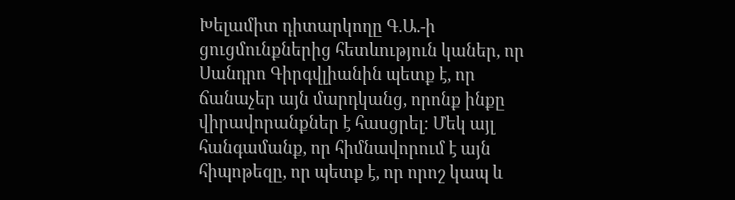Խելամիտ դիտարկողը Գ.Ա.-ի ցուցմունքներից հետևություն կաներ, որ Սանդրո Գիրգվլիանին պետք է, որ ճանաչեր այն մարդկանց, որոնք ինքը վիրավորանքներ է հասցրել: Մեկ այլ հանգամանք, որ հիմնավորում է այն հիպոթեզը, որ պետք է, որ որոշ կապ և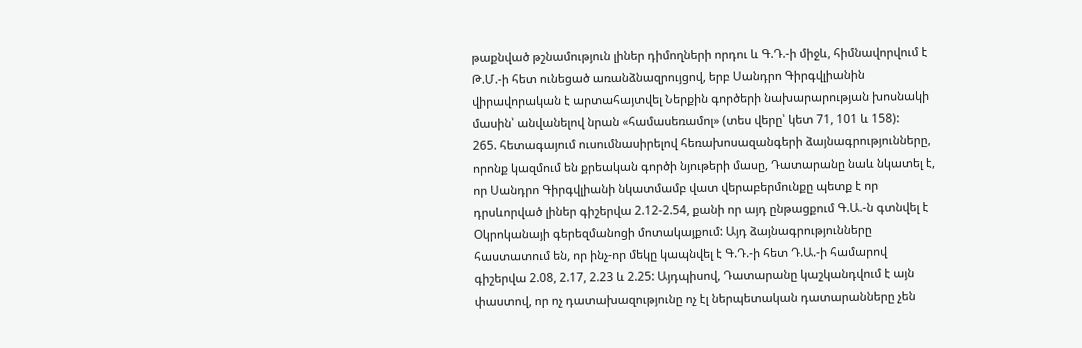թաքնված թշնամություն լիներ դիմողների որդու և Գ.Դ.-ի միջև, հիմնավորվում է Թ.Մ.-ի հետ ունեցած առանձնազրույցով, երբ Սանդրո Գիրգվլիանին վիրավորական է արտահայտվել Ներքին գործերի նախարարության խոսնակի մասին՝ անվանելով նրան «համասեռամոլ» (տես վերը՝ կետ 71, 101 և 158):
265. հետագայում ուսումնասիրելով հեռախոսազանգերի ձայնագրությունները, որոնք կազմում են քրեական գործի նյութերի մասը, Դատարանը նաև նկատել է, որ Սանդրո Գիրգվլիանի նկատմամբ վատ վերաբերմունքը պետք է որ դրսևորված լիներ գիշերվա 2.12-2.54, քանի որ այդ ընթացքում Գ.Ա.-ն գտնվել է Օկրոկանայի գերեզմանոցի մոտակայքում: Այդ ձայնագրությունները հաստատում են, որ ինչ-որ մեկը կապնվել է Գ.Դ.-ի հետ Դ.Ա.-ի համարով գիշերվա 2.08, 2.17, 2.23 և 2.25: Այդպիսով, Դատարանը կաշկանդվում է այն փաստով, որ ոչ դատախազությունը ոչ էլ ներպետական դատարանները չեն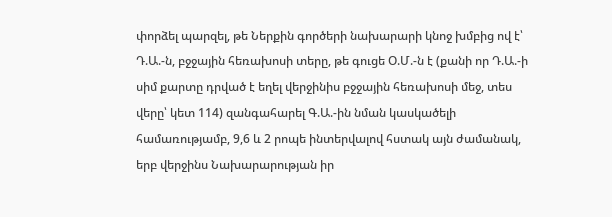փորձել պարզել, թե Ներքին գործերի նախարարի կնոջ խմբից ով է՝ Դ.Ա.-ն, բջջային հեռախոսի տերը, թե գուցե Օ.Մ.-ն է (քանի որ Դ.Ա.-ի սիմ քարտը դրված է եղել վերջինիս բջջային հեռախոսի մեջ, տես վերը՝ կետ 114) զանգահարել Գ.Ա.-ին նման կասկածելի համառությամբ, 9,6 և 2 րոպե ինտերվալով հստակ այն ժամանակ, երբ վերջինս Նախարարության իր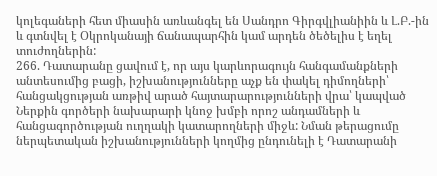կոլեգաների հետ միասին առևանգել են Սանդրո Գիրգվլիանիին և Լ.Բ.-ին և գտնվել է Օկրոկանայի ճանապարհին կամ արդեն ծեծելիս է եղել տուժողներին:
266. Դատարանը ցավում է, որ այս կարևորագույն հանգամանքների անտեսումից բացի, իշխանությունները աչք են փակել դիմողների՝ հանցակցության առթիվ արած հայտարարությունների վրա՝ կապված Ներքին գործերի նախարարի կնոջ խմբի որոշ անդամների և հանցագործության ուղղակի կատարողների միջև: Նման թերացումը ներպետական իշխանությունների կողմից ընդունելի է Դատարանի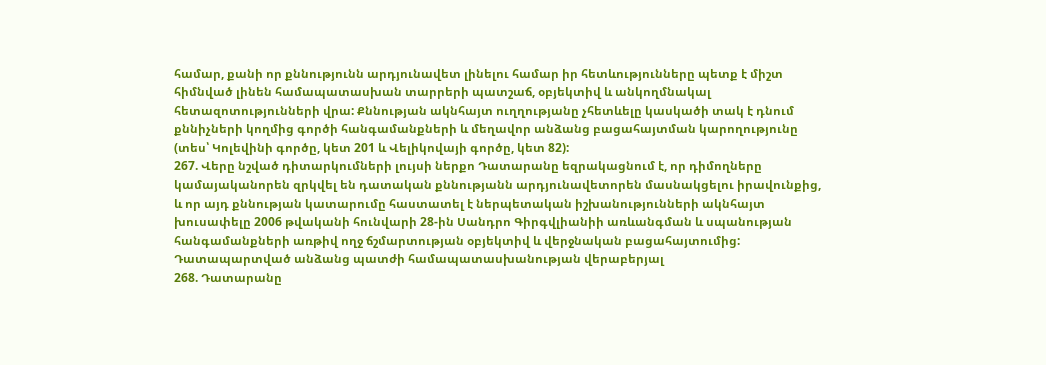համար, քանի որ քննությունն արդյունավետ լինելու համար իր հետևությունները պետք է միշտ հիմնված լինեն համապատասխան տարրերի պատշաճ, օբյեկտիվ և անկողմնակալ հետազոտությունների վրա: Քննության ակնհայտ ուղղությանը չհետևելը կասկածի տակ է դնում քննիչների կողմից գործի հանգամանքների և մեղավոր անձանց բացահայտման կարողությունը (տես՝ Կոլեվինի գործը, կետ 201 և Վելիկովայի գործը, կետ 82):
267. Վերը նշված դիտարկումների լույսի ներքո Դատարանը եզրակացնում է, որ դիմողները կամայականորեն զրկվել են դատական քննությանն արդյունավետորեն մասնակցելու իրավունքից, և որ այդ քննության կատարումը հաստատել է ներպետական իշխանությունների ակնհայտ խուսափելը 2006 թվականի հունվարի 28-ին Սանդրո Գիրգվլիանիի առևանգման և սպանության հանգամանքների առթիվ ողջ ճշմարտության օբյեկտիվ և վերջնական բացահայտումից:
Դատապարտված անձանց պատժի համապատասխանության վերաբերյալ
268. Դատարանը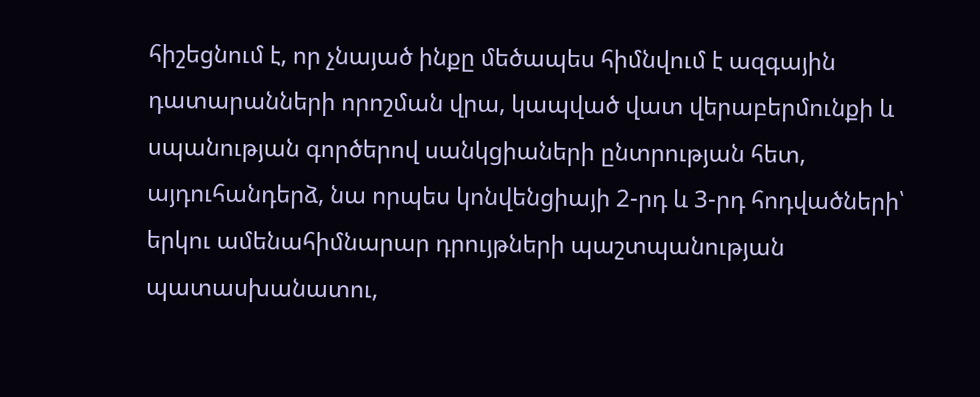հիշեցնում է, որ չնայած ինքը մեծապես հիմնվում է ազգային դատարանների որոշման վրա, կապված վատ վերաբերմունքի և սպանության գործերով սանկցիաների ընտրության հետ, այդուհանդերձ, նա որպես կոնվենցիայի 2-րդ և 3-րդ հոդվածների՝ երկու ամենահիմնարար դրույթների պաշտպանության պատասխանատու,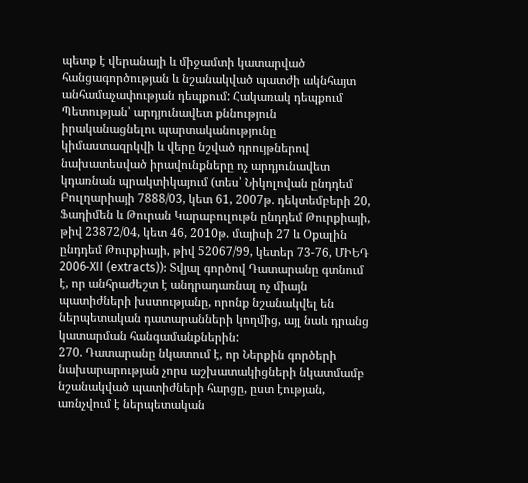պետք է վերանայի և միջամտի կատարված հանցագործության և նշանակված պատժի ակնհայտ անհամաչափության դեպքում: Հակառակ դեպքում Պետության՝ արդյունավետ քննություն իրականացնելու պարտականությունը կիմաստազրկվի և վերը նշված դրույթներով նախատեսված իրավունքները ոչ արդյունավետ կդառնան պրակտիկայում (տես՝ Նիկոլովան ընդդեմ Բուլղարիայի 7888/03, կետ 61, 2007թ. դեկտեմբերի 20, Ֆադիմեն և Թուրան Կարաբուլութն ընդդեմ Թուրքիայի, թիվ 23872/04, կետ 46, 2010թ. մայիսի 27 և Օքալին ընդդեմ Թուրքիայի, թիվ 52067/99, կետեր 73-76, ՄԻԵԴ 2006‑XII (extracts)): Տվյալ գործով Դատարանը գտնում է, որ անհրաժեշտ է անդրադառնալ ոչ միայն պատիժների խստությանը, որոնք նշանակվել են ներպետական դատարանների կողմից, այլ նաև դրանց կատարման հանգամանքներին:
270. Դատարանը նկատում է, որ Ներքին գործերի նախարարության չորս աշխատակիցների նկատմամբ նշանակված պատիժների հարցը, ըստ էության, առնչվում է ներպետական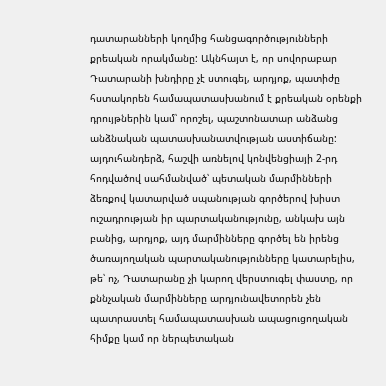դատարանների կողմից հանցագործությունների քրեական որակմանը: Ակնհայտ է, որ սովորաբար Դատարանի խնդիրը չէ ստուգել, արդյոք, պատիժը հստակորեն համապատասխանում է քրեական օրենքի դրույթներին կամ՝ որոշել, պաշտոնատար անձանց անձնական պատասխանատվության աստիճանը: այդուհանդերձ, հաշվի առնելով կոնվենցիայի 2-րդ հոդվածով սահմանված՝ պետական մարմինների ձեռքով կատարված սպանության գործերով խիստ ուշադրության իր պարտականությունը, անկախ այն բանից, արդյոք, այդ մարմինները գործել են իրենց ծառայողական պարտականությունները կատարելիս, թե՝ ոչ, Դատարանը չի կարող վերստուգել փաստը, որ քննչական մարմինները արդյունավետորեն չեն պատրաստել համապատասխան ապացուցողական հիմքը կամ որ ներպետական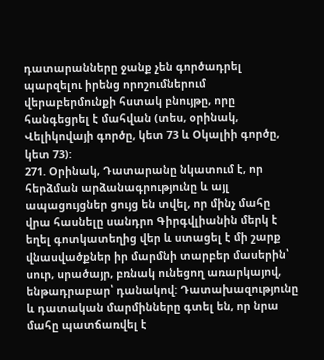դատարանները ջանք չեն գործադրել պարզելու իրենց որոշումներում վերաբերմունքի հստակ բնույթը, որը հանգեցրել է մահվան (տես, օրինակ, Վելիկովայի գործը, կետ 73 և Օկալիի գործը, կետ 73):
271. Օրինակ, Դատարանը նկատում է, որ հերձման արձանագրությունը և այլ ապացույցներ ցույց են տվել, որ մինչ մահը վրա հասնելը սանդրո Գիրգվլիանին մերկ է եղել գոտկատեղից վեր և ստացել է մի շարք վնասվածքներ իր մարմնի տարբեր մասերին՝ սուր, սրածայր, բռնակ ունեցող առարկայով, ենթադրաբար՝ դանակով: Դատախազությունը և դատական մարմինները գտել են, որ նրա մահը պատճառվել է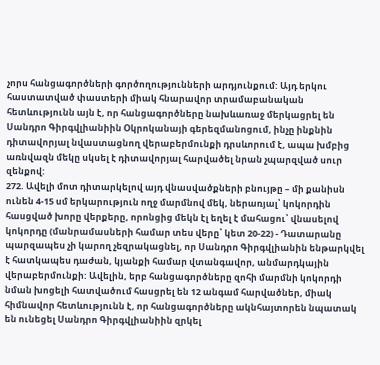չորս հանցագործների գործողությունների արդյունքում: Այդ երկու հաստատված փաստերի միակ հնարավոր տրամաբանական հետևությունն այն է, որ հանցագործները նախևառաջ մերկացրել են Սանդրո Գիրգվլիանիին Օկրոկանայի գերեզմանոցում, ինչը ինքնին դիտավորյալ նվաստացնող վերաբերմունքի դրսևորում է, ապա խմբից առնվազն մեկը սկսել է դիտավորյալ հարվածել նրան չպարզված սուր զենքով:
272. Ավելի մոտ դիտարկելով այդ վնասվածքների բնույթը – մի քանիսն ունեն 4-15 սմ երկարություն ողջ մարմնով մեկ, ներառյալ՝ կոկորդին հասցված խորը վերքերը, որոնցից մեկն էլ եղել է մահացու՝ վնասելով կոկորդը (մանրամասների համար տես վերը՝ կետ 20-22) - Դատարանը պարզապես չի կարող չեզրակացնել, որ Սանդրո Գիրգվլիանին ենթարկվել է հատկապես դաժան, կյանքի համար վտանգավոր, անմարդկային վերաբերմունքի: Ավելին, երբ հանցագործները զոհի մարմնի կոկորդի նման խոցելի հատվածում հասցրել են 12 անգամ հարվածներ, միակ հիմնավոր հետևությունն է, որ հանցագործները ակնհայտորեն նպատակ են ունեցել Սանդրո Գիրգվլիանիին զրկել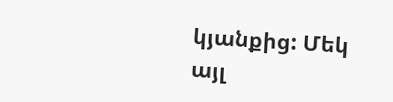կյանքից: Մեկ այլ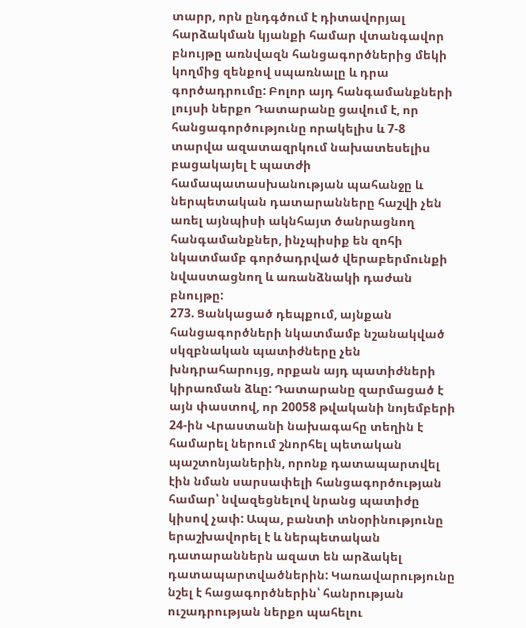տարր, որն ընդգծում է դիտավորյալ հարձակման կյանքի համար վտանգավոր բնույթը առնվազն հանցագործներից մեկի կողմից զենքով սպառնալը և դրա գործադրումը: Բոլոր այդ հանգամանքների լույսի ներքո Դատարանը ցավում է, որ հանցագործությունը որակելիս և 7-8 տարվա ազատազրկում նախատեսելիս բացակայել է պատժի համապատասխանության պահանջը և ներպետական դատարանները հաշվի չեն առել այնպիսի ակնհայտ ծանրացնող հանգամանքներ, ինչպիսիք են զոհի նկատմամբ գործադրված վերաբերմունքի նվաստացնող և առանձնակի դաժան բնույթը:
273. Ցանկացած դեպքում, այնքան հանցագործների նկատմամբ նշանակված սկզբնական պատիժները չեն խնդրահարույց, որքան այդ պատիժների կիրառման ձևը: Դատարանը զարմացած է այն փաստով, որ 20058 թվականի նոյեմբերի 24-ին Վրաստանի նախագահը տեղին է համարել ներում շնորհել պետական պաշտոնյաներին, որոնք դատապարտվել էին նման սարսափելի հանցագործության համար՝ նվազեցնելով նրանց պատիժը կիսով չափ: Ապա, բանտի տնօրինությունը երաշխավորել է և ներպետական դատարաններն ազատ են արձակել դատապարտվածներին: Կառավարությունը նշել է հացագործներին՝ հանրության ուշադրության ներքո պահելու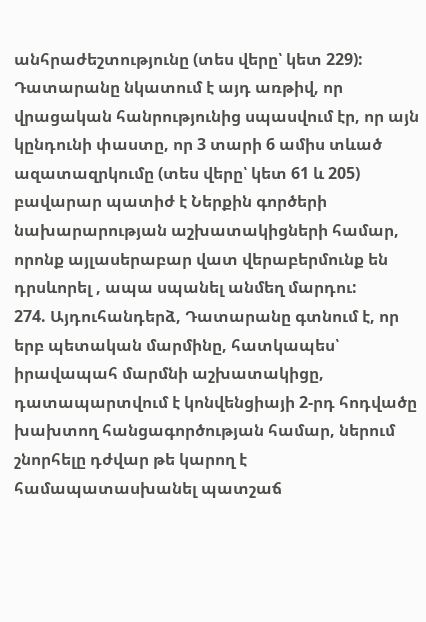անհրաժեշտությունը (տես վերը՝ կետ 229): Դատարանը նկատում է այդ առթիվ, որ վրացական հանրությունից սպասվում էր, որ այն կընդունի փաստը, որ 3 տարի 6 ամիս տևած ազատազրկումը (տես վերը՝ կետ 61 և 205) բավարար պատիժ է Ներքին գործերի նախարարության աշխատակիցների համար, որոնք այլասերաբար վատ վերաբերմունք են դրսևորել , ապա սպանել անմեղ մարդու:
274. Այդուհանդերձ, Դատարանը գտնում է, որ երբ պետական մարմինը, հատկապես՝ իրավապահ մարմնի աշխատակիցը, դատապարտվում է կոնվենցիայի 2-րդ հոդվածը խախտող հանցագործության համար, ներում շնորհելը դժվար թե կարող է համապատասխանել պատշաճ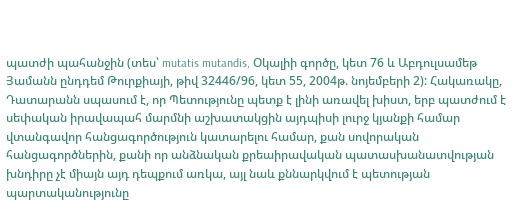պատժի պահանջին (տես՝ mutatis mutandis, Օկալիի գործը, կետ 76 և Աբդուլսամեթ Յամանն ընդդեմ Թուրքիայի, թիվ 32446/96, կետ 55, 2004թ. նոյեմբերի 2): Հակառակը, Դատարանն սպասում է, որ Պետությունը պետք է լինի առավել խիստ, երբ պատժում է սեփական իրավապահ մարմնի աշխատակցին այդպիսի լուրջ կյանքի համար վտանգավոր հանցագործություն կատարելու համար, քան սովորական հանցագործներին, քանի որ անձնական քրեաիրավական պատասխանատվության խնդիրը չէ միայն այդ դեպքում առկա, այլ նաև քննարկվում է պետության պարտականությունը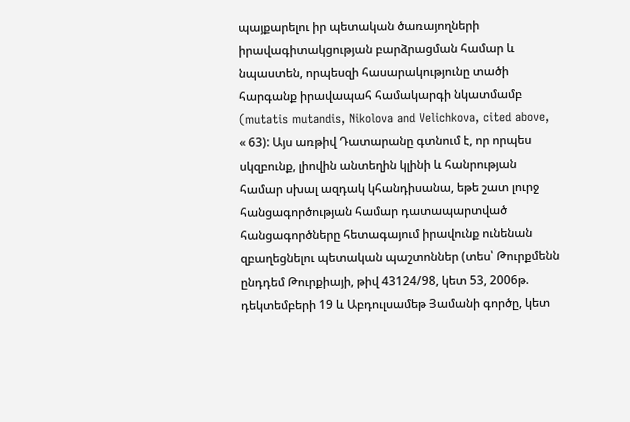պայքարելու իր պետական ծառայողների իրավագիտակցության բարձրացման համար և նպաստեն, որպեսզի հասարակությունը տածի հարգանք իրավապահ համակարգի նկատմամբ (mutatis mutandis, Nikolova and Velichkova, cited above, « 63): Այս առթիվ Դատարանը գտնում է, որ որպես սկզբունք, լիովին անտեղին կլինի և հանրության համար սխալ ազդակ կհանդիսանա, եթե շատ լուրջ հանցագործության համար դատապարտված հանցագործները հետագայում իրավունք ունենան զբաղեցնելու պետական պաշտոններ (տես՝ Թուրքմենն ընդդեմ Թուրքիայի, թիվ 43124/98, կետ 53, 2006թ. դեկտեմբերի 19 և Աբդուլսամեթ Յամանի գործը, կետ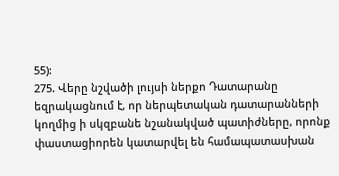55):
275. Վերը նշվածի լույսի ներքո Դատարանը եզրակացնում է, որ ներպետական դատարանների կողմից ի սկզբանե նշանակված պատիժները, որոնք փաստացիորեն կատարվել են համապատասխան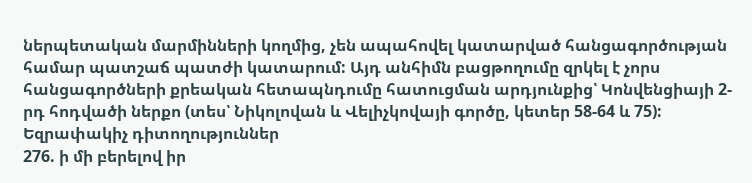ներպետական մարմինների կողմից, չեն ապահովել կատարված հանցագործության համար պատշաճ պատժի կատարում: Այդ անհիմն բացթողումը զրկել է չորս հանցագործների քրեական հետապնդումը հատուցման արդյունքից՝ Կոնվենցիայի 2-րդ հոդվածի ներքո (տես՝ Նիկոլովան և Վելիչկովայի գործը, կետեր 58-64 և 75):
Եզրափակիչ դիտողություններ
276. ի մի բերելով իր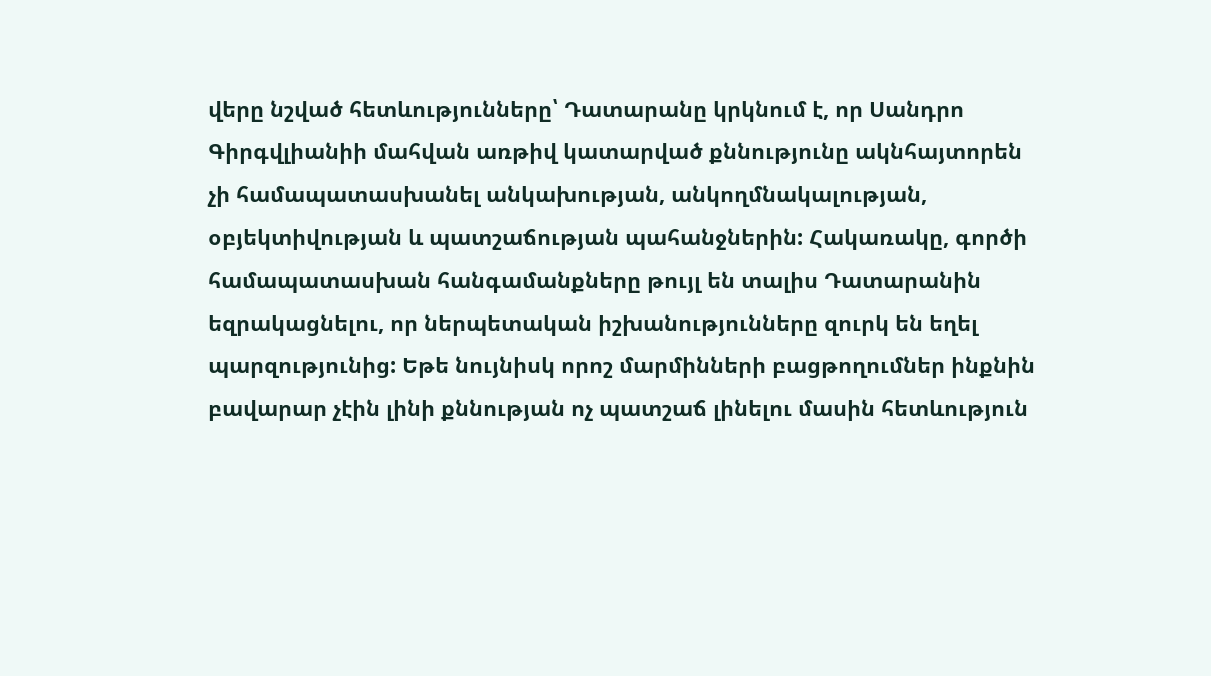վերը նշված հետևությունները՝ Դատարանը կրկնում է, որ Սանդրո Գիրգվլիանիի մահվան առթիվ կատարված քննությունը ակնհայտորեն չի համապատասխանել անկախության, անկողմնակալության, օբյեկտիվության և պատշաճության պահանջներին: Հակառակը, գործի համապատասխան հանգամանքները թույլ են տալիս Դատարանին եզրակացնելու, որ ներպետական իշխանությունները զուրկ են եղել պարզությունից: Եթե նույնիսկ որոշ մարմինների բացթողումներ ինքնին բավարար չէին լինի քննության ոչ պատշաճ լինելու մասին հետևություն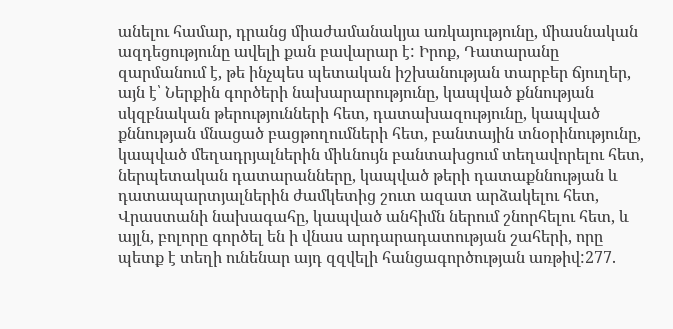անելու համար, դրանց միաժամանակյա առկայությունը, միասնական ազդեցությունը ավելի քան բավարար է: Իրոք, Դատարանը զարմանում է, թե ինչպես պետական իշխանության տարբեր ճյուղեր, այն է՝ Ներքին գործերի նախարարությունը, կապված քննության սկզբնական թերությունների հետ, դատախազությունը, կապված քննության մնացած բացթողումների հետ, բանտային տնօրինությունը, կապված մեղադրյալներին միևնույն բանտախցում տեղավորելու հետ, ներպետական դատարանները, կապված թերի դատաքննության և դատապարտյալներին ժամկետից շուտ ազատ արձակելու հետ, Վրաստանի նախագահը, կապված անհիմն ներում շնորհելու հետ, և այլն, բոլորը գործել են ի վնաս արդարադատության շահերի, որը պետք է տեղի ունենար այդ զզվելի հանցագործության առթիվ:277.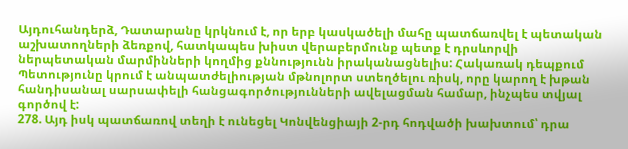Այդուհանդերձ, Դատարանը կրկնում է, որ երբ կասկածելի մահը պատճառվել է պետական աշխատողների ձեռքով, հատկապես խիստ վերաբերմունք պետք է դրսևորվի ներպետական մարմինների կողմից քննությունն իրականացնելիս: Հակառակ դեպքում Պետությունը կրում է անպատժելիության մթնոլորտ ստեղծելու ռիսկ, որը կարող է խթան հանդիսանալ սարսափելի հանցագործությունների ավելացման համար, ինչպես տվյալ գործով է:
278. Այդ իսկ պատճառով տեղի է ունեցել Կոնվենցիայի 2-րդ հոդվածի խախտում՝ դրա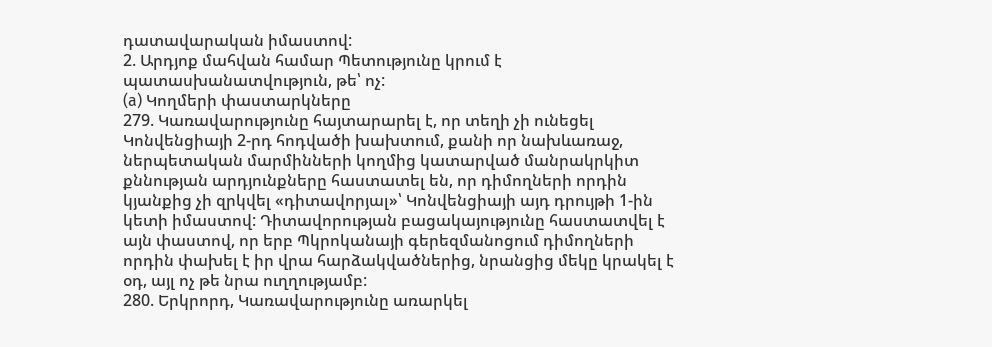դատավարական իմաստով:
2. Արդյոք մահվան համար Պետությունը կրում է պատասխանատվություն, թե՝ ոչ:
(a) Կողմերի փաստարկները
279. Կառավարությունը հայտարարել է, որ տեղի չի ունեցել Կոնվենցիայի 2-րդ հոդվածի խախտում, քանի որ նախևառաջ, ներպետական մարմինների կողմից կատարված մանրակրկիտ քննության արդյունքները հաստատել են, որ դիմողների որդին կյանքից չի զրկվել «դիտավորյալ»՝ Կոնվենցիայի այդ դրույթի 1-ին կետի իմաստով: Դիտավորության բացակայությունը հաստատվել է այն փաստով, որ երբ Պկրոկանայի գերեզմանոցում դիմողների որդին փախել է իր վրա հարձակվածներից, նրանցից մեկը կրակել է օդ, այլ ոչ թե նրա ուղղությամբ:
280. Երկրորդ, Կառավարությունը առարկել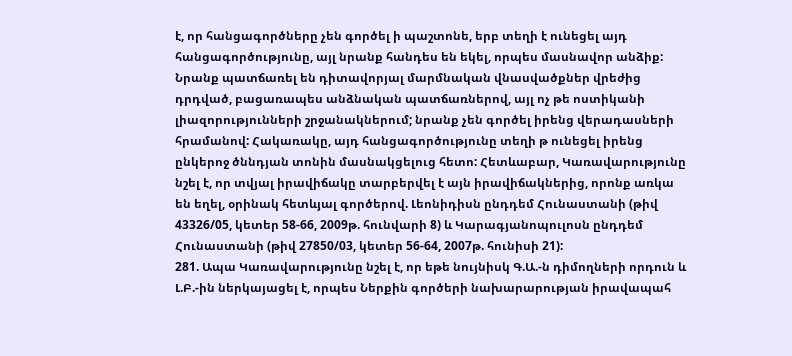է, որ հանցագործները չեն գործել ի պաշտոնե, երբ տեղի է ունեցել այդ հանցագործությունը, այլ նրանք հանդես են եկել, որպես մասնավոր անձիք: Նրանք պատճառել են դիտավորյալ մարմնական վնասվածքներ վրեժից դրդված, բացառապես անձնական պատճառներով, այլ ոչ թե ոստիկանի լիազորությունների շրջանակներում; նրանք չեն գործել իրենց վերադասների հրամանով: Հակառակը, այդ հանցագործությունը տեղի թ ունեցել իրենց ընկերոջ ծննդյան տոնին մասնակցելուց հետո: Հետևաբար, Կառավարությունը նշել է, որ տվյալ իրավիճակը տարբերվել է այն իրավիճակներից, որոնք առկա են եղել, օրինակ հետևյալ գործերով. Լեոնիդիսն ընդդեմ Հունաստանի (թիվ 43326/05, կետեր 58-66, 2009թ. հունվարի 8) և Կարագյանոպուլոսն ընդդեմ Հունաստանի (թիվ 27850/03, կետեր 56-64, 2007թ. հունիսի 21):
281. Ապա Կառավարությունը նշել է, որ եթե նույնիսկ Գ.Ա.-ն դիմողների որդուն և Լ.Բ.-ին ներկայացել է, որպես Ներքին գործերի նախարարության իրավապահ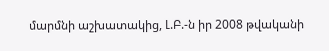մարմնի աշխատակից, Լ.Բ.-ն իր 2008 թվականի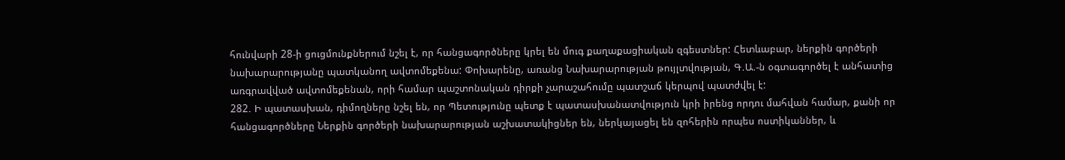հունվարի 28-ի ցուցմունքներում նշել է, որ հանցագործները կրել են մուգ քաղաքացիական զգեստներ: Հետևաբար, ներքին գործերի նախարարությանը պատկանող ավտոմեքենա: Փոխարենը, առանց Նախարարության թույլտվության, Գ.Ա.-ն օգտագործել է անհատից առգրավված ավտոմեքենան, որի համար պաշտոնական դիրքի չարաշահումը պատշաճ կերպով պատժվել է:
282. Ի պատասխան, դիմողները նշել են, որ Պետությունը պետք է պատասխանատվություն կրի իրենց որդու մահվան համար, քանի որ հանցագործները Ներքին գործերի նախարարության աշխատակիցներ են, ներկայացել են զոհերին որպես ոստիկաններ, և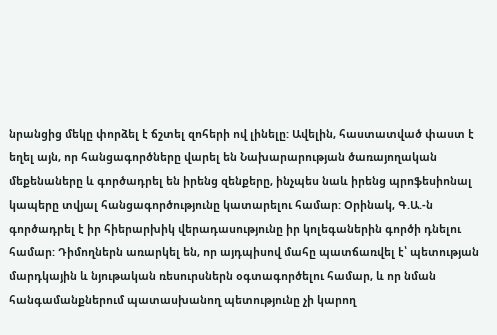նրանցից մեկը փորձել է ճշտել զոհերի ով լինելը: Ավելին, հաստատված փաստ է եղել այն, որ հանցագործները վարել են Նախարարության ծառայողական մեքենաները և գործադրել են իրենց զենքերը, ինչպես նաև իրենց պրոֆեսիոնալ կապերը տվյալ հանցագործությունը կատարելու համար: Օրինակ, Գ.Ա.-ն գործադրել է իր հիերարխիկ վերադասությունը իր կոլեգաներին գործի դնելու համար: Դիմողներն առարկել են, որ այդպիսով մահը պատճառվել է՝ պետության մարդկային և նյութական ռեսուրսներն օգտագործելու համար, և որ նման հանգամանքներում պատասխանող պետությունը չի կարող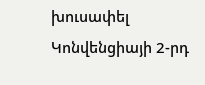խուսափել Կոնվենցիայի 2-րդ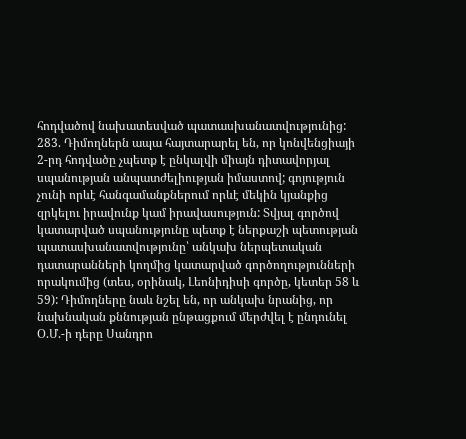հոդվածով նախատեսված պատասխանատվությունից:
283. Դիմողներն ապա հայտարարել են, որ կոնվենցիայի 2-րդ հոդվածը չպետք է ընկալվի միայն դիտավորյալ սպանության անպատժելիության իմաստով; գոյություն չունի որևէ հանգամանքներում որևէ մեկին կյանքից զրկելու իրավունք կամ իրավասություն: Տվյալ գործով կատարված սպանությունը պետք է ներքաշի պետության պատասխանատվությունը՝ անկախ ներպետական դատարանների կողմից կատարված գործողությունների որակումից (տես, օրինակ, Լեոնիդիսի գործը, կետեր 58 և 59): Դիմողները նաև նշել են, որ անկախ նրանից, որ նախնական քննության ընթացքում մերժվել է ընդունել Օ.Մ.-ի դերը Սանդրո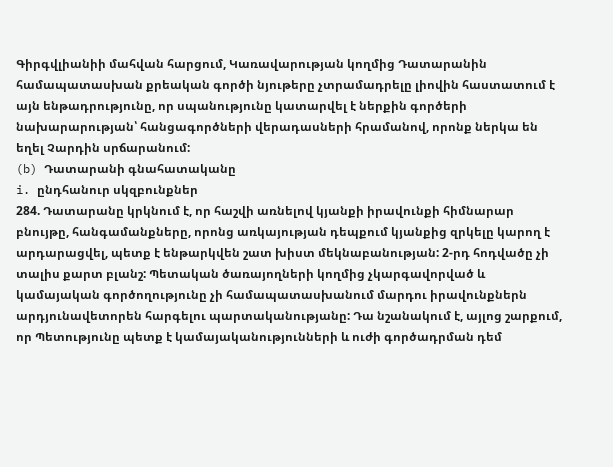Գիրգվլիանիի մահվան հարցում, Կառավարության կողմից Դատարանին համապատասխան քրեական գործի նյութերը չտրամադրելը լիովին հաստատում է այն ենթադրությունը, որ սպանությունը կատարվել է ներքին գործերի նախարարության՝ հանցագործների վերադասների հրամանով, որոնք ներկա են եղել Չարդին սրճարանում:
(b) Դատարանի գնահատականը
i. ընդհանուր սկզբունքներ
284. Դատարանը կրկնում է, որ հաշվի առնելով կյանքի իրավունքի հիմնարար բնույթը, հանգամանքները, որոնց առկայության դեպքում կյանքից զրկելը կարող է արդարացվել, պետք է ենթարկվեն շատ խիստ մեկնաբանության: 2-րդ հոդվածը չի տալիս քարտ բլանշ: Պետական ծառայողների կողմից չկարգավորված և կամայական գործողությունը չի համապատասխանում մարդու իրավունքներն արդյունավետորեն հարգելու պարտականությանը: Դա նշանակում է, այլոց շարքում, որ Պետությունը պետք է կամայականությունների և ուժի գործադրման դեմ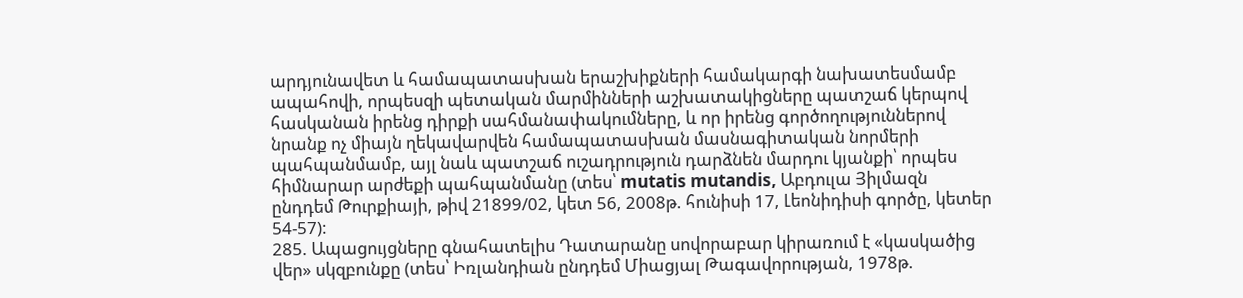արդյունավետ և համապատասխան երաշխիքների համակարգի նախատեսմամբ ապահովի, որպեսզի պետական մարմինների աշխատակիցները պատշաճ կերպով հասկանան իրենց դիրքի սահմանափակումները, և որ իրենց գործողություններով նրանք ոչ միայն ղեկավարվեն համապատասխան մասնագիտական նորմերի պահպանմամբ, այլ նաև պատշաճ ուշադրություն դարձնեն մարդու կյանքի՝ որպես հիմնարար արժեքի պահպանմանը (տես՝ mutatis mutandis, Աբդուլա Յիլմազն ընդդեմ Թուրքիայի, թիվ 21899/02, կետ 56, 2008թ. հունիսի 17, Լեոնիդիսի գործը, կետեր 54-57):
285. Ապացույցները գնահատելիս Դատարանը սովորաբար կիրառում է «կասկածից վեր» սկզբունքը (տես՝ Իռլանդիան ընդդեմ Միացյալ Թագավորության, 1978թ.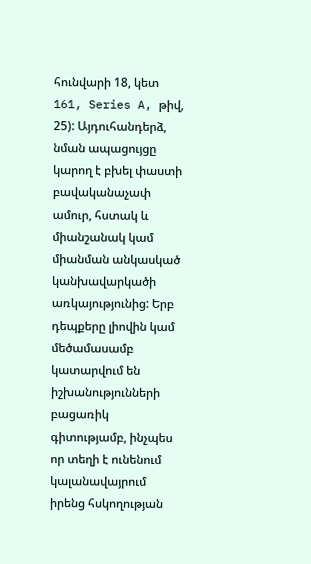հունվարի 18, կետ 161, Series A, թիվ, 25): Այդուհանդերձ, նման ապացույցը կարող է բխել փաստի բավականաչափ ամուր, հստակ և միանշանակ կամ միանման անկասկած կանխավարկածի առկայությունից: Երբ դեպքերը լիովին կամ մեծամասամբ կատարվում են իշխանությունների բացառիկ գիտությամբ, ինչպես որ տեղի է ունենում կալանավայրում իրենց հսկողության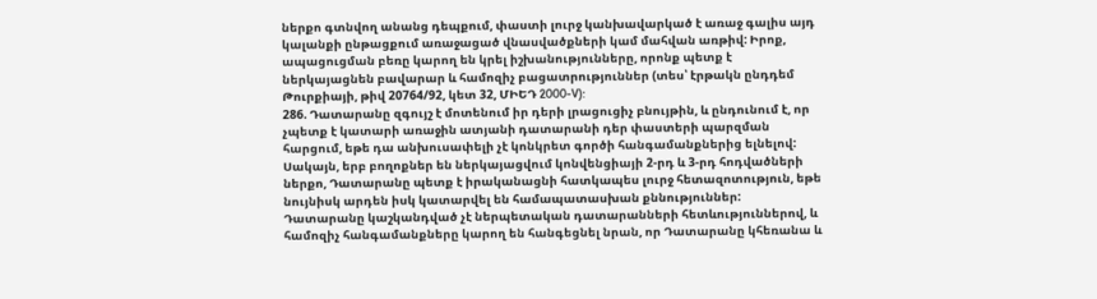ներքո գտնվող անանց դեպքում, փաստի լուրջ կանխավարկած է առաջ գալիս այդ կալանքի ընթացքում առաջացած վնասվածքների կամ մահվան առթիվ: Իրոք, ապացուցման բեռը կարող են կրել իշխանությունները, որոնք պետք է ներկայացնեն բավարար և համոզիչ բացատրություններ (տես՝ էրթակն ընդդեմ Թուրքիայի, թիվ 20764/92, կետ 32, ՄԻԵԴ 2000-V):
286. Դատարանը զգույշ է մոտենում իր դերի լրացուցիչ բնույթին, և ընդունում է, որ չպետք է կատարի առաջին ատյանի դատարանի դեր փաստերի պարզման հարցում, եթե դա անխուսափելի չէ կոնկրետ գործի հանգամանքներից ելնելով: Սակայն, երբ բողոքներ են ներկայացվում կոնվենցիայի 2-րդ և 3-րդ հոդվածների ներքո, Դատարանը պետք է իրականացնի հատկապես լուրջ հետազոտություն, եթե նույնիսկ արդեն իսկ կատարվել են համապատասխան քննություններ: Դատարանը կաշկանդված չէ ներպետական դատարանների հետևություններով, և համոզիչ հանգամանքները կարող են հանգեցնել նրան, որ Դատարանը կհեռանա և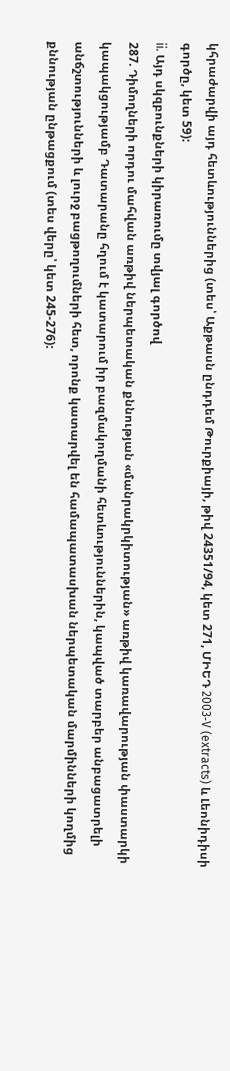կհրաժարվի այդ հետևություններից (տես՝ Աքթասն ընդդեմ Թուրքիայի, թիվ 24351/94, կետ 271, ՄԻԵԴ 2003‑V (extracts) և Լեոնիդիսի գործը, կետ 59):
ii. Այդ սկզբունքների կիրառումը տվյալ գործով
287. Դիմողների որդու մահվան առթիվ ներպետական քննության «մանրակրկիտության» առթիվ կառավարության փաստարկի կապակցությամբ Դատարանը հղում է կատարում իր բազմակողմանի հետևություններին, կապված տարբեր անբացատրելի անճշտությունների և լուրջ բացթողումների հետ, որոնք կատարվել են համապատասխան ներպետական մարմինների կողմից քննության ընթացքում (տես վերը՝ կետ 245-276):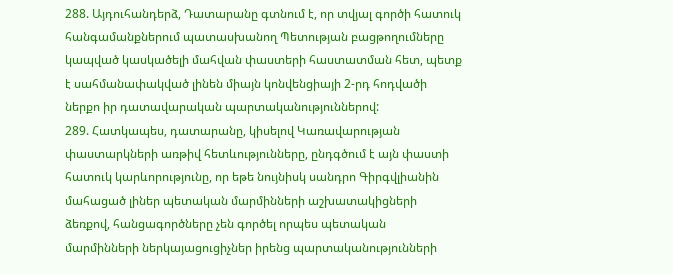288. Այդուհանդերձ, Դատարանը գտնում է, որ տվյալ գործի հատուկ հանգամանքներում պատասխանող Պետության բացթողումները կապված կասկածելի մահվան փաստերի հաստատման հետ, պետք է սահմանափակված լինեն միայն կոնվենցիայի 2-րդ հոդվածի ներքո իր դատավարական պարտականություններով:
289. Հատկապես, դատարանը, կիսելով Կառավարության փաստարկների առթիվ հետևությունները, ընդգծում է այն փաստի հատուկ կարևորությունը, որ եթե նույնիսկ սանդրո Գիրգվլիանին մահացած լիներ պետական մարմինների աշխատակիցների ձեռքով, հանցագործները չեն գործել որպես պետական մարմինների ներկայացուցիչներ իրենց պարտականությունների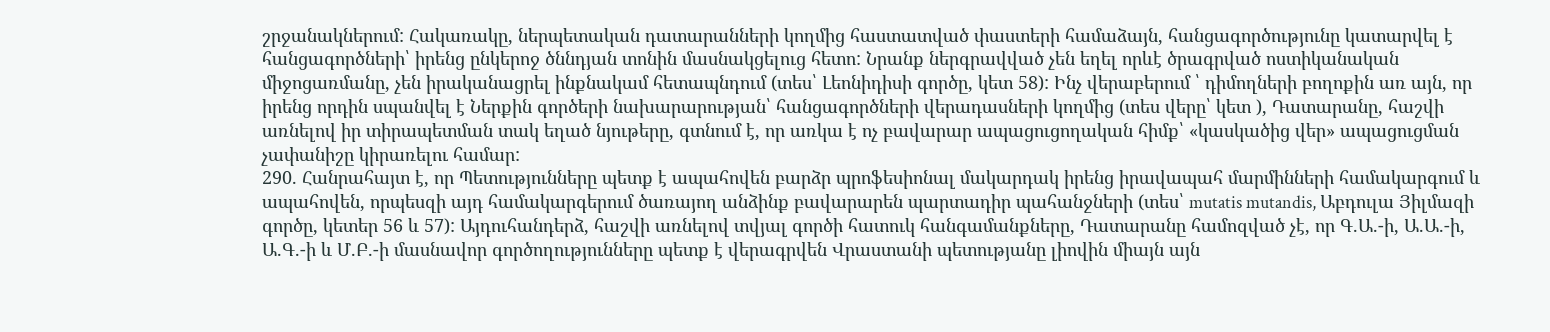շրջանակներում: Հակառակը, ներպետական դատարանների կողմից հաստատված փաստերի համաձայն, հանցագործությունը կատարվել է հանցագործների՝ իրենց ընկերոջ ծննդյան տոնին մասնակցելուց հետո: Նրանք ներգրավված չեն եղել որևէ ծրագրված ոստիկանական միջոցառմանը, չեն իրականացրել ինքնակամ հետապնդում (տես՝ Լեոնիդիսի գործը, կետ 58): Ինչ վերաբերում ՝ դիմողների բողոքին առ այն, որ իրենց որդին սպանվել է Ներքին գործերի նախարարության՝ հանցագործների վերադասների կողմից (տես վերը՝ կետ ), Դատարանը, հաշվի առնելով իր տիրապետման տակ եղած նյութերը, գտնում է, որ առկա է ոչ բավարար ապացուցողական հիմք՝ «կասկածից վեր» ապացուցման չափանիշը կիրառելու համար:
290. Հանրահայտ է, որ Պետությունները պետք է ապահովեն բարձր պրոֆեսիոնալ մակարդակ իրենց իրավապահ մարմինների համակարգում և ապահովեն, որպեսզի այդ համակարգերում ծառայող անձինք բավարարեն պարտադիր պահանջների (տես՝ mutatis mutandis, Աբդուլա Յիլմազի գործը, կետեր 56 և 57): Այդուհանդերձ, հաշվի առնելով տվյալ գործի հատուկ հանգամանքները, Դատարանը համոզված չէ, որ Գ.Ա.-ի, Ա.Ա.-ի, Ա.Գ.-ի և Մ.Բ.-ի մասնավոր գործողությունները պետք է վերագրվեն Վրաստանի պետությանը լիովին միայն այն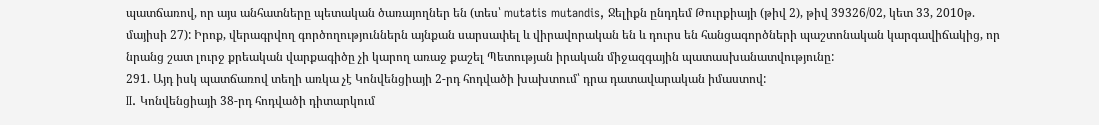պատճառով, որ այս անհատները պետական ծառայողներ են (տես՝ mutatis mutandis, Ջելիքն ընդդեմ Թուրքիայի (թիվ 2), թիվ 39326/02, կետ 33, 2010թ. մայիսի 27): Իրոք, վերագրվող գործողություններն այնքան սարսափել և վիրավորական են և դուրս են հանցագործների պաշտոնական կարգավիճակից, որ նրանց շատ լուրջ քրեական վարքագիծը չի կարող առաջ քաշել Պետության իրական միջազգային պատասխանատվությունը:
291. Այդ իսկ պատճառով տեղի առկա չէ Կոնվենցիայի 2-րդ հոդվածի խախտում՝ դրա դատավարական իմաստով:
II. Կոնվենցիայի 38-րդ հոդվածի դիտարկում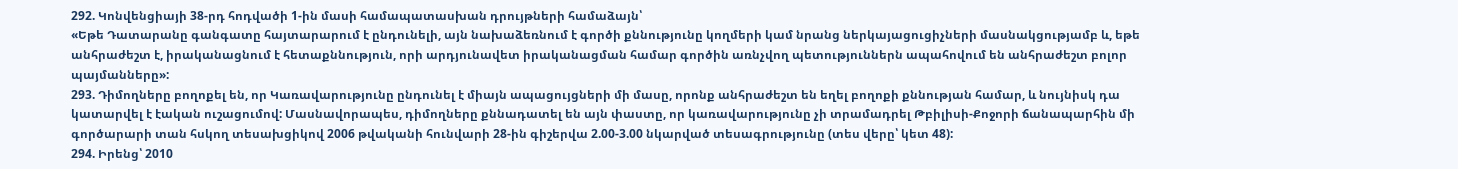292. Կոնվենցիայի 38-րդ հոդվածի 1-ին մասի համապատասխան դրույթների համաձայն՝
«Եթե Դատարանը գանգատը հայտարարում է ընդունելի, այն նախաձեռնում է գործի քննությունը կողմերի կամ նրանց ներկայացուցիչների մասնակցությամբ և, եթե անհրաժեշտ է, իրականացնում է հետաքննություն, որի արդյունավետ իրականացման համար գործին առնչվող պետություններն ապահովում են անհրաժեշտ բոլոր պայմանները»:
293. Դիմողները բողոքել են, որ Կառավարությունը ընդունել է միայն ապացույցների մի մասը, որոնք անհրաժեշտ են եղել բողոքի քննության համար, և նույնիսկ դա կատարվել է էական ուշացումով: Մասնավորապես, դիմողները քննադատել են այն փաստը, որ կառավարությունը չի տրամադրել Թբիլիսի-Քոջորի ճանապարհին մի գործարարի տան հսկող տեսախցիկով 2006 թվականի հունվարի 28-ին գիշերվա 2.00-3.00 նկարված տեսագրությունը (տես վերը՝ կետ 48):
294. Իրենց՝ 2010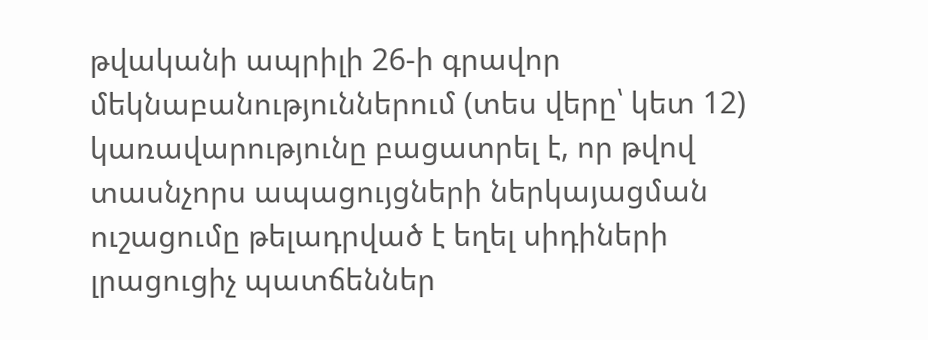թվականի ապրիլի 26-ի գրավոր մեկնաբանություններում (տես վերը՝ կետ 12) կառավարությունը բացատրել է, որ թվով տասնչորս ապացույցների ներկայացման ուշացումը թելադրված է եղել սիդիների լրացուցիչ պատճեններ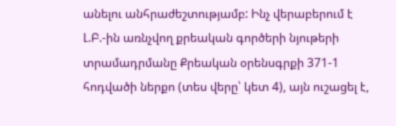անելու անհրաժեշտությամբ: Ինչ վերաբերում է Լ.Բ.-ին առնչվող քրեական գործերի նյութերի տրամադրմանը Քրեական օրենսգրքի 371-1 հոդվածի ներքո (տես վերը՝ կետ 4), այն ուշացել է,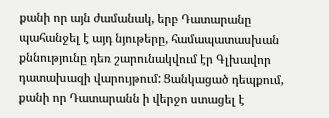քանի որ այն ժամանակ, երբ Դատարանը պահանջել է այդ նյութերը, համապատասխան քննությունը դեռ շարունակվում էր Գլխավոր դատախազի վարույթում: Ցանկացած դեպքում, քանի որ Դատարանն ի վերջո ստացել է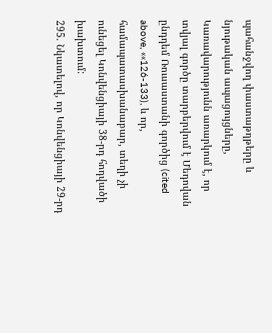պահանջվող փաստաթղթերը և նյութական ապացույցները, Կառավարությունն առարկում է, որ տվյալ գործը տարբերվում է Մեդովան ընդդեմ Ռուսաստանի գործից (cited above, ««126-133), և որ, համապատասխանաբար, տեղի չի ունեցել Կոնվենցիայի 38-րդ հոդվածի խախտում:
295. Նկատելով, որ Կոնվենցիայի 29-րդ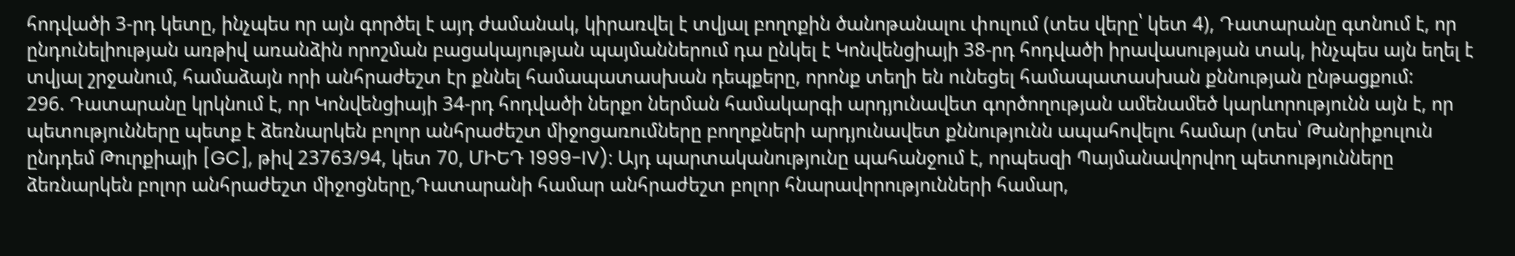հոդվածի 3-րդ կետը, ինչպես որ այն գործել է այդ ժամանակ, կիրառվել է տվյալ բողոքին ծանոթանալու փուլում (տես վերը՝ կետ 4), Դատարանը գտնում է, որ ընդունելիության առթիվ առանձին որոշման բացակայության պայմաններում դա ընկել է Կոնվենցիայի 38-րդ հոդվածի իրավասության տակ, ինչպես այն եղել է տվյալ շրջանում, համաձայն որի անհրաժեշտ էր քննել համապատասխան դեպքերը, որոնք տեղի են ունեցել համապատասխան քննության ընթացքում:
296. Դատարանը կրկնում է, որ Կոնվենցիայի 34-րդ հոդվածի ներքո ներման համակարգի արդյունավետ գործողության ամենամեծ կարևորությունն այն է, որ պետությունները պետք է ձեռնարկեն բոլոր անհրաժեշտ միջոցառումները բողոքների արդյունավետ քննությունն ապահովելու համար (տես՝ Թանրիքուլուն ընդդեմ Թուրքիայի [GC], թիվ 23763/94, կետ 70, ՄԻԵԴ 1999-IV): Այդ պարտականությունը պահանջում է, որպեսզի Պայմանավորվող պետությունները ձեռնարկեն բոլոր անհրաժեշտ միջոցները,Դատարանի համար անհրաժեշտ բոլոր հնարավորությունների համար,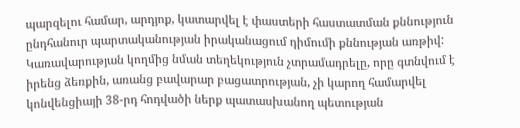պարզելու համար, արդյոք, կատարվել է փաստերի հաստատման քննություն ընդհանուր պարտականության իրականացում դիմումի քննության առթիվ: Կառավարության կողմից նման տեղեկություն չտրամադրելը, որը գտնվում է իրենց ձեռքին, առանց բավարար բացատրության, չի կարող համարվել կոնվենցիայի 38-րդ հոդվածի ներք պատասխանող պետության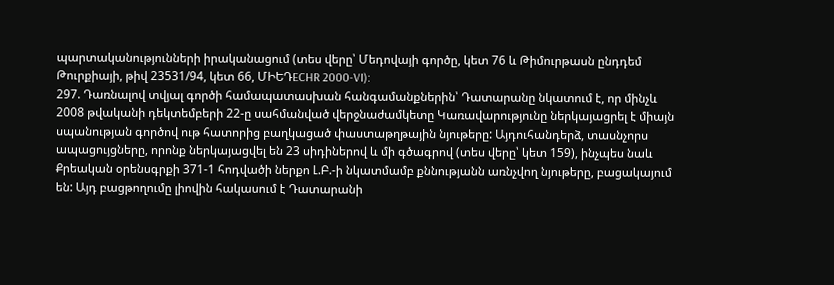պարտականությունների իրականացում (տես վերը՝ Մեդովայի գործը, կետ 76 և Թիմուրթասն ընդդեմ Թուրքիայի, թիվ 23531/94, կետ 66, ՄԻԵԴECHR 2000-VI):
297. Դառնալով տվյալ գործի համապատասխան հանգամանքներին՝ Դատարանը նկատում է, որ մինչև 2008 թվականի դեկտեմբերի 22-ը սահմանված վերջնաժամկետը Կառավարությունը ներկայացրել է միայն սպանության գործով ութ հատորից բաղկացած փաստաթղթային նյութերը: Այդուհանդերձ, տասնչորս ապացույցները, որոնք ներկայացվել են 23 սիդիներով և մի գծագրով (տես վերը՝ կետ 159), ինչպես նաև Քրեական օրենսգրքի 371-1 հոդվածի ներքո Լ.Բ.-ի նկատմամբ քննությանն առնչվող նյութերը, բացակայում են: Այդ բացթողումը լիովին հակասում է Դատարանի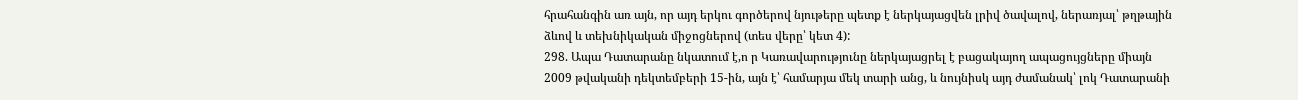հրահանգին առ այն, որ այդ երկու գործերով նյութերը պետք է ներկայացվեն լրիվ ծավալով, ներառյալ՝ թղթային ձևով և տեխնիկական միջոցներով (տես վերը՝ կետ 4):
298. Ապա Դատարանը նկատում է,ո ր Կառավարությունը ներկայացրել է բացակայող ապացույցները միայն 2009 թվականի դեկտեմբերի 15-ին, այն է՝ համարյա մեկ տարի անց, և նույնիսկ այդ ժամանակ՝ լոկ Դատարանի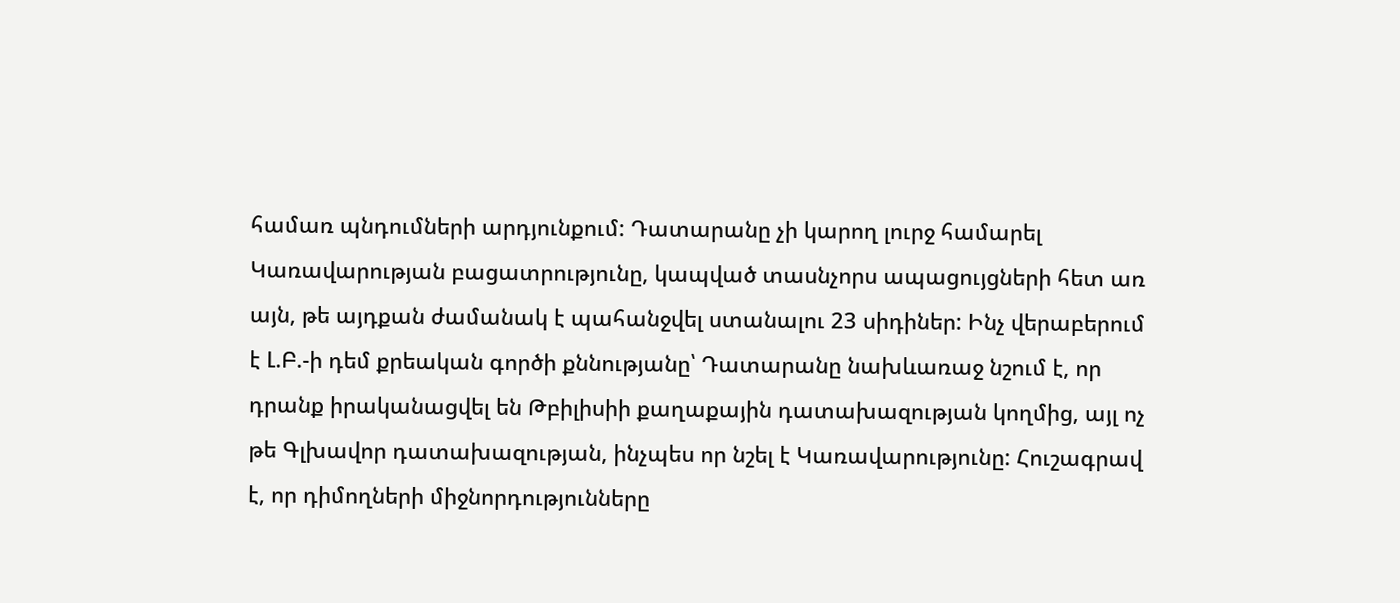համառ պնդումների արդյունքում: Դատարանը չի կարող լուրջ համարել Կառավարության բացատրությունը, կապված տասնչորս ապացույցների հետ առ այն, թե այդքան ժամանակ է պահանջվել ստանալու 23 սիդիներ: Ինչ վերաբերում է Լ.Բ.-ի դեմ քրեական գործի քննությանը՝ Դատարանը նախևառաջ նշում է, որ դրանք իրականացվել են Թբիլիսիի քաղաքային դատախազության կողմից, այլ ոչ թե Գլխավոր դատախազության, ինչպես որ նշել է Կառավարությունը: Հուշագրավ է, որ դիմողների միջնորդությունները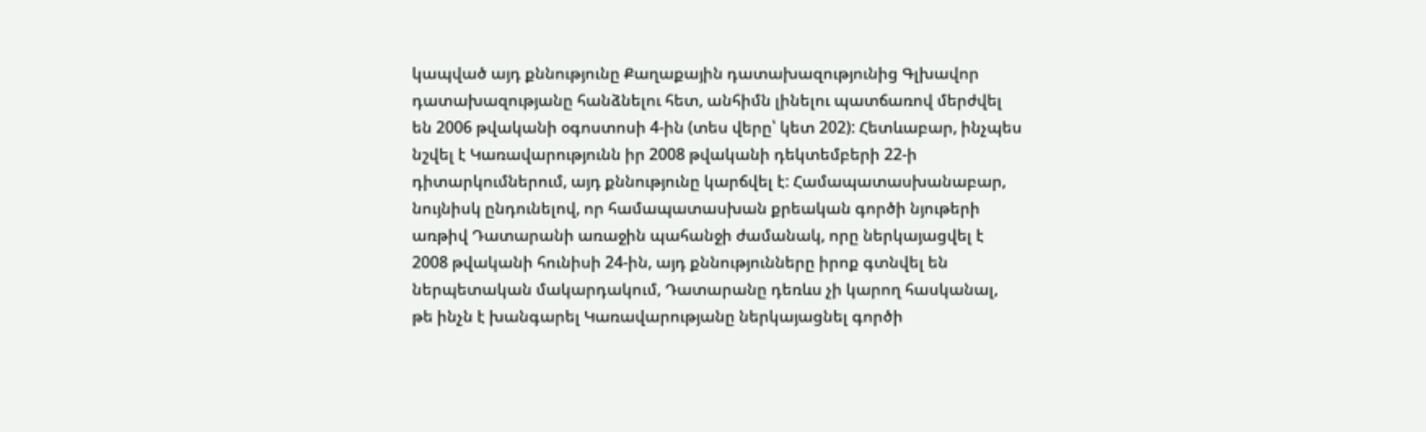կապված այդ քննությունը Քաղաքային դատախազությունից Գլխավոր դատախազությանը հանձնելու հետ, անհիմն լինելու պատճառով մերժվել են 2006 թվականի օգոստոսի 4-ին (տես վերը՝ կետ 202): Հետևաբար, ինչպես նշվել է Կառավարությունն իր 2008 թվականի դեկտեմբերի 22-ի դիտարկումներում, այդ քննությունը կարճվել է: Համապատասխանաբար, նույնիսկ ընդունելով, որ համապատասխան քրեական գործի նյութերի առթիվ Դատարանի առաջին պահանջի ժամանակ, որը ներկայացվել է 2008 թվականի հունիսի 24-ին, այդ քննությունները իրոք գտնվել են ներպետական մակարդակում, Դատարանը դեռևս չի կարող հասկանալ, թե ինչն է խանգարել Կառավարությանը ներկայացնել գործի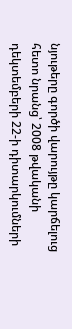նյութերը գործի վարույթը կարճելուց հետո նրանց՝ 2008 թվականի դեկտեմբերի 22-ի դիտարկումների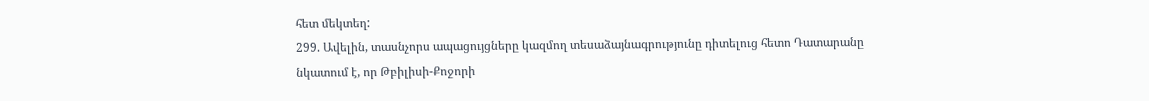հետ մեկտեղ:
299. Ավելին, տասնչորս ապացույցները կազմող տեսաձայնագրությունը դիտելուց հետո Դատարանը նկատում է, որ Թբիլիսի-Քոջորի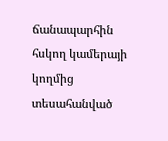ճանապարհին հսկող կամերայի կողմից տեսահանված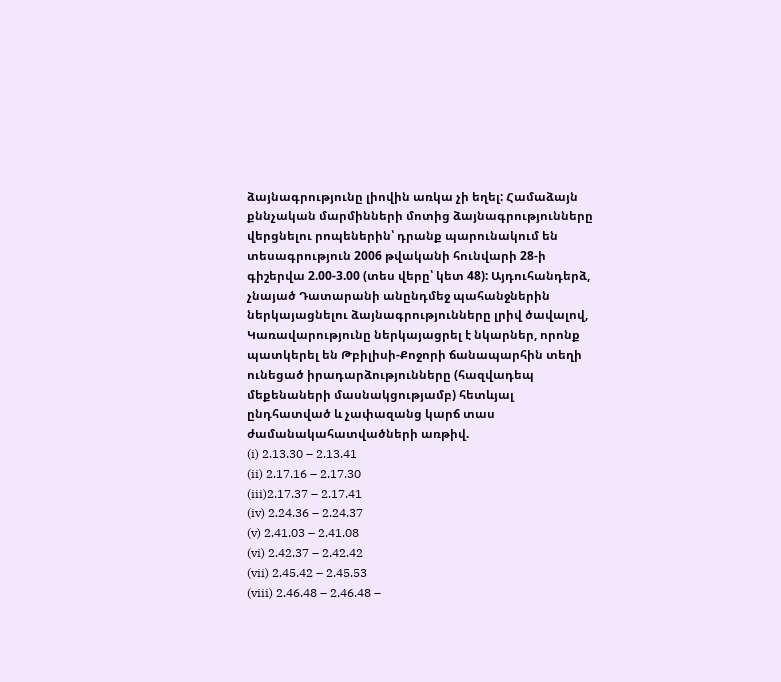ձայնագրությունը լիովին առկա չի եղել: Համաձայն քննչական մարմինների մոտից ձայնագրությունները վերցնելու րոպեներին՝ դրանք պարունակում են տեսագրություն 2006 թվականի հունվարի 28-ի գիշերվա 2.00-3.00 (տես վերը՝ կետ 48): Այդուհանդերձ, չնայած Դատարանի անընդմեջ պահանջներին ներկայացնելու ձայնագրությունները լրիվ ծավալով, Կառավարությունը ներկայացրել է նկարներ, որոնք պատկերել են Թբիլիսի-Քոջորի ճանապարհին տեղի ունեցած իրադարձությունները (հազվադեպ մեքենաների մասնակցությամբ) հետևյալ ընդհատված և չափազանց կարճ տաս ժամանակահատվածների առթիվ.
(i) 2.13.30 – 2.13.41
(ii) 2.17.16 – 2.17.30
(iii)2.17.37 – 2.17.41
(iv) 2.24.36 – 2.24.37
(v) 2.41.03 – 2.41.08
(vi) 2.42.37 – 2.42.42
(vii) 2.45.42 – 2.45.53
(viii) 2.46.48 – 2.46.48 –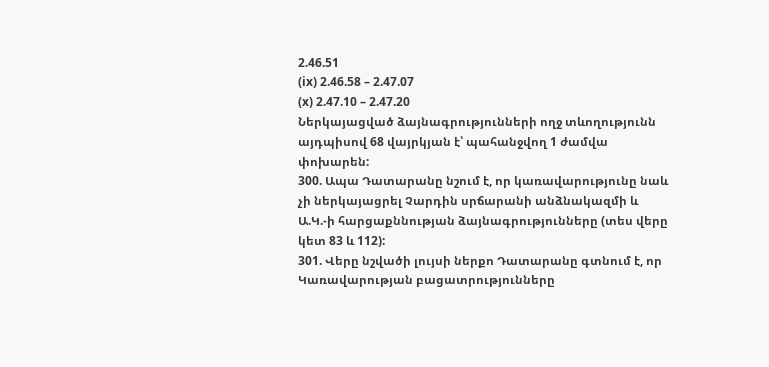2.46.51
(ix) 2.46.58 – 2.47.07
(x) 2.47.10 – 2.47.20
Ներկայացված ձայնագրությունների ողջ տևողությունն այդպիսով 68 վայրկյան է՝ պահանջվող 1 ժամվա փոխարեն:
300. Ապա Դատարանը նշում է, որ կառավարությունը նաև չի ներկայացրել Չարդին սրճարանի անձնակազմի և Ա.Կ.-ի հարցաքննության ձայնագրությունները (տես վերը կետ 83 և 112):
301. Վերը նշվածի լույսի ներքո Դատարանը գտնում է, որ Կառավարության բացատրությունները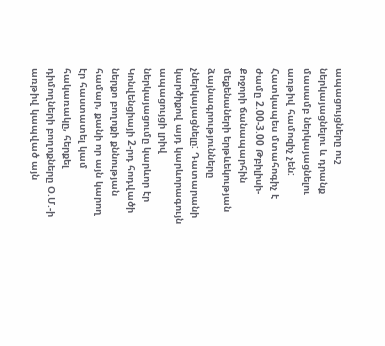ապացույցները ուշ ներկայացնելու և դրանք մասամբ ներկայացնելու առթիվ համոզիչ չեն: Հատկապես մտահոգիչ է ժամը 2.00-3.00 Թբիլիսի-Քոջորի ճանապարհին մեքենաների երթևեկության ձայնագրությունները չներկայացնելը: Դատարանի կարծիքով այդ կարևորագույն ապացույցի լրիվ ներկայացումը կարևոր էր Կոնվենցիայի 2-րդ հոդվածի ներքո բողոքի քննության համար, քանի որ այն կարող էր հաստատել կամ հակառակը, հերքել դիմողների բողոքները Օ.Մ.-ի առթիվ կապված այն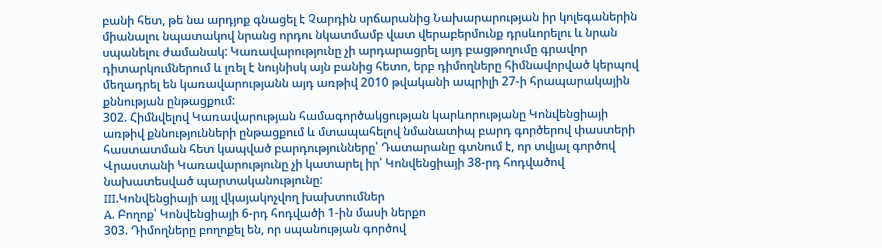բանի հետ, թե նա արդյոք գնացել է Չարդին սրճարանից Նախարարության իր կոլեգաներին միանալու նպատակով նրանց որդու նկատմամբ վատ վերաբերմունք դրսևորելու և նրան սպանելու ժամանակ: Կառավարությունը չի արդարացրել այդ բացթողումը գրավոր դիտարկումներում և լռել է նույնիսկ այն բանից հետո, երբ դիմողները հիմնավորված կերպով մեղադրել են կառավարությանն այդ առթիվ 2010 թվականի ապրիլի 27-ի հրապարակային քննության ընթացքում:
302. Հիմնվելով Կառավարության համագործակցության կարևորությանը Կոնվենցիայի առթիվ քննությունների ընթացքում և մտապահելով նմանատիպ բարդ գործերով փաստերի հաստատման հետ կապված բարդությունները՝ Դատարանը գտնում է, որ տվյալ գործով Վրաստանի Կառավարությունը չի կատարել իր՝ Կոնվենցիայի 38-րդ հոդվածով նախատեսված պարտականությունը:
III.Կոնվենցիայի այլ վկայակոչվող խախտումներ
A. Բողոք՝ Կոնվենցիայի 6-րդ հոդվածի 1-ին մասի ներքո
303. Դիմողները բողոքել են, որ սպանության գործով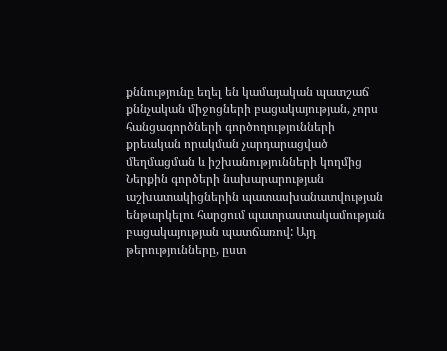քննությունը եղել են կամայական պատշաճ քննչական միջոցների բացակայության, չորս հանցագործների գործողությունների քրեական որակման չարդարացված մեղմացման և իշխանությունների կողմից Ներքին գործերի նախարարության աշխատակիցներին պատասխանատվության ենթարկելու հարցում պատրաստակամության բացակայության պատճառով: Այդ թերությունները, ըստ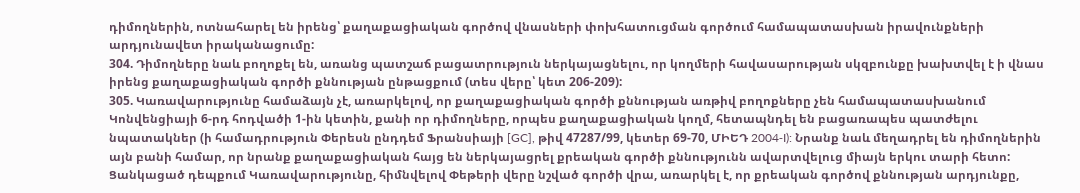դիմողներին, ոտնահարել են իրենց՝ քաղաքացիական գործով վնասների փոխհատուցման գործում համապատասխան իրավունքների արդյունավետ իրականացումը:
304. Դիմողները նաև բողոքել են, առանց պատշաճ բացատրություն ներկայացնելու, որ կողմերի հավասարության սկզբունքը խախտվել է ի վնաս իրենց քաղաքացիական գործի քննության ընթացքում (տես վերը՝ կետ 206-209):
305. Կառավարությունը համաձայն չէ, առարկելով, որ քաղաքացիական գործի քննության առթիվ բողոքները չեն համապատասխանում Կոնվենցիայի 6-րդ հոդվածի 1-ին կետին, քանի որ դիմողները, որպես քաղաքացիական կողմ, հետապնդել են բացառապես պատժելու նպատակներ (ի համադրություն Փերեսն ընդդեմ Ֆրանսիայի [GC], թիվ 47287/99, կետեր 69-70, ՄԻԵԴ 2004‑I): Նրանք նաև մեղադրել են դիմողներին այն բանի համար, որ նրանք քաղաքացիական հայց են ներկայացրել քրեական գործի քննությունն ավարտվելուց միայն երկու տարի հետո: Ցանկացած դեպքում Կառավարությունը, հիմնվելով Փեթերի վերը նշված գործի վրա, առարկել է, որ քրեական գործով քննության արդյունքը,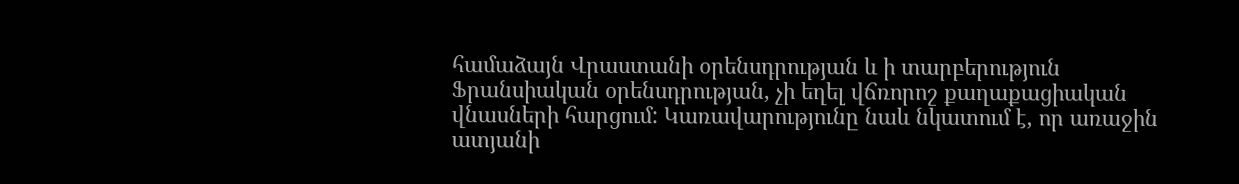համաձայն Վրաստանի օրենսդրության և ի տարբերություն Ֆրանսիական օրենսդրության, չի եղել վճռորոշ քաղաքացիական վնասների հարցում: Կառավարությունը նաև նկատում է, որ առաջին ատյանի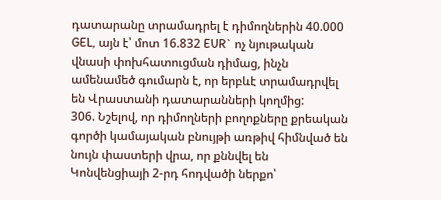դատարանը տրամադրել է դիմողներին 40.000 GEL, այն է՝ մոտ 16.832 EUR` ոչ նյութական վնասի փոխհատուցման դիմաց, ինչն ամենամեծ գումարն է, որ երբևէ տրամադրվել են Վրաստանի դատարանների կողմից:
306. Նշելով, որ դիմողների բողոքները քրեական գործի կամայական բնույթի առթիվ հիմնված են նույն փաստերի վրա, որ քննվել են Կոնվենցիայի 2-րդ հոդվածի ներքո՝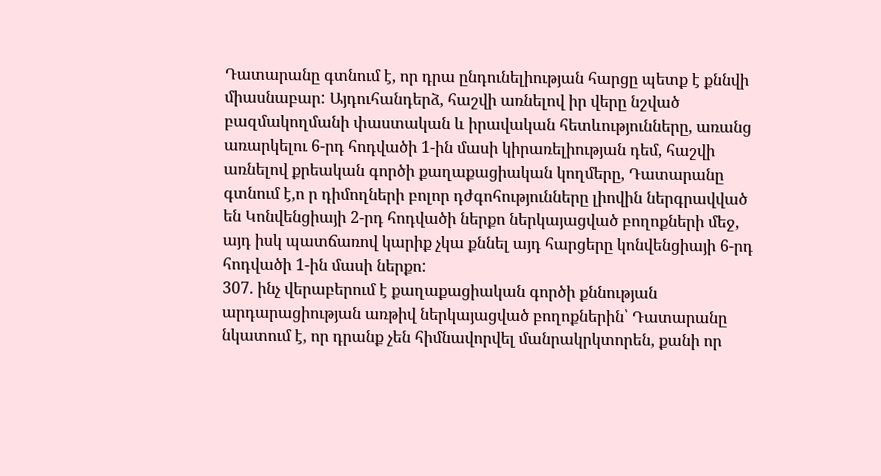Դատարանը գտնում է, որ դրա ընդունելիության հարցը պետք է քննվի միասնաբար: Այդուհանդերձ, հաշվի առնելով իր վերը նշված բազմակողմանի փաստական և իրավական հետևությունները, առանց առարկելու 6-րդ հոդվածի 1-ին մասի կիրառելիության դեմ, հաշվի առնելով քրեական գործի քաղաքացիական կողմերը, Դատարանը գտնում է,ո ր դիմողների բոլոր դժգոհությունները լիովին ներգրավված են Կոնվենցիայի 2-րդ հոդվածի ներքո ներկայացված բողոքների մեջ, այդ իսկ պատճառով կարիք չկա քննել այդ հարցերը կոնվենցիայի 6-րդ հոդվածի 1-ին մասի ներքո:
307. ինչ վերաբերում է քաղաքացիական գործի քննության արդարացիության առթիվ ներկայացված բողոքներին՝ Դատարանը նկատում է, որ դրանք չեն հիմնավորվել մանրակրկտորեն, քանի որ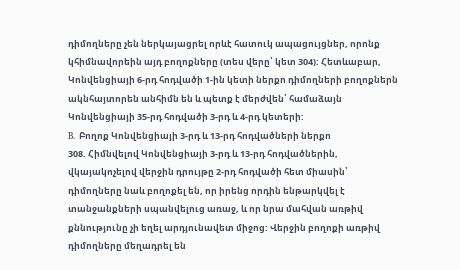դիմողները չեն ներկայացրել որևէ հատուկ ապացույցներ, որոնք կհիմնավորեին այդ բողոքները (տես վերը՝ կետ 304): Հետևաբար, Կոնվենցիայի 6-րդ հոդվածի 1-ին կետի ներքո դիմողների բողոքներն ակնհայտորեն անհիմն են և պետք է մերժվեն՝ համաձայն Կոնվենցիայի 35-րդ հոդվածի 3-րդ և 4-րդ կետերի:
B. Բողոք Կոնվենցիայի 3-րդ և 13-րդ հոդվածների ներքո
308. Հիմնվելով Կոնվենցիայի 3-րդ և 13-րդ հոդվածներին, վկայակոչելով վերջին դրույթը 2-րդ հոդվածի հետ միասին՝ դիմողները նաև բողոքել են, որ իրենց որդին ենթարկվել է տանջանքների սպանվելուց առաջ, և որ նրա մահվան առթիվ քննությունը չի եղել արդյունավետ միջոց: Վերջին բողոքի առթիվ դիմողները մեղադրել են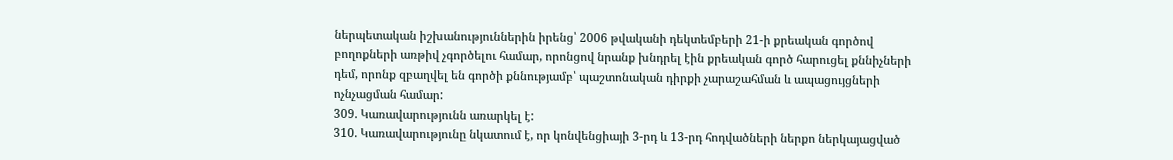ներպետական իշխանություններին իրենց՝ 2006 թվականի դեկտեմբերի 21-ի քրեական գործով բողոքների առթիվ չգործելու համար, որոնցով նրանք խնդրել էին քրեական գործ հարուցել քննիչների դեմ, որոնք զբաղվել են գործի քննությամբ՝ պաշտոնական դիրքի չարաշահման և ապացույցների ոչնչացման համար:
309. Կառավարությունն առարկել է:
310. Կառավարությունը նկատում է, որ կոնվենցիայի 3-րդ և 13-րդ հոդվածների ներքո ներկայացված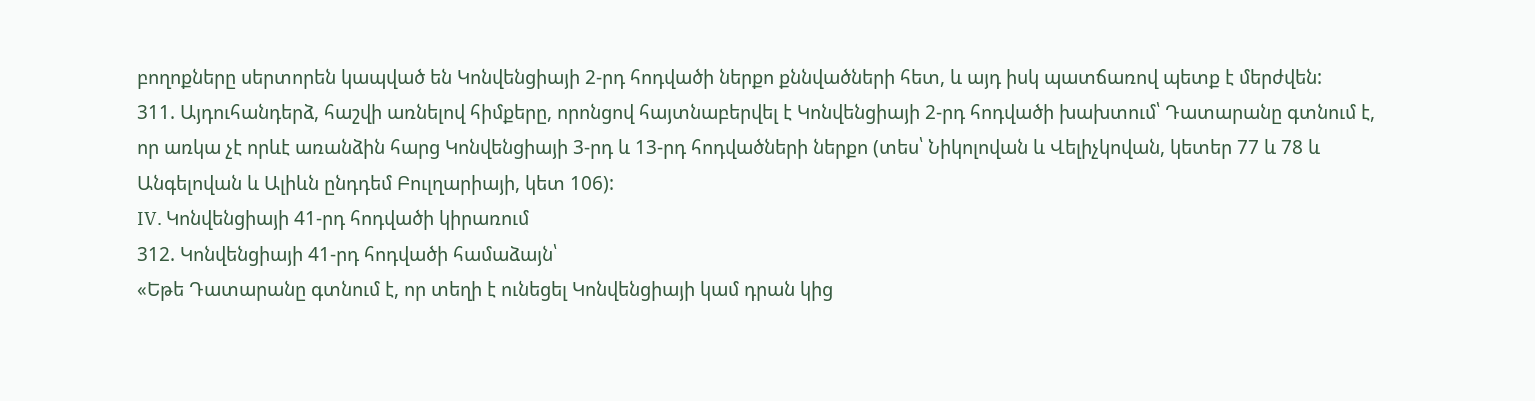բողոքները սերտորեն կապված են Կոնվենցիայի 2-րդ հոդվածի ներքո քննվածների հետ, և այդ իսկ պատճառով պետք է մերժվեն:
311. Այդուհանդերձ, հաշվի առնելով հիմքերը, որոնցով հայտնաբերվել է Կոնվենցիայի 2-րդ հոդվածի խախտում՝ Դատարանը գտնում է, որ առկա չէ որևէ առանձին հարց Կոնվենցիայի 3-րդ և 13-րդ հոդվածների ներքո (տես՝ Նիկոլովան և Վելիչկովան, կետեր 77 և 78 և Անգելովան և Ալիևն ընդդեմ Բուլղարիայի, կետ 106):
IV. Կոնվենցիայի 41-րդ հոդվածի կիրառում
312. Կոնվենցիայի 41-րդ հոդվածի համաձայն՝
«Եթե Դատարանը գտնում է, որ տեղի է ունեցել Կոնվենցիայի կամ դրան կից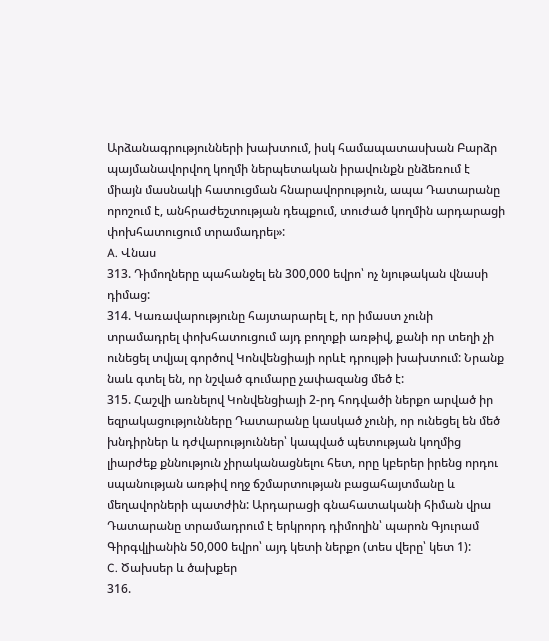Արձանագրությունների խախտում, իսկ համապատասխան Բարձր պայմանավորվող կողմի ներպետական իրավունքն ընձեռում է միայն մասնակի հատուցման հնարավորություն, ապա Դատարանը որոշում է, անհրաժեշտության դեպքում, տուժած կողմին արդարացի փոխհատուցում տրամադրել»:
A. Վնաս
313. Դիմողները պահանջել են 300,000 եվրո՝ ոչ նյութական վնասի դիմաց:
314. Կառավարությունը հայտարարել է, որ իմաստ չունի տրամադրել փոխհատուցում այդ բողոքի առթիվ, քանի որ տեղի չի ունեցել տվյալ գործով Կոնվենցիայի որևէ դրույթի խախտում: Նրանք նաև գտել են, որ նշված գումարը չափազանց մեծ է:
315. Հաշվի առնելով Կոնվենցիայի 2-րդ հոդվածի ներքո արված իր եզրակացությունները Դատարանը կասկած չունի, որ ունեցել են մեծ խնդիրներ և դժվարություններ՝ կապված պետության կողմից լիարժեք քննություն չիրականացնելու հետ, որը կբերեր իրենց որդու սպանության առթիվ ողջ ճշմարտության բացահայտմանը և մեղավորների պատժին: Արդարացի գնահատականի հիման վրա Դատարանը տրամադրում է երկրորդ դիմողին՝ պարոն Գյուրամ Գիրգվլիանին 50,000 եվրո՝ այդ կետի ներքո (տես վերը՝ կետ 1):
C. Ծախսեր և ծախքեր
316.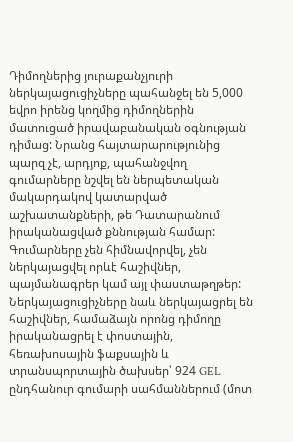Դիմողներից յուրաքանչյուրի ներկայացուցիչները պահանջել են 5,000 եվրո իրենց կողմից դիմողներին մատուցած իրավաբանական օգնության դիմաց: Նրանց հայտարարությունից պարզ չէ, արդյոք, պահանջվող գումարները նշվել են ներպետական մակարդակով կատարված աշխատանքների, թե Դատարանում իրականացված քննության համար: Գումարները չեն հիմնավորվել, չեն ներկայացվել որևէ հաշիվներ, պայմանագրեր կամ այլ փաստաթղթեր: Ներկայացուցիչները նաև ներկայացրել են հաշիվներ, համաձայն որոնց դիմողը իրականացրել է փոստային, հեռախոսային ֆաքսային և տրանսպորտային ծախսեր՝ 924 GEL ընդհանուր գումարի սահմաններում (մոտ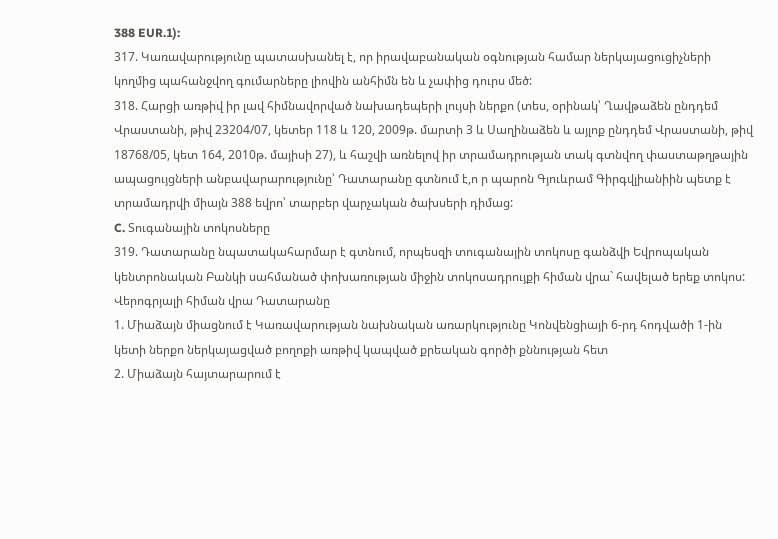388 EUR.1):
317. Կառավարությունը պատասխանել է, որ իրավաբանական օգնության համար ներկայացուցիչների կողմից պահանջվող գումարները լիովին անհիմն են և չափից դուրս մեծ:
318. Հարցի առթիվ իր լավ հիմնավորված նախադեպերի լույսի ներքո (տես, օրինակ՝ Ղավթաձեն ընդդեմ Վրաստանի, թիվ 23204/07, կետեր 118 և 120, 2009թ. մարտի 3 և Սաղինաձեն և այլոք ընդդեմ Վրաստանի, թիվ 18768/05, կետ 164, 2010թ. մայիսի 27), և հաշվի առնելով իր տրամադրության տակ գտնվող փաստաթղթային ապացույցների անբավարարությունը՝ Դատարանը գտնում է,ո ր պարոն Գյուևրամ Գիրգվլիանիին պետք է տրամադրվի միայն 388 եվրո՝ տարբեր վարչական ծախսերի դիմաց:
C. Տուգանային տոկոսները
319. Դատարանը նպատակահարմար է գտնում, որպեսզի տուգանային տոկոսը գանձվի Եվրոպական կենտրոնական Բանկի սահմանած փոխառության միջին տոկոսադրույքի հիման վրա` հավելած երեք տոկոս:
Վերոգրյալի հիման վրա Դատարանը
1. Միաձայն միացնում է Կառավարության նախնական առարկությունը Կոնվենցիայի 6-րդ հոդվածի 1-ին կետի ներքո ներկայացված բողոքի առթիվ կապված քրեական գործի քննության հետ
2. Միաձայն հայտարարում է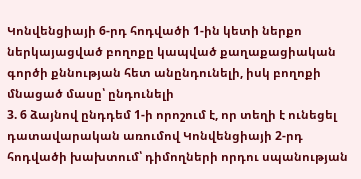Կոնվենցիայի 6-րդ հոդվածի 1-ին կետի ներքո ներկայացված բողոքը կապված քաղաքացիական գործի քննության հետ անընդունելի, իսկ բողոքի մնացած մասը՝ ընդունելի
3. 6 ձայնով ընդդեմ 1-ի որոշում է, որ տեղի է ունեցել դատավարական առումով Կոնվենցիայի 2-րդ հոդվածի խախտում՝ դիմողների որդու սպանության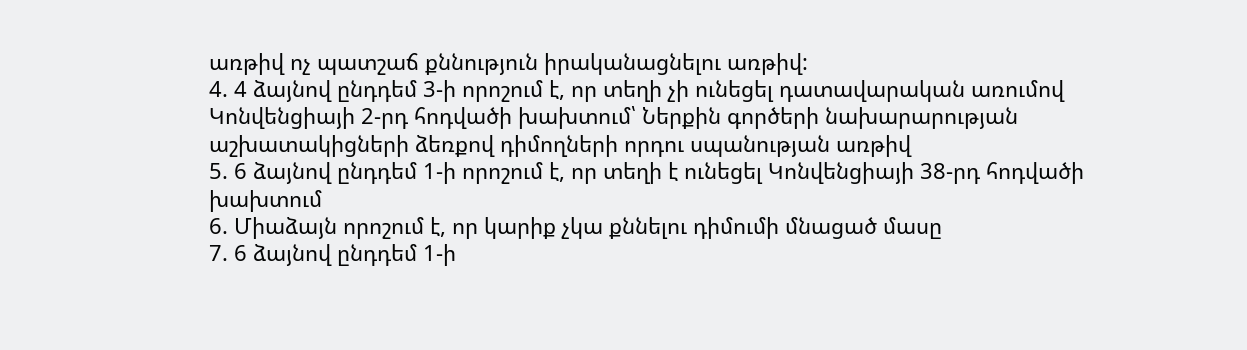առթիվ ոչ պատշաճ քննություն իրականացնելու առթիվ:
4. 4 ձայնով ընդդեմ 3-ի որոշում է, որ տեղի չի ունեցել դատավարական առումով Կոնվենցիայի 2-րդ հոդվածի խախտում՝ Ներքին գործերի նախարարության աշխատակիցների ձեռքով դիմողների որդու սպանության առթիվ
5. 6 ձայնով ընդդեմ 1-ի որոշում է, որ տեղի է ունեցել Կոնվենցիայի 38-րդ հոդվածի խախտում
6. Միաձայն որոշում է, որ կարիք չկա քննելու դիմումի մնացած մասը
7. 6 ձայնով ընդդեմ 1-ի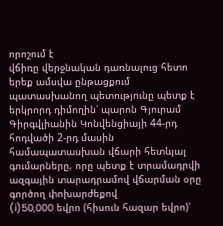որոշում է
վճիռը վերջնական դառնալուց հետո երեք ամսվա ընթացքում պատասխանող պետությունը պետք է երկրորդ դիմողին՝ պարոն Գյուրամ Գիրգվլիանին Կոնվենցիայի 44-րդ հոդվածի 2-րդ մասին համապատասխան վճարի հետևյալ գումարները, որը պետք է տրամադրվի ազգային տարադրամով վճարման օրը գործող փոխարժեքով
(i)50,000 եվրո (հիսուն հազար եվրո)՝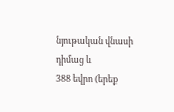նյութական վնասի դիմաց և
388 եվրո (երեք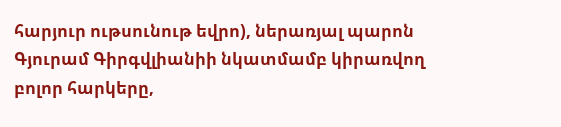հարյուր ութսունութ եվրո), ներառյալ պարոն Գյուրամ Գիրգվլիանիի նկատմամբ կիրառվող բոլոր հարկերը,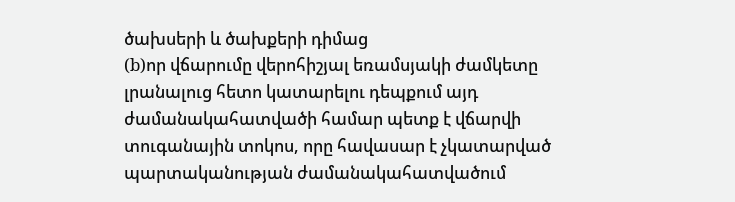ծախսերի և ծախքերի դիմաց
(b)որ վճարումը վերոհիշյալ եռամսյակի ժամկետը լրանալուց հետո կատարելու դեպքում այդ ժամանակահատվածի համար պետք է վճարվի տուգանային տոկոս, որը հավասար է չկատարված պարտականության ժամանակահատվածում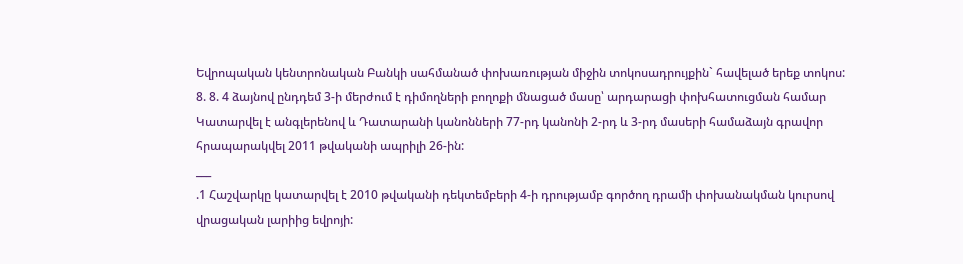Եվրոպական կենտրոնական Բանկի սահմանած փոխառության միջին տոկոսադրույքին` հավելած երեք տոկոս:
8. 8. 4 ձայնով ընդդեմ 3-ի մերժում է դիմողների բողոքի մնացած մասը՝ արդարացի փոխհատուցման համար
Կատարվել է անգլերենով և Դատարանի կանոնների 77-րդ կանոնի 2-րդ և 3-րդ մասերի համաձայն գրավոր հրապարակվել 2011 թվականի ապրիլի 26-ին:
___
.1 Հաշվարկը կատարվել է 2010 թվականի դեկտեմբերի 4-ի դրությամբ գործող դրամի փոխանակման կուրսով վրացական լարիից եվրոյի: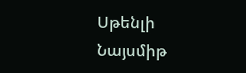Սթենլի Նայսմիթ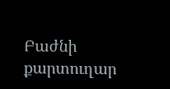Բաժնի քարտուղար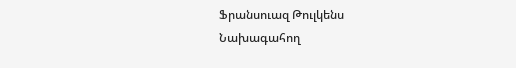Ֆրանսուազ Թուլկենս
Նախագահող